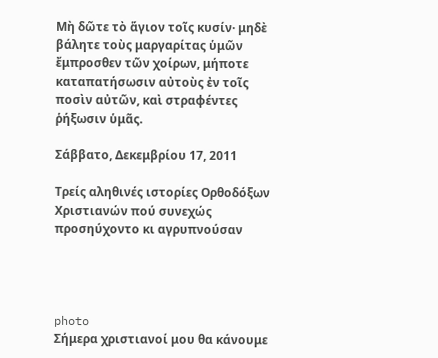Μὴ δῶτε τὸ ἅγιον τοῖς κυσίν· μηδὲ βάλητε τοὺς μαργαρίτας ὑμῶν ἔμπροσθεν τῶν χοίρων, μήποτε καταπατήσωσιν αὐτοὺς ἐν τοῖς ποσὶν αὐτῶν, καὶ στραφέντες ῥήξωσιν ὑμᾶς.

Σάββατο, Δεκεμβρίου 17, 2011

Τρείς αληθινές ιστορίες Ορθοδόξων Χριστιανών πού συνεχώς προσηύχοντο κι αγρυπνούσαν




photo
Σήμερα χριστιανοί μου θα κάνουμε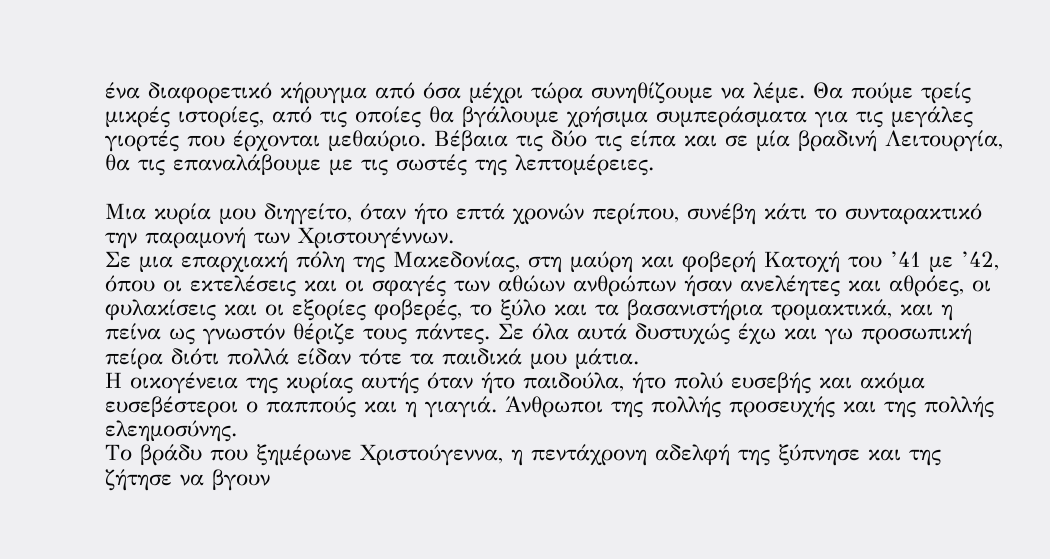ένα διαφορετικό κήρυγμα από όσα μέχρι τώρα συνηθίζουμε να λέμε. Θα πούμε τρείς μικρές ιστορίες, από τις οποίες θα βγάλουμε χρήσιμα συμπεράσματα για τις μεγάλες γιορτές που έρχονται μεθαύριο. Βέβαια τις δύο τις είπα και σε μία βραδινή Λειτουργία, θα τις επαναλάβουμε με τις σωστές της λεπτομέρειες.

Μια κυρία μου διηγείτο, όταν ήτο επτά χρονών περίπου, συνέβη κάτι το συνταρακτικό την παραμονή των Χριστουγέννων.
Σε μια επαρχιακή πόλη της Μακεδονίας, στη μαύρη και φοβερή Κατοχή του ’41 με ’42, όπου οι εκτελέσεις και οι σφαγές των αθώων ανθρώπων ήσαν ανελέητες και αθρόες, οι φυλακίσεις και οι εξορίες φοβερές, το ξύλο και τα βασανιστήρια τρομακτικά, και η πείνα ως γνωστόν θέριζε τους πάντες. Σε όλα αυτά δυστυχώς έχω και γω προσωπική πείρα διότι πολλά είδαν τότε τα παιδικά μου μάτια.
Η οικογένεια της κυρίας αυτής όταν ήτο παιδούλα, ήτο πολύ ευσεβής και ακόμα ευσεβέστεροι ο παππούς και η γιαγιά. Άνθρωποι της πολλής προσευχής και της πολλής ελεημοσύνης.
Το βράδυ που ξημέρωνε Χριστούγεννα, η πεντάχρονη αδελφή της ξύπνησε και της ζήτησε να βγουν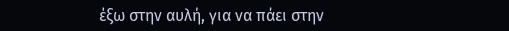έξω στην αυλή, για να πάει στην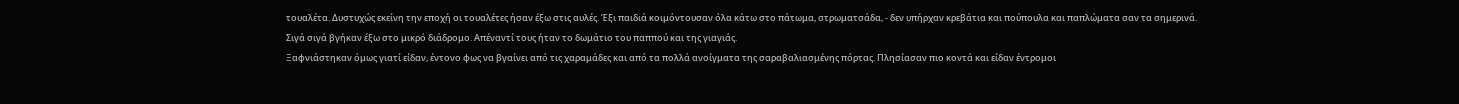τουαλέτα. Δυστυχώς εκείνη την εποχή οι τουαλέτες ήσαν έξω στις αυλές. Έξι παιδιά κοιμόντουσαν όλα κάτω στο πάτωμα, στρωματσάδα, - δεν υπήρχαν κρεβάτια και πούπουλα και παπλώματα σαν τα σημερινά.
Σιγά σιγά βγήκαν έξω στο μικρό διάδρομο. Απέναντί τους ήταν το δωμάτιο του παππού και της γιαγιάς.
Ξαφνιάστηκαν όμως γιατί είδαν, έντονο φως να βγαίνει από τις χαραμάδες και από τα πολλά ανοίγματα της σαραβαλιασμένης πόρτας. Πλησίασαν πιο κοντά και είδαν έντρομοι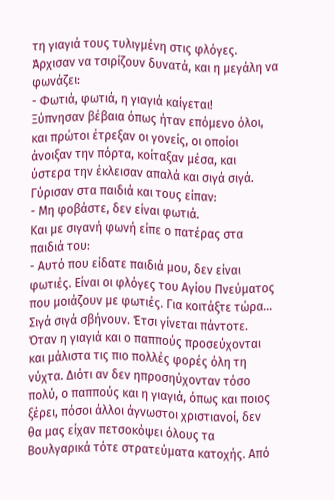τη γιαγιά τους τυλιγμένη στις φλόγες. Άρχισαν να τσιρίζουν δυνατά, και η μεγάλη να φωνάζει:
- Φωτιά, φωτιά, η γιαγιά καίγεται!
Ξύπνησαν βέβαια όπως ήταν επόμενο όλοι, και πρώτοι έτρεξαν οι γονείς, οι οποίοι άνοιξαν την πόρτα, κοίταξαν μέσα, και ύστερα την έκλεισαν απαλά και σιγά σιγά. Γύρισαν στα παιδιά και τους είπαν:
- Μη φοβάστε, δεν είναι φωτιά.
Και με σιγανή φωνή είπε ο πατέρας στα παιδιά του:
- Αυτό που είδατε παιδιά μου, δεν είναι φωτιές. Είναι οι φλόγες του Αγίου Πνεύματος που μοιάζουν με φωτιές. Για κοιτάξτε τώρα… Σιγά σιγά σβήνουν. Έτσι γίνεται πάντοτε. Όταν η γιαγιά και ο παππούς προσεύχονται και μάλιστα τις πιο πολλές φορές όλη τη νύχτα. Διότι αν δεν ηπροσηύχονταν τόσο πολύ, ο παππούς και η γιαγιά, όπως και ποιος ξέρει, πόσοι άλλοι άγνωστοι χριστιανοί, δεν θα μας είχαν πετσοκόψει όλους τα Βουλγαρικά τότε στρατεύματα κατοχής. Από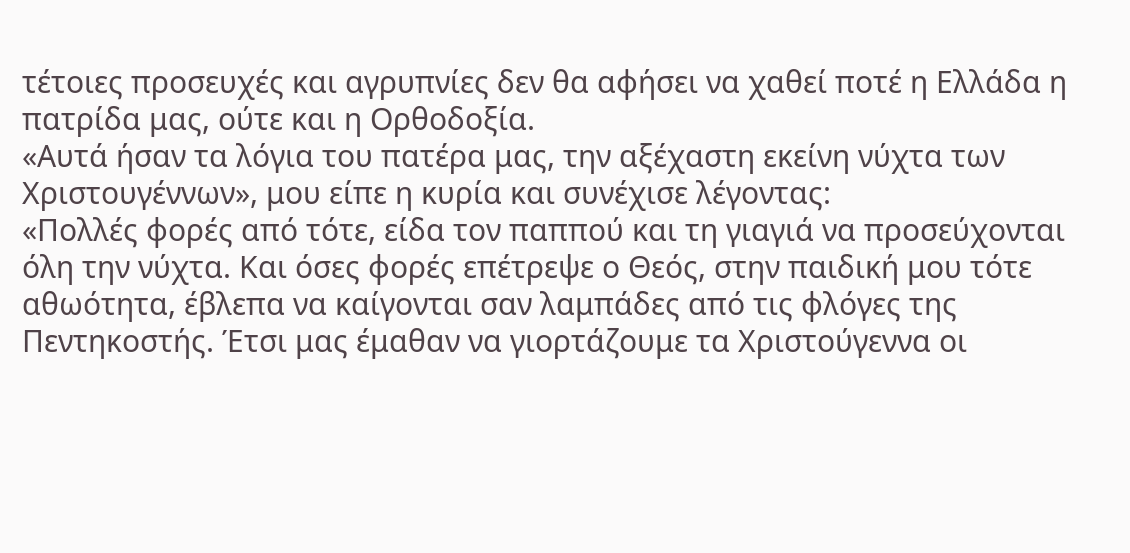τέτοιες προσευχές και αγρυπνίες δεν θα αφήσει να χαθεί ποτέ η Ελλάδα η πατρίδα μας, ούτε και η Ορθοδοξία.
«Αυτά ήσαν τα λόγια του πατέρα μας, την αξέχαστη εκείνη νύχτα των Χριστουγέννων», μου είπε η κυρία και συνέχισε λέγοντας:
«Πολλές φορές από τότε, είδα τον παππού και τη γιαγιά να προσεύχονται όλη την νύχτα. Και όσες φορές επέτρεψε ο Θεός, στην παιδική μου τότε αθωότητα, έβλεπα να καίγονται σαν λαμπάδες από τις φλόγες της Πεντηκοστής. Έτσι μας έμαθαν να γιορτάζουμε τα Χριστούγεννα οι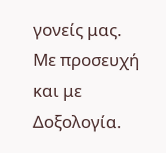γονείς μας. Με προσευχή και με Δοξολογία.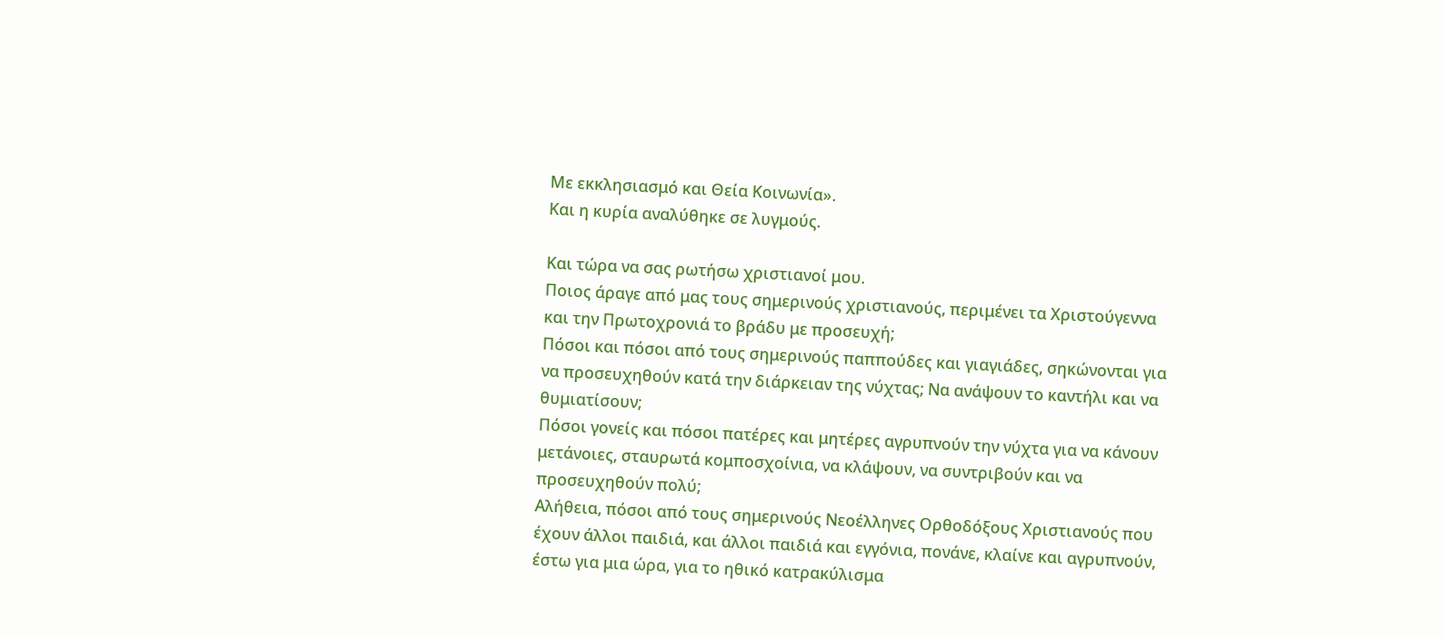Με εκκλησιασμό και Θεία Κοινωνία».
Και η κυρία αναλύθηκε σε λυγμούς.

Και τώρα να σας ρωτήσω χριστιανοί μου.
Ποιος άραγε από μας τους σημερινούς χριστιανούς, περιμένει τα Χριστούγεννα και την Πρωτοχρονιά το βράδυ με προσευχή;
Πόσοι και πόσοι από τους σημερινούς παππούδες και γιαγιάδες, σηκώνονται για να προσευχηθούν κατά την διάρκειαν της νύχτας; Να ανάψουν το καντήλι και να θυμιατίσουν;
Πόσοι γονείς και πόσοι πατέρες και μητέρες αγρυπνούν την νύχτα για να κάνουν μετάνοιες, σταυρωτά κομποσχοίνια, να κλάψουν, να συντριβούν και να προσευχηθούν πολύ;
Αλήθεια, πόσοι από τους σημερινούς Νεοέλληνες Ορθοδόξους Χριστιανούς που έχουν άλλοι παιδιά, και άλλοι παιδιά και εγγόνια, πονάνε, κλαίνε και αγρυπνούν, έστω για μια ώρα, για το ηθικό κατρακύλισμα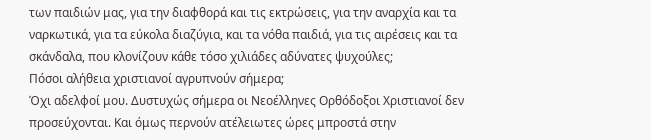των παιδιών μας, για την διαφθορά και τις εκτρώσεις, για την αναρχία και τα ναρκωτικά, για τα εύκολα διαζύγια, και τα νόθα παιδιά, για τις αιρέσεις και τα σκάνδαλα, που κλονίζουν κάθε τόσο χιλιάδες αδύνατες ψυχούλες;
Πόσοι αλήθεια χριστιανοί αγρυπνούν σήμερα;
Όχι αδελφοί μου. Δυστυχώς σήμερα οι Νεοέλληνες Ορθόδοξοι Χριστιανοί δεν προσεύχονται. Και όμως περνούν ατέλειωτες ώρες μπροστά στην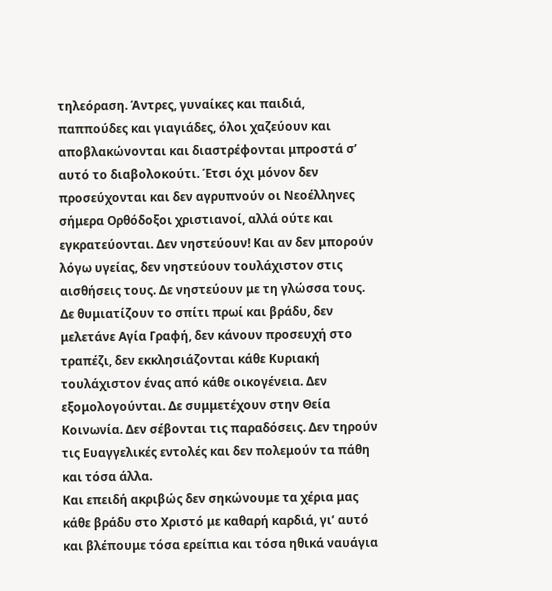τηλεόραση. Άντρες, γυναίκες και παιδιά, παππούδες και γιαγιάδες, όλοι χαζεύουν και αποβλακώνονται και διαστρέφονται μπροστά σ’ αυτό το διαβολοκούτι. Έτσι όχι μόνον δεν προσεύχονται και δεν αγρυπνούν οι Νεοέλληνες σήμερα Ορθόδοξοι χριστιανοί, αλλά ούτε και εγκρατεύονται. Δεν νηστεύουν! Και αν δεν μπορούν λόγω υγείας, δεν νηστεύουν τουλάχιστον στις αισθήσεις τους. Δε νηστεύουν με τη γλώσσα τους. Δε θυμιατίζουν το σπίτι πρωί και βράδυ, δεν μελετάνε Αγία Γραφή, δεν κάνουν προσευχή στο τραπέζι, δεν εκκλησιάζονται κάθε Κυριακή τουλάχιστον ένας από κάθε οικογένεια. Δεν εξομολογούνται. Δε συμμετέχουν στην Θεία Κοινωνία. Δεν σέβονται τις παραδόσεις. Δεν τηρούν τις Ευαγγελικές εντολές και δεν πολεμούν τα πάθη και τόσα άλλα.
Και επειδή ακριβώς δεν σηκώνουμε τα χέρια μας κάθε βράδυ στο Χριστό με καθαρή καρδιά, γι’ αυτό και βλέπουμε τόσα ερείπια και τόσα ηθικά ναυάγια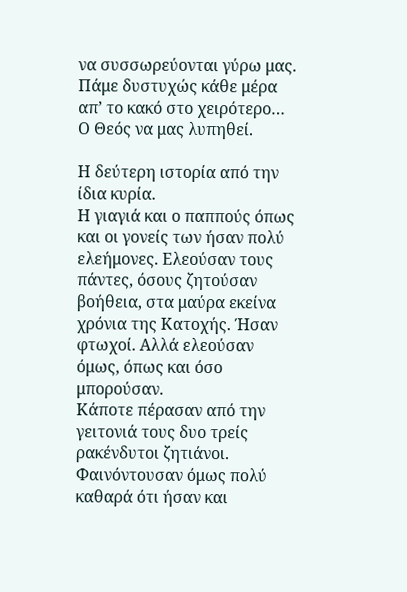να συσσωρεύονται γύρω μας.
Πάμε δυστυχώς κάθε μέρα απ’ το κακό στο χειρότερο…
Ο Θεός να μας λυπηθεί.

Η δεύτερη ιστορία από την ίδια κυρία.
Η γιαγιά και ο παππούς όπως και οι γονείς των ήσαν πολύ ελεήμονες. Ελεούσαν τους πάντες, όσους ζητούσαν βοήθεια, στα μαύρα εκείνα χρόνια της Κατοχής. Ήσαν φτωχοί. Αλλά ελεούσαν όμως, όπως και όσο μπορούσαν.
Κάποτε πέρασαν από την γειτονιά τους δυο τρείς ρακένδυτοι ζητιάνοι. Φαινόντουσαν όμως πολύ καθαρά ότι ήσαν και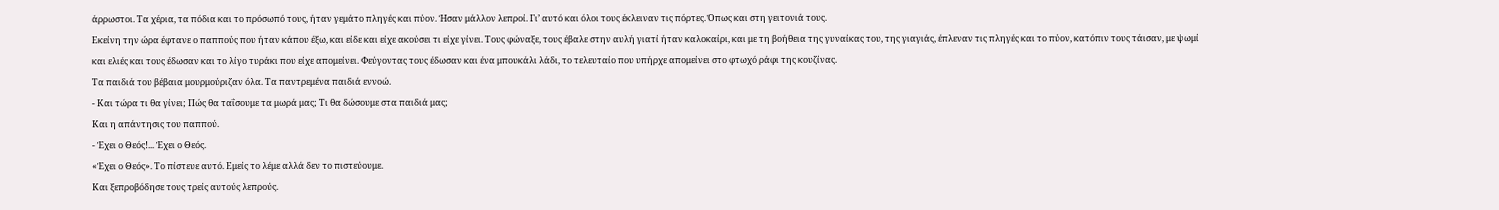άρρωστοι. Τα χέρια, τα πόδια και το πρόσωπό τους, ήταν γεμάτο πληγές και πύον. Ήσαν μάλλον λεπροί. Γι’ αυτό και όλοι τους έκλειναν τις πόρτες. Όπως και στη γειτονιά τους.
Εκείνη την ώρα έφτανε ο παππούς που ήταν κάπου έξω, και είδε και είχε ακούσει τι είχε γίνει. Τους φώναξε, τους έβαλε στην αυλή γιατί ήταν καλοκαίρι, και με τη βοήθεια της γυναίκας του, της γιαγιάς, έπλεναν τις πληγές και το πύον, κατόπιν τους τάισαν, με ψωμί και ελιές και τους έδωσαν και το λίγο τυράκι που είχε απομείνει. Φεύγοντας τους έδωσαν και ένα μπουκάλι λάδι, το τελευταίο που υπήρχε απομείνει στο φτωχό ράφι της κουζίνας.
Τα παιδιά του βέβαια μουρμούριζαν όλα. Τα παντρεμένα παιδιά εννοώ.
- Και τώρα τι θα γίνει; Πώς θα ταΐσουμε τα μωρά μας; Τι θα δώσουμε στα παιδιά μας;
Και η απάντησις του παππού.
- Έχει ο Θεός!... Έχει ο Θεός.
«Έχει ο Θεός». Το πίστευε αυτό. Εμείς το λέμε αλλά δεν το πιστεύουμε.
Και ξεπροβόδησε τους τρείς αυτούς λεπρούς.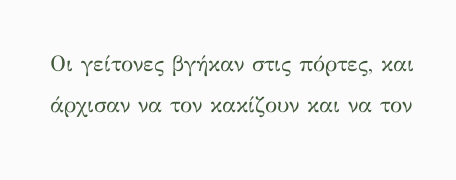Οι γείτονες βγήκαν στις πόρτες, και άρχισαν να τον κακίζουν και να τον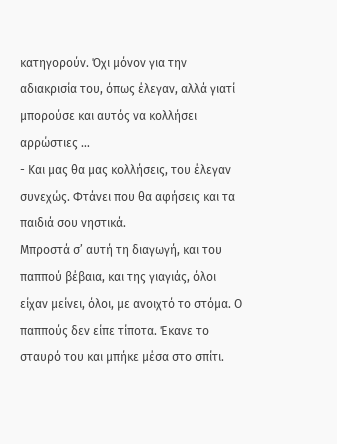κατηγορούν. Όχι μόνον για την αδιακρισία του, όπως έλεγαν, αλλά γιατί μπορούσε και αυτός να κολλήσει αρρώστιες …
- Και μας θα μας κολλήσεις, του έλεγαν συνεχώς. Φτάνει που θα αφήσεις και τα παιδιά σου νηστικά.
Μπροστά σ’ αυτή τη διαγωγή, και του παππού βέβαια, και της γιαγιάς, όλοι είχαν μείνει, όλοι, με ανοιχτό το στόμα. Ο παππούς δεν είπε τίποτα. Έκανε το σταυρό του και μπήκε μέσα στο σπίτι.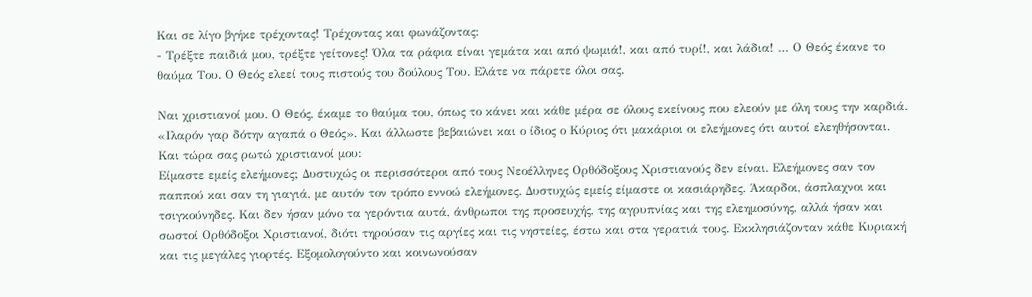Και σε λίγο βγήκε τρέχοντας! Τρέχοντας και φωνάζοντας:
- Τρέξτε παιδιά μου, τρέξτε γείτονες! Όλα τα ράφια είναι γεμάτα και από ψωμιά!, και από τυρί!, και λάδια! … Ο Θεός έκανε το θαύμα Του. Ο Θεός ελεεί τους πιστούς του δούλους Του. Ελάτε να πάρετε όλοι σας.

Ναι χριστιανοί μου. Ο Θεός, έκαμε το θαύμα του, όπως το κάνει και κάθε μέρα σε όλους εκείνους που ελεούν με όλη τους την καρδιά. «Ιλαρόν γαρ δότην αγαπά ο Θεός». Και άλλωστε βεβαιώνει και ο ίδιος ο Κύριος ότι μακάριοι οι ελεήμονες ότι αυτοί ελεηθήσονται.
Και τώρα σας ρωτώ χριστιανοί μου:
Είμαστε εμείς ελεήμονες; Δυστυχώς οι περισσότεροι από τους Νεοέλληνες Ορθόδοξους Χριστιανούς δεν είναι. Ελεήμονες σαν τον παππού και σαν τη γιαγιά, με αυτόν τον τρόπο εννοώ ελεήμονες. Δυστυχώς εμείς είμαστε οι κασιάρηδες. Άκαρδοι, άσπλαχνοι και τσιγκούνηδες. Και δεν ήσαν μόνο τα γερόντια αυτά, άνθρωποι της προσευχής, της αγρυπνίας και της ελεημοσύνης, αλλά ήσαν και σωστοί Ορθόδοξοι Χριστιανοί, διότι τηρούσαν τις αργίες και τις νηστείες, έστω και στα γερατιά τους. Εκκλησιάζονταν κάθε Κυριακή και τις μεγάλες γιορτές. Εξομολογούντο και κοινωνούσαν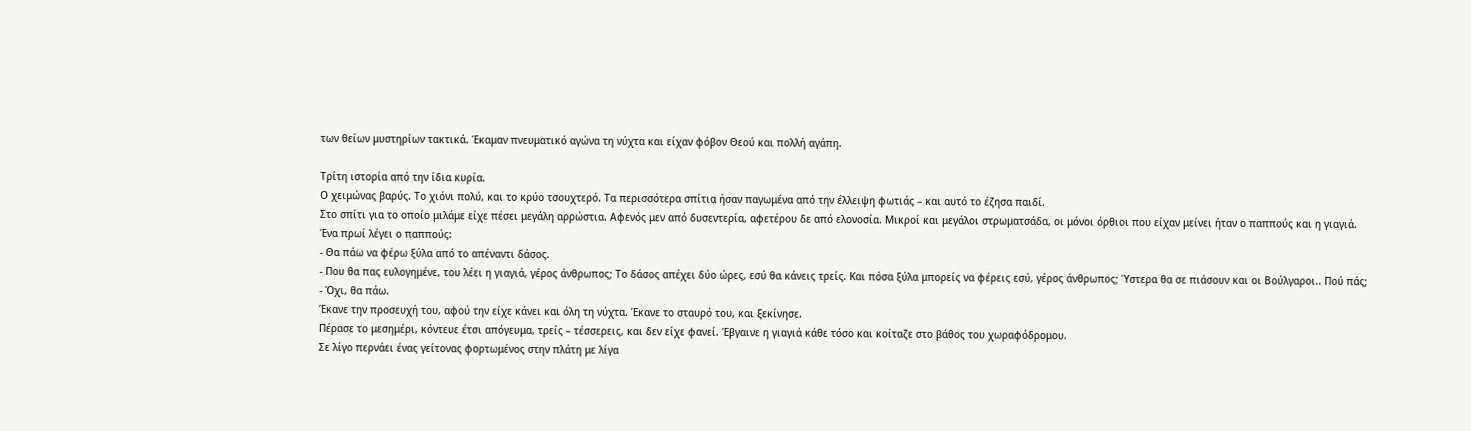των θείων μυστηρίων τακτικά. Έκαμαν πνευματικό αγώνα τη νύχτα και είχαν φόβον Θεού και πολλή αγάπη.

Τρίτη ιστορία από την ίδια κυρία.
Ο χειμώνας βαρύς. Το χιόνι πολύ, και το κρύο τσουχτερό. Τα περισσότερα σπίτια ήσαν παγωμένα από την έλλειψη φωτιάς – και αυτό το έζησα παιδί.
Στο σπίτι για το οποίο μιλάμε είχε πέσει μεγάλη αρρώστια. Αφενός μεν από δυσεντερία, αφετέρου δε από ελονοσία. Μικροί και μεγάλοι στρωματσάδα, οι μόνοι όρθιοι που είχαν μείνει ήταν ο παππούς και η γιαγιά.
Ένα πρωί λέγει ο παππούς:
- Θα πάω να φέρω ξύλα από το απέναντι δάσος.
- Που θα πας ευλογημένε, του λέει η γιαγιά, γέρος άνθρωπος; Το δάσος απέχει δύο ώρες, εσύ θα κάνεις τρείς. Και πόσα ξύλα μπορείς να φέρεις εσύ, γέρος άνθρωπος; Ύστερα θα σε πιάσουν και οι Βούλγαροι.. Πού πάς;
- Όχι, θα πάω.
Έκανε την προσευχή του, αφού την είχε κάνει και όλη τη νύχτα. Έκανε το σταυρό του, και ξεκίνησε.
Πέρασε το μεσημέρι, κόντευε έτσι απόγευμα, τρείς – τέσσερεις, και δεν είχε φανεί. Έβγαινε η γιαγιά κάθε τόσο και κοίταζε στο βάθος του χωραφόδρομου.
Σε λίγο περνάει ένας γείτονας φορτωμένος στην πλάτη με λίγα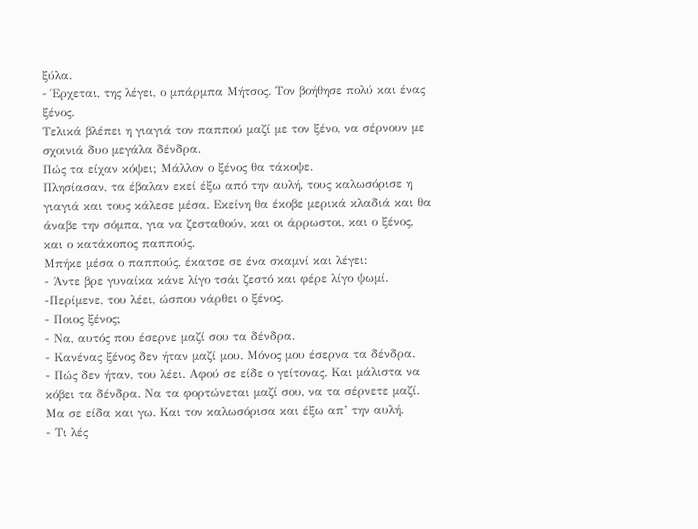ξύλα.
- Έρχεται, της λέγει, ο μπάρμπα Μήτσος. Τον βοήθησε πολύ και ένας ξένος.
Τελικά βλέπει η γιαγιά τον παππού μαζί με τον ξένο, να σέρνουν με σχοινιά δυο μεγάλα δένδρα.
Πώς τα είχαν κόψει; Μάλλον ο ξένος θα τάκοψε.
Πλησίασαν, τα έβαλαν εκεί έξω από την αυλή, τους καλωσόρισε η γιαγιά και τους κάλεσε μέσα. Εκείνη θα έκοβε μερικά κλαδιά και θα άναβε την σόμπα, για να ζεσταθούν, και οι άρρωστοι, και ο ξένος, και ο κατάκοπος παππούς.
Μπήκε μέσα ο παππούς, έκατσε σε ένα σκαμνί και λέγει:
- Άντε βρε γυναίκα κάνε λίγο τσάι ζεστό και φέρε λίγο ψωμί.
-Περίμενε, του λέει, ώσπου νάρθει ο ξένος.
- Ποιος ξένος;
- Να, αυτός που έσερνε μαζί σου τα δένδρα.
- Κανένας ξένος δεν ήταν μαζί μου. Μόνος μου έσερνα τα δένδρα.
- Πώς δεν ήταν, του λέει. Αφού σε είδε ο γείτονας. Και μάλιστα να κόβει τα δένδρα. Να τα φορτώνεται μαζί σου, να τα σέρνετε μαζί. Μα σε είδα και γω. Και τον καλωσόρισα και έξω απ’ την αυλή.
- Τι λές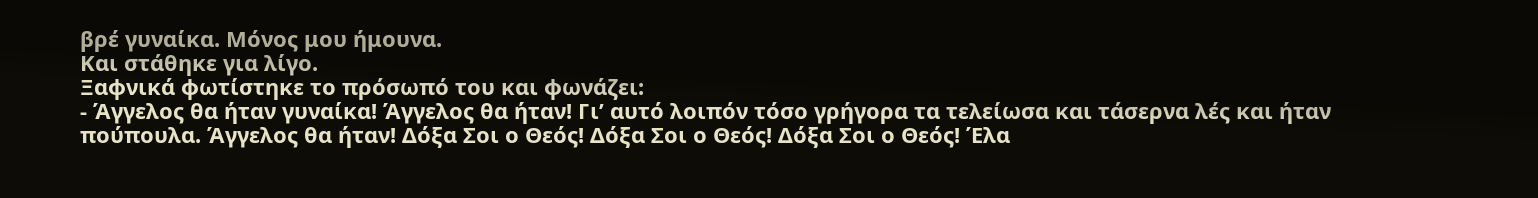βρέ γυναίκα. Μόνος μου ήμουνα.
Και στάθηκε για λίγο.
Ξαφνικά φωτίστηκε το πρόσωπό του και φωνάζει:
- Άγγελος θα ήταν γυναίκα! Άγγελος θα ήταν! Γι’ αυτό λοιπόν τόσο γρήγορα τα τελείωσα και τάσερνα λές και ήταν πούπουλα. Άγγελος θα ήταν! Δόξα Σοι ο Θεός! Δόξα Σοι ο Θεός! Δόξα Σοι ο Θεός! Έλα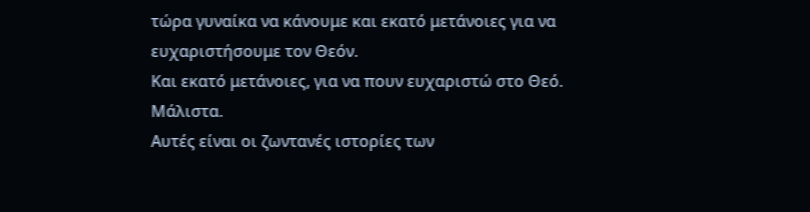τώρα γυναίκα να κάνουμε και εκατό μετάνοιες για να ευχαριστήσουμε τον Θεόν.
Και εκατό μετάνοιες, για να πουν ευχαριστώ στο Θεό. Μάλιστα.
Αυτές είναι οι ζωντανές ιστορίες των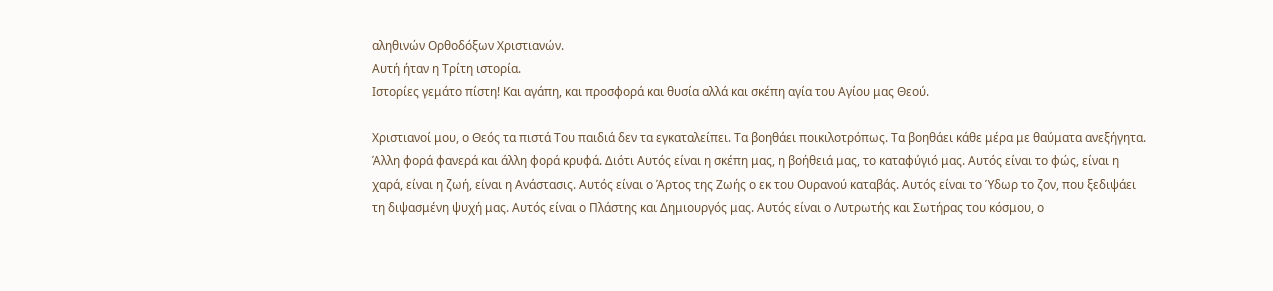αληθινών Ορθοδόξων Χριστιανών.
Αυτή ήταν η Τρίτη ιστορία.
Ιστορίες γεμάτο πίστη! Και αγάπη, και προσφορά και θυσία αλλά και σκέπη αγία του Αγίου μας Θεού.

Χριστιανοί μου, ο Θεός τα πιστά Του παιδιά δεν τα εγκαταλείπει. Τα βοηθάει ποικιλοτρόπως. Τα βοηθάει κάθε μέρα με θαύματα ανεξήγητα. Άλλη φορά φανερά και άλλη φορά κρυφά. Διότι Αυτός είναι η σκέπη μας, η βοήθειά μας, το καταφύγιό μας. Αυτός είναι το φώς, είναι η χαρά, είναι η ζωή, είναι η Ανάστασις. Αυτός είναι ο Άρτος της Ζωής ο εκ του Ουρανού καταβάς. Αυτός είναι το Ύδωρ το ζον, που ξεδιψάει τη διψασμένη ψυχή μας. Αυτός είναι ο Πλάστης και Δημιουργός μας. Αυτός είναι ο Λυτρωτής και Σωτήρας του κόσμου, ο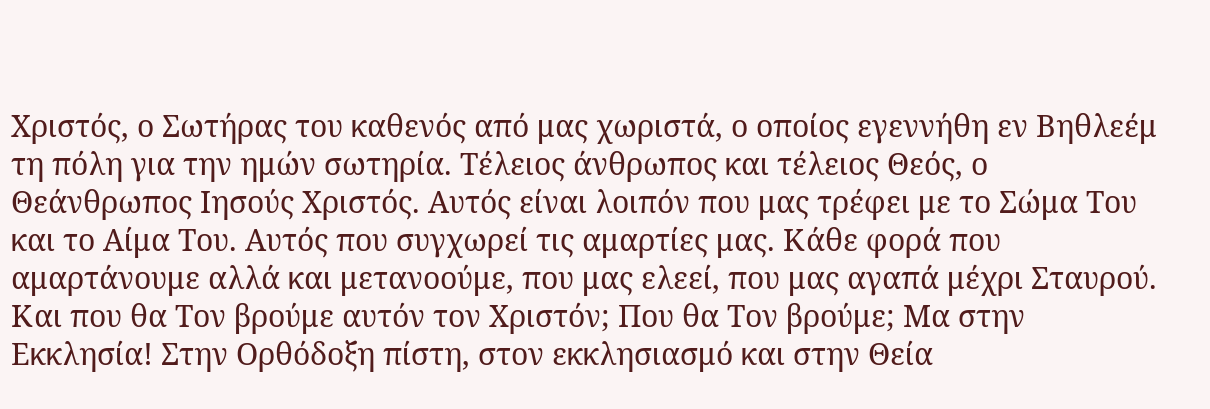Χριστός, ο Σωτήρας του καθενός από μας χωριστά, ο οποίος εγεννήθη εν Βηθλεέμ τη πόλη για την ημών σωτηρία. Τέλειος άνθρωπος και τέλειος Θεός, ο Θεάνθρωπος Ιησούς Χριστός. Αυτός είναι λοιπόν που μας τρέφει με το Σώμα Του και το Αίμα Του. Αυτός που συγχωρεί τις αμαρτίες μας. Κάθε φορά που αμαρτάνουμε αλλά και μετανοούμε, που μας ελεεί, που μας αγαπά μέχρι Σταυρού.
Και που θα Τον βρούμε αυτόν τον Χριστόν; Που θα Τον βρούμε; Μα στην Εκκλησία! Στην Ορθόδοξη πίστη, στον εκκλησιασμό και στην Θεία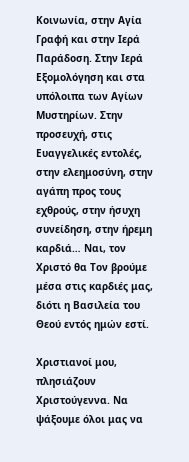Κοινωνία, στην Αγία Γραφή και στην Ιερά Παράδοση. Στην Ιερά Εξομολόγηση και στα υπόλοιπα των Αγίων Μυστηρίων. Στην προσευχή, στις Ευαγγελικές εντολές, στην ελεημοσύνη, στην αγάπη προς τους εχθρούς, στην ήσυχη συνείδηση, στην ήρεμη καρδιά… Ναι, τον Χριστό θα Τον βρούμε μέσα στις καρδιές μας, διότι η Βασιλεία του Θεού εντός ημών εστί.

Χριστιανοί μου, πλησιάζουν Χριστούγεννα. Να ψάξουμε όλοι μας να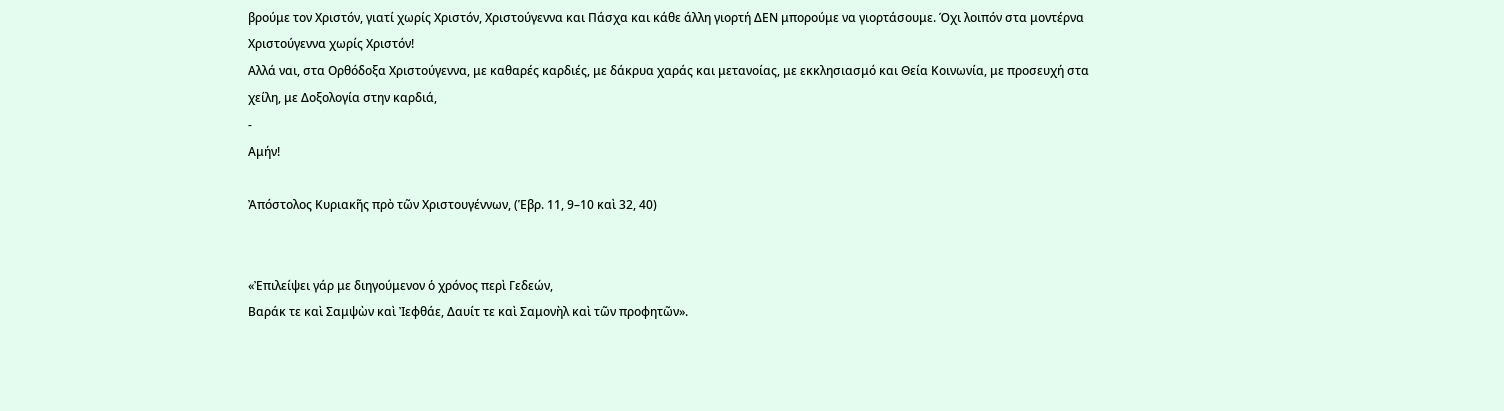βρούμε τον Χριστόν, γιατί χωρίς Χριστόν, Χριστούγεννα και Πάσχα και κάθε άλλη γιορτή ΔΕΝ μπορούμε να γιορτάσουμε. Όχι λοιπόν στα μοντέρνα Χριστούγεννα χωρίς Χριστόν!
Αλλά ναι, στα Ορθόδοξα Χριστούγεννα, με καθαρές καρδιές, με δάκρυα χαράς και μετανοίας, με εκκλησιασμό και Θεία Κοινωνία, με προσευχή στα χείλη, με Δοξολογία στην καρδιά,
-
Αμήν!

Ἀπόστολος Κυριακῆς πρὸ τῶν Χριστουγέννων, (Ἑβρ. 11, 9–10 καὶ 32, 40)


«Ἐπιλείψει γάρ με διηγούμενον ὁ χρόνος περὶ Γεδεών,
Βαράκ τε καὶ Σαμψὼν καὶ Ἰεφθάε, Δαυίτ τε καὶ Σαμονὴλ καὶ τῶν προφητῶν».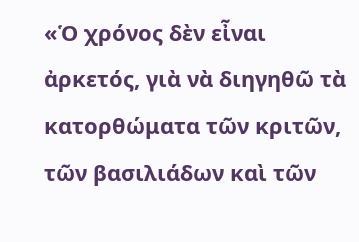«Ὁ χρόνος δὲν εἶναι ἀρκετός, γιὰ νὰ διηγηθῶ τὰ κατορθώματα τῶν κριτῶν, τῶν βασιλιάδων καὶ τῶν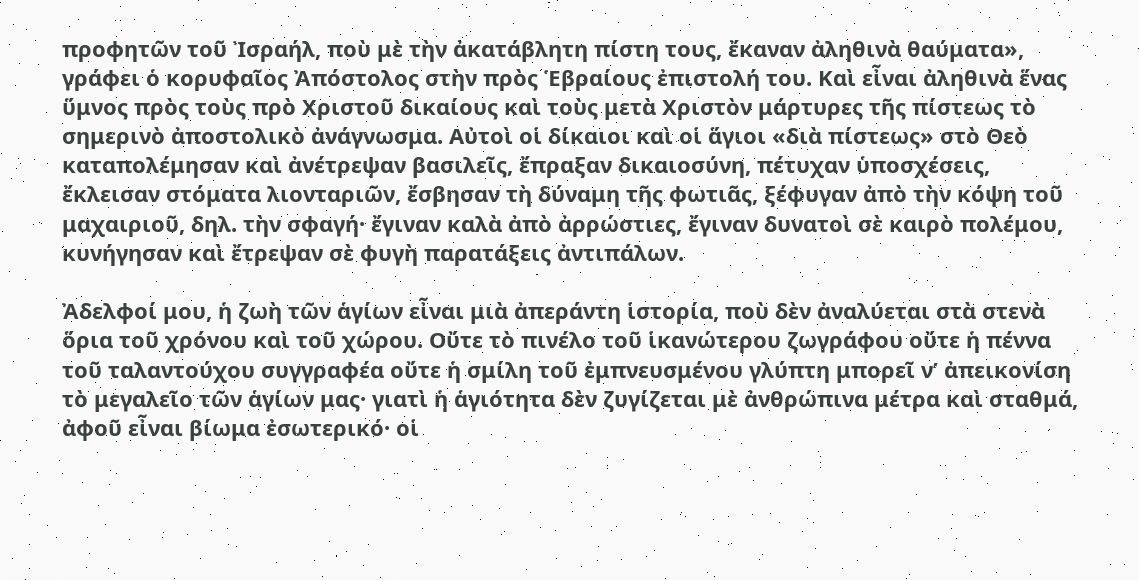προφητῶν τοῦ Ἰσραήλ, ποὺ μὲ τὴν ἀκατάβλητη πίστη τους, ἔκαναν ἀληθινὰ θαύματα», γράφει ὁ κορυφαῖος Ἀπόστολος στὴν πρὸς Ἑβραίους ἐπιστολή του. Καὶ εἶναι ἀληθινὰ ἕνας ὕμνος πρὸς τοὺς πρὸ Χριστοῦ δικαίους καὶ τοὺς μετὰ Χριστὸν μάρτυρες τῆς πίστεως τὸ σημερινὸ ἀποστολικὸ ἀνάγνωσμα. Αὐτοὶ οἱ δίκαιοι καὶ οἱ ἅγιοι «διὰ πίστεως» στὸ Θεὸ καταπολέμησαν καὶ ἀνέτρεψαν βασιλεῖς, ἔπραξαν δικαιοσύνη, πέτυχαν ὑποσχέσεις, ἔκλεισαν στόματα λιονταριῶν, ἔσβησαν τὴ δύναμη τῆς φωτιᾶς, ξέφυγαν ἀπὸ τὴν κόψη τοῦ μαχαιριοῦ, δηλ. τὴν σφαγή· ἔγιναν καλὰ ἀπὸ ἀρρώστιες, ἔγιναν δυνατοὶ σὲ καιρὸ πολέμου, κυνήγησαν καὶ ἔτρεψαν σὲ φυγὴ παρατάξεις ἀντιπάλων.

Ἀδελφοί μου, ἡ ζωὴ τῶν ἁγίων εἶναι μιὰ ἀπεράντη ἱστορία, ποὺ δὲν ἀναλύεται στὰ στενὰ ὅρια τοῦ χρόνου καὶ τοῦ χώρου. Οὔτε τὸ πινέλο τοῦ ἱκανώτερου ζωγράφου οὔτε ἡ πέννα τοῦ ταλαντούχου συγγραφέα οὔτε ἡ σμίλη τοῦ ἐμπνευσμένου γλύπτη μπορεῖ ν’ ἀπεικονίση τὸ μεγαλεῖο τῶν ἁγίων μας· γιατὶ ἡ ἁγιότητα δὲν ζυγίζεται μὲ ἀνθρώπινα μέτρα καὶ σταθμά, ἀφοῦ εἶναι βίωμα ἐσωτερικό· οἱ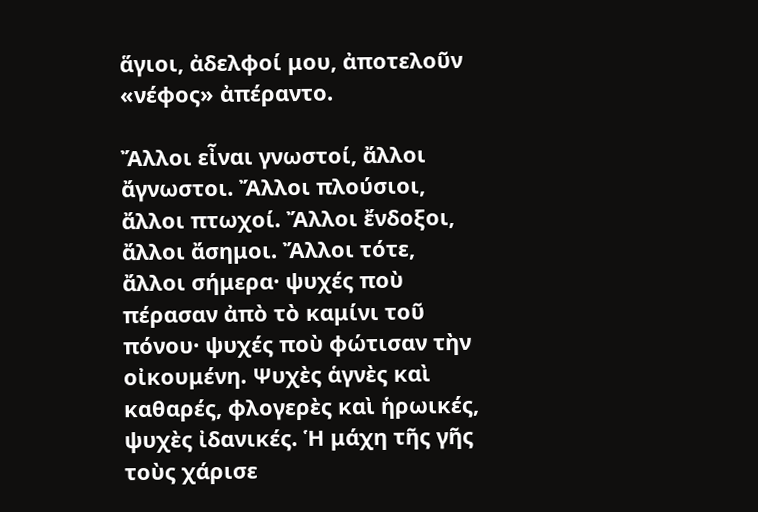ἅγιοι, ἀδελφοί μου, ἀποτελοῦν «νέφος» ἀπέραντο.

Ἄλλοι εἶναι γνωστοί, ἄλλοι ἄγνωστοι. Ἄλλοι πλούσιοι, ἄλλοι πτωχοί. Ἄλλοι ἔνδοξοι, ἄλλοι ἄσημοι. Ἄλλοι τότε, ἄλλοι σήμερα· ψυχές ποὺ πέρασαν ἀπὸ τὸ καμίνι τοῦ πόνου· ψυχές ποὺ φώτισαν τὴν οἰκουμένη. Ψυχὲς ἁγνὲς καὶ καθαρές, φλογερὲς καὶ ἡρωικές, ψυχὲς ἰδανικές. Ἡ μάχη τῆς γῆς τοὺς χάρισε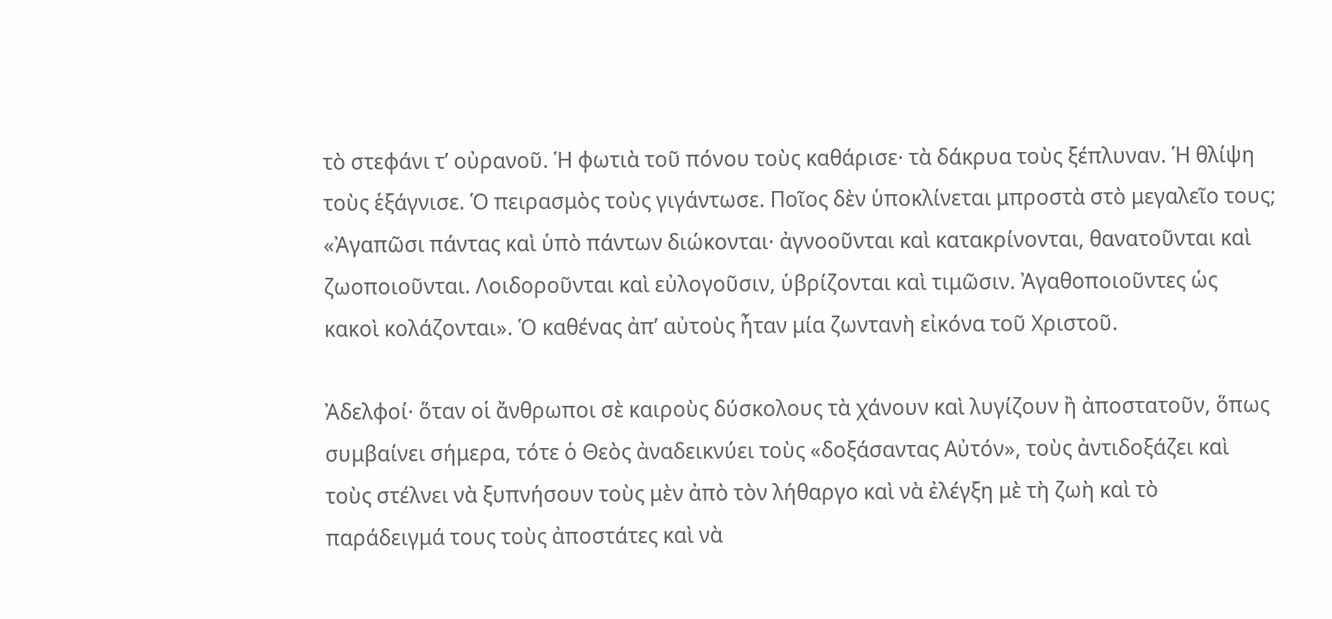τὸ στεφάνι τ’ οὐρανοῦ. Ἡ φωτιὰ τοῦ πόνου τοὺς καθάρισε· τὰ δάκρυα τοὺς ξέπλυναν. Ἡ θλίψη τοὺς ἑξάγνισε. Ὁ πειρασμὸς τοὺς γιγάντωσε. Ποῖος δὲν ὑποκλίνεται μπροστὰ στὸ μεγαλεῖο τους; «Ἀγαπῶσι πάντας καὶ ὑπὸ πάντων διώκονται· ἀγνοοῦνται καὶ κατακρίνονται, θανατοῦνται καὶ ζωοποιοῦνται. Λοιδοροῦνται καὶ εὐλογοῦσιν, ὑβρίζονται καὶ τιμῶσιν. Ἀγαθοποιοῦντες ὡς κακοὶ κολάζονται». Ὁ καθένας ἀπ’ αὐτοὺς ἦταν μία ζωντανὴ εἰκόνα τοῦ Χριστοῦ.

Ἀδελφοί· ὅταν οἱ ἄνθρωποι σὲ καιροὺς δύσκολους τὰ χάνουν καὶ λυγίζουν ἢ ἀποστατοῦν, ὅπως συμβαίνει σήμερα, τότε ὁ Θεὸς ἀναδεικνύει τοὺς «δοξάσαντας Αὐτόν», τοὺς ἀντιδοξάζει καὶ τοὺς στέλνει νὰ ξυπνήσουν τοὺς μὲν ἀπὸ τὸν λήθαργο καὶ νὰ ἐλέγξη μὲ τὴ ζωὴ καὶ τὸ παράδειγμά τους τοὺς ἀποστάτες καὶ νὰ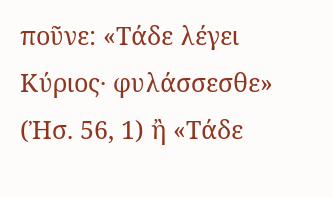ποῦνε: «Τάδε λέγει Κύριος· φυλάσσεσθε» (Ἠσ. 56, 1) ἢ «Τάδε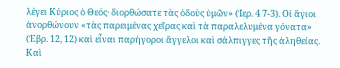λέγει Κύριος ὁ Θεός· διορθώσατε τὰς ὁδοὺς ὑμῶν» (Ἱερ. 4 7-3). Οἱ ἅγιοι ἀνορθώνουν «τὰς παρειμένας χεῖρας καὶ τὰ παραλελυμένα γόνατα» (Ἑβρ. 12, 12) καὶ εἶναι παρήγοροι ἄγγελοι καὶ σάλπιγγες τῆς ἀληθείας. Καὶ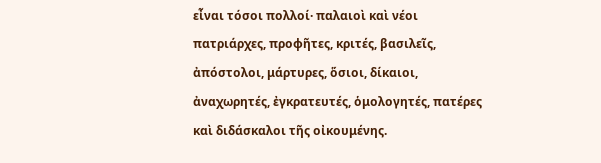εἶναι τόσοι πολλοί· παλαιοὶ καὶ νέοι πατριάρχες, προφῆτες, κριτές, βασιλεῖς, ἀπόστολοι, μάρτυρες, ὅσιοι, δίκαιοι, ἀναχωρητές, ἐγκρατευτές, ὁμολογητές, πατέρες καὶ διδάσκαλοι τῆς οἰκουμένης.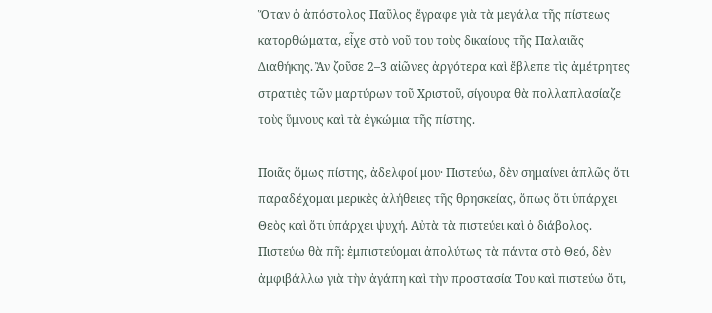Ὅταν ὁ ἀπόστολος Παῦλος ἔγραφε γιὰ τὰ μεγάλα τῆς πίστεως κατορθώματα, εἶχε στὸ νοῦ του τοὺς δικαίους τῆς Παλαιᾶς Διαθήκης. Ἂν ζοῦσε 2–3 αἰῶνες ἀργότερα καὶ ἔβλεπε τὶς ἀμέτρητες στρατιὲς τῶν μαρτύρων τοῦ Χριστοῦ, σίγουρα θὰ πολλαπλασίαζε τοὺς ὕμνους καὶ τὰ ἐγκώμια τῆς πίστης.

Ποιᾶς ὅμως πίστης, ἀδελφοί μου· Πιστεύω, δὲν σημαίνει ἁπλῶς ὅτι παραδέχομαι μερικὲς ἀλήθειες τῆς θρησκείας, ὅπως ὅτι ὑπάρχει Θεὸς καὶ ὅτι ὑπάρχει ψυχή. Αὐτὰ τὰ πιστεύει καὶ ὁ διάβολος. Πιστεύω θὰ πῆ: ἐμπιστεύομαι ἀπολύτως τὰ πάντα στὸ Θεό, δὲν ἀμφιβάλλω γιὰ τὴν ἀγάπη καὶ τὴν προστασία Του καὶ πιστεύω ὅτι,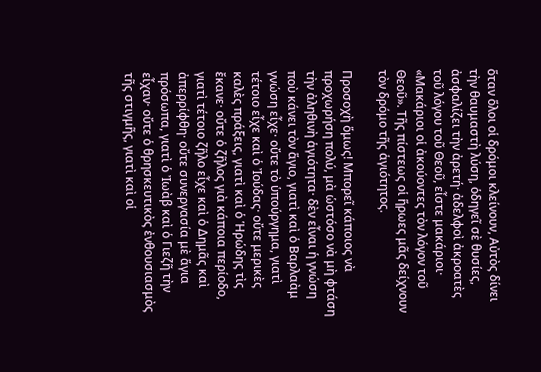ὅταν ὅλοι οἱ δρόμοι κλείνουν, Αὐτὸς δίνει τὴν θαυμαστὴ λύση, ὁδηγεῖ σὲ θυσίες, ἀσφαλίζει τὴν ἀρετή· ἀδελφοὶ ἀκροατὲς τοῦ λόγου τοῦ Θεοῦ, εἶστε μακάριοι· «Μακάριοι οἱ ἀκούοντες τὸν λόγον τοῦ Θεοῦ». Τῆς πίστεως οἱ ἥρωες μᾶς δείχνουν τὸν δρόμο τῆς ἁγιότητος.

Προσοχὴ ὅμως! Μπορεῖ κάποιος νὰ προχωρήση πολύ, μὰ ὡστόσο νὰ μὴ φτάση τὴν ἀληθινὴ ἁγιότητα· δὲν εἶναι ἡ γνώση ποὺ κάνει τὸν ἅγιο, γιατὶ καὶ ὁ Βαρλαὰμ γνώση εἶχε· οὔτε τὸ ὑπούργημα, γιατὶ τέτοιο εἶχε καὶ ὁ Ἰούδας· οὔτε μερικὲς καλὲς πράξεις, γιατὶ καὶ ὁ Ἡρώδης τὶς ἔκανε· οὔτε ὁ ζῆλος γιὰ κάποια περίοδο, γιατὶ τέτοιο ζῆλο εἶχε καὶ ὁ Δημᾶς καὶ ἀπερρίφθη· οὔτε συνεργασία μὲ ἅγια πρόσωπα, γιατὶ ὁ Ἰωὰβ καὶ ὁ Γιεζῆ τὴν εἶχαν· οὔτε ὁ θρησκευτικὸς ἐνθουσιασμὸς τῆς στιγμῆς, γιατὶ καὶ οἱ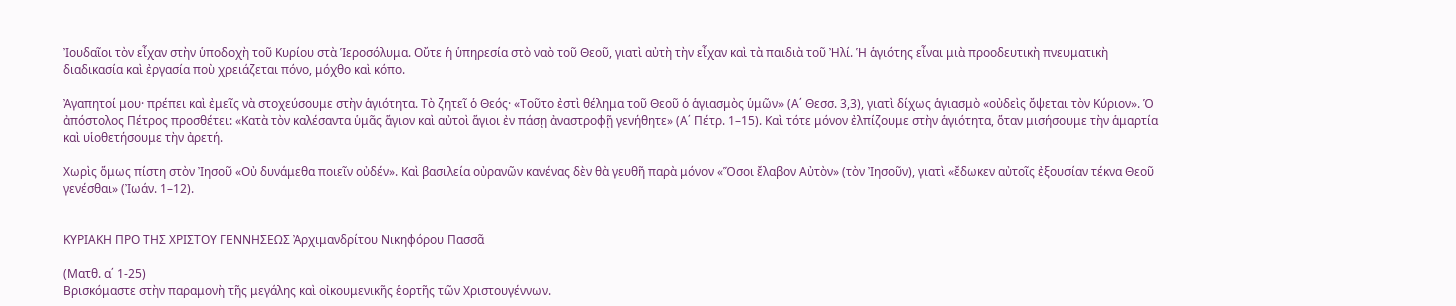Ἰουδαῖοι τὸν εἶχαν στὴν ὑποδοχὴ τοῦ Κυρίου στὰ Ἱεροσόλυμα. Οὔτε ἡ ὑπηρεσία στὸ ναὸ τοῦ Θεοῦ, γιατὶ αὐτὴ τὴν εἶχαν καὶ τὰ παιδιὰ τοῦ Ἠλί. Ἡ ἁγιότης εἶναι μιὰ προοδευτικὴ πνευματικὴ διαδικασία καὶ ἐργασία ποὺ χρειάζεται πόνο, μόχθο καὶ κόπο.

Ἀγαπητοί μου· πρέπει καὶ ἐμεῖς νὰ στοχεύσουμε στὴν ἁγιότητα. Τὸ ζητεῖ ὁ Θεός· «Τοῦτο ἐστὶ θέλημα τοῦ Θεοῦ ὁ ἁγιασμὸς ὑμῶν» (Α΄ Θεσσ. 3,3), γιατὶ δίχως ἁγιασμὸ «οὐδεὶς ὄψεται τὸν Κύριον». Ὁ ἀπόστολος Πέτρος προσθέτει: «Κατὰ τὸν καλέσαντα ὑμᾶς ἅγιον καὶ αὐτοὶ ἅγιοι ἐν πάσῃ ἀναστροφῇ γενήθητε» (Α΄ Πέτρ. 1–15). Καὶ τότε μόνον ἐλπίζουμε στὴν ἁγιότητα, ὅταν μισήσουμε τὴν ἁμαρτία καὶ υἱοθετήσουμε τὴν ἀρετή.

Χωρὶς ὅμως πίστη στὸν Ἰησοῦ «Οὐ δυνάμεθα ποιεῖν οὐδέν». Καὶ βασιλεία οὐρανῶν κανένας δὲν θὰ γευθῆ παρὰ μόνον «Ὅσοι ἔλαβον Αὐτὸν» (τὸν Ἰησοῦν), γιατὶ «ἔδωκεν αὐτοῖς ἐξουσίαν τέκνα Θεοῦ γενέσθαι» (Ἰωάν. 1–12).


ΚΥΡΙΑΚΗ ΠΡΟ ΤΗΣ ΧΡΙΣΤΟΥ ΓΕΝΝΗΣΕΩΣ Ἀρχιμανδρίτου Νικηφόρου Πασσᾶ

(Ματθ. α΄ 1-25)
Βρισκόμαστε στὴν παραμονὴ τῆς μεγάλης καὶ οἰκουμενικῆς ἑορτῆς τῶν Χριστουγέννων.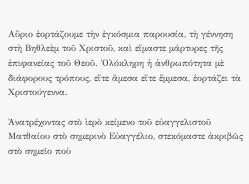Αὔριο ἑορτάζουμε τὴν ἐγκόσμια παρουσία, τὴ γέννηση στὴ Βηθλεὲμ τοῦ Χριστοῦ, καὶ εἴμαστε μάρτυρες τῆς ἐπιφανείας τοῦ Θεοῦ. Ὁλόκληρη ἡ ἀνθρωπότητα μὲ διάφορους τρόπους, εἴτε ἄμεσα εἴτε ἔμμεσα, ἑορτάζει τὰ Χριστούγεννα.

Ἀνατρέχοντας στὸ ἱερὸ κείμενο τοῦ εὐαγγελιστοῦ Ματθαίου στὸ σημερινὸ Εὐαγγέλιο, στεκόμαστε ἀκριβῶς στὸ σημεῖο ποὺ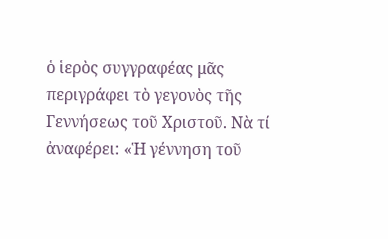ὁ ἱερὸς συγγραφέας μᾶς περιγράφει τὸ γεγονὸς τῆς Γεννήσεως τοῦ Χριστοῦ. Νὰ τί ἀναφέρει: «Ἡ γέννηση τοῦ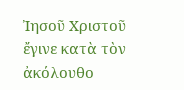Ἰησοῦ Χριστοῦ ἔγινε κατὰ τὸν ἀκόλουθο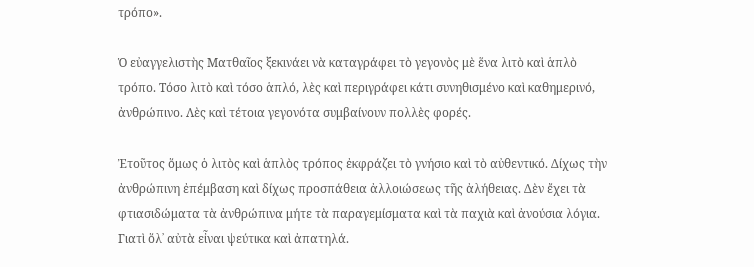τρόπο».

Ὁ εὐαγγελιστὴς Ματθαῖος ξεκινάει νὰ καταγράφει τὸ γεγονὸς μὲ ἕνα λιτὸ καὶ ἁπλὸ τρόπο. Τόσο λιτὸ καὶ τόσο ἁπλό, λὲς καὶ περιγράφει κάτι συνηθισμένο καὶ καθημερινό, ἀνθρώπινο. Λὲς καὶ τέτοια γεγονότα συμβαίνουν πολλὲς φορές.

Ἐτοῦτος ὅμως ὁ λιτὸς καὶ ἁπλὸς τρόπος ἐκφράζει τὸ γνήσιο καὶ τὸ αὐθεντικό. Δίχως τὴν ἀνθρώπινη ἐπέμβαση καὶ δίχως προσπάθεια ἀλλοιώσεως τῆς ἀλήθειας. Δὲν ἔχει τὰ φτιασιδώματα τὰ ἀνθρώπινα μήτε τὰ παραγεμίσματα καὶ τὰ παχιὰ καὶ ἀνούσια λόγια. Γιατὶ ὅλ᾿ αὐτὰ εἶναι ψεύτικα καὶ ἀπατηλά.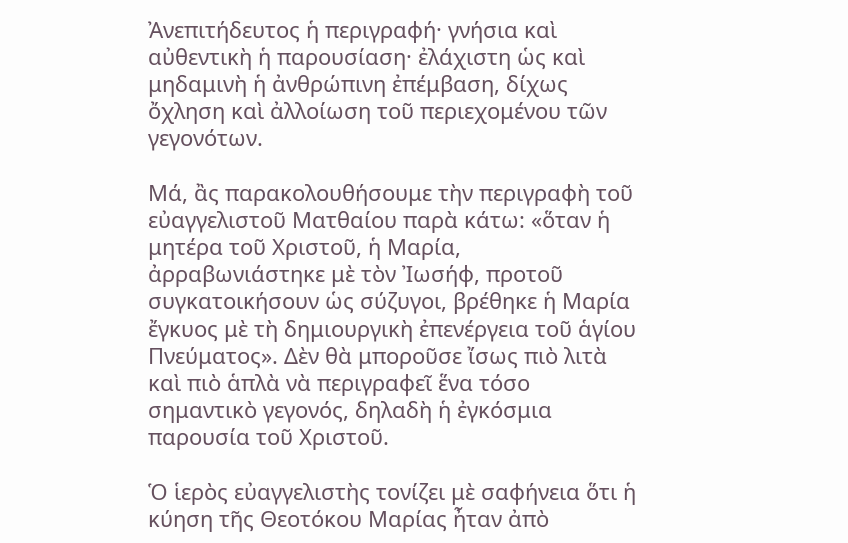Ἀνεπιτήδευτος ἡ περιγραφή· γνήσια καὶ αὐθεντικὴ ἡ παρουσίαση· ἐλάχιστη ὡς καὶ μηδαμινὴ ἡ ἀνθρώπινη ἐπέμβαση, δίχως ὄχληση καὶ ἀλλοίωση τοῦ περιεχομένου τῶν γεγονότων.

Μά, ἂς παρακολουθήσουμε τὴν περιγραφὴ τοῦ εὐαγγελιστοῦ Ματθαίου παρὰ κάτω: «ὅταν ἡ μητέρα τοῦ Χριστοῦ, ἡ Μαρία, ἀρραβωνιάστηκε μὲ τὸν Ἰωσήφ, προτοῦ συγκατοικήσουν ὡς σύζυγοι, βρέθηκε ἡ Μαρία ἔγκυος μὲ τὴ δημιουργικὴ ἐπενέργεια τοῦ ἁγίου Πνεύματος». Δὲν θὰ μποροῦσε ἴσως πιὸ λιτὰ καὶ πιὸ ἁπλὰ νὰ περιγραφεῖ ἕνα τόσο σημαντικὸ γεγονός, δηλαδὴ ἡ ἐγκόσμια παρουσία τοῦ Χριστοῦ.

Ὁ ἱερὸς εὐαγγελιστὴς τονίζει μὲ σαφήνεια ὅτι ἡ κύηση τῆς Θεοτόκου Μαρίας ἦταν ἀπὸ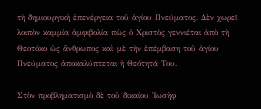τὴ δημιουργικὴ ἐπενέργεια τοῦ ἁγίου Πνεύματος. Δὲν χωρεῖ λοιπὸν καμμία ἀμφιβολία πὼς ὁ Χριστὸς γεννιέται ἀπὸ τὴ Θεοτόκο ὡς ἄνθρωπος καὶ μὲ τὴν ἐπέμβαση τοῦ ἁγίου Πνεύματος ἀποκαλύπτεται ἡ Θεότητά Του.

Στὸν προβληματισμὸ δὲ τοῦ δικαίου Ἰωσὴφ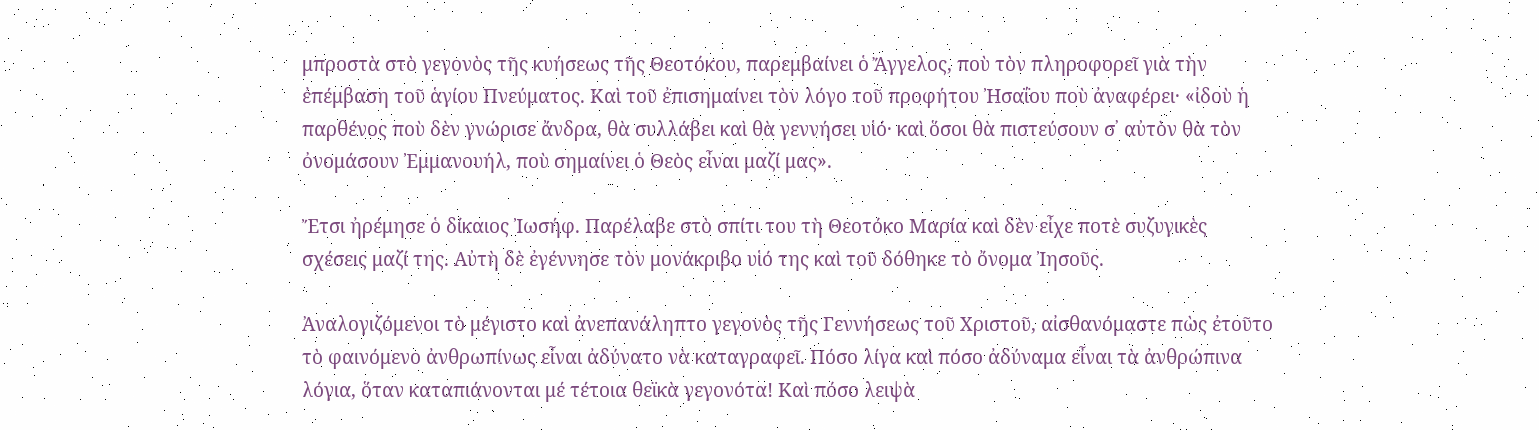μπροστὰ στὸ γεγονὸς τῆς κυήσεως τῆς Θεοτόκου, παρεμβαίνει ὁ Ἄγγελος, ποὺ τὸν πληροφορεῖ γιὰ τὴν ἐπέμβαση τοῦ ἁγίου Πνεύματος. Καὶ τοῦ ἐπισημαίνει τὸν λόγο τοῦ προφήτου Ἠσαΐου ποὺ ἀναφέρει· «ἰδοὺ ἡ παρθένος ποὺ δὲν γνώρισε ἄνδρα, θὰ συλλάβει καὶ θὰ γεννήσει υἱό· καὶ ὅσοι θὰ πιστεύσουν σ᾿ αὐτὸν θὰ τὸν ὀνομάσουν Ἐμμανουήλ, ποὺ σημαίνει ὁ Θεὸς εἶναι μαζί μας».

Ἔτσι ἠρέμησε ὁ δίκαιος Ἰωσήφ. Παρέλαβε στὸ σπίτι του τὴ Θεοτόκο Μαρία καὶ δὲν εἶχε ποτὲ συζυγικὲς σχέσεις μαζί της. Αὐτὴ δὲ ἐγέννησε τὸν μονάκριβο υἱό της καὶ τοῦ δόθηκε τὸ ὄνομα Ἰησοῦς.

Ἀναλογιζόμενοι τὸ μέγιστο καὶ ἀνεπανάληπτο γεγονὸς τῆς Γεννήσεως τοῦ Χριστοῦ, αἰσθανόμαστε πὼς ἐτοῦτο τὸ φαινόμενο ἀνθρωπίνως εἶναι ἀδύνατο νὰ καταγραφεῖ. Πόσο λίγα καὶ πόσο ἀδύναμα εἶναι τὰ ἀνθρώπινα λόγια, ὅταν καταπιάνονται μέ τέτοια θεϊκὰ γεγονότα! Καὶ πόσο λειψὰ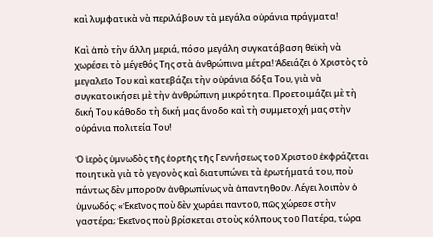καὶ λυμφατικὰ νὰ περιλάβουν τὰ μεγάλα οὐράνια πράγματα!

Καὶ ἀπὸ τὴν ἄλλη μεριά, πόσο μεγάλη συγκατάβαση θεϊκὴ νὰ χωρέσει τὸ μέγεθός Της στὰ ἀνθρώπινα μέτρα! Ἀδειάζει ὁ Χριστὸς τὸ μεγαλεῖο Του καὶ κατεβάζει τὴν οὐράνια δόξα Του, γιὰ νὰ συγκατοικήσει μὲ τὴν ἀνθρώπινη μικρότητα. Προετοιμάζει μὲ τὴ δική Του κάθοδο τὴ δική μας ἄνοδο καὶ τὴ συμμετοχή μας στὴν οὐράνια πολιτεία Του!

Ὁ ἱερὸς ὑμνωδὸς τῆς ἑορτῆς τῆς Γεννήσεως τοῦ Χριστοῦ ἐκφράζεται ποιητικὰ γιὰ τὸ γεγονὸς καὶ διατυπώνει τὰ ἐρωτήματά του, ποὺ πάντως δὲν μποροῦν ἀνθρωπίνως νὰ ἀπαντηθοῦν. Λέγει λοιπὸν ὁ ὑμνωδός: «Ἐκεῖνος ποὺ δὲν χωράει παντοῦ, πῶς χώρεσε στὴν γαστέρα; Ἐκεῖνος ποὺ βρίσκεται στοὺς κόλπους τοῦ Πατέρα, τώρα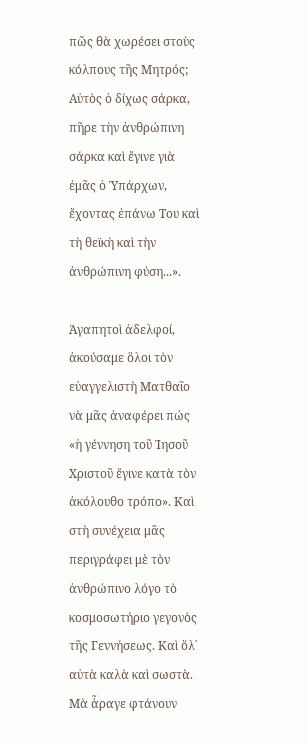πῶς θὰ χωρέσει στοὺς κόλπους τῆς Μητρός; Αὐτὸς ὁ δίχως σάρκα, πῆρε τὴν ἀνθρώπινη σάρκα καὶ ἔγινε γιὰ ἐμᾶς ὁ Ὑπάρχων, ἔχοντας ἐπάνω Του καὶ τὴ θεϊκὴ καὶ τὴν ἀνθρώπινη φύση...».

Ἀγαπητοὶ ἀδελφοί, ἀκούσαμε ὅλοι τὸν εὐαγγελιστὴ Ματθαῖο νὰ μᾶς ἀναφέρει πώς «ἡ γέννηση τοῦ Ἰησοῦ Χριστοῦ ἔγινε κατὰ τὸν ἀκόλουθο τρόπο». Καὶ στὴ συνέχεια μᾶς περιγράφει μὲ τὸν ἀνθρώπινο λόγο τὸ κοσμοσωτήριο γεγονὸς τῆς Γεννήσεως. Καὶ ὅλ᾿ αὐτὰ καλὰ καὶ σωστὰ. Μὰ ἆραγε φτάνουν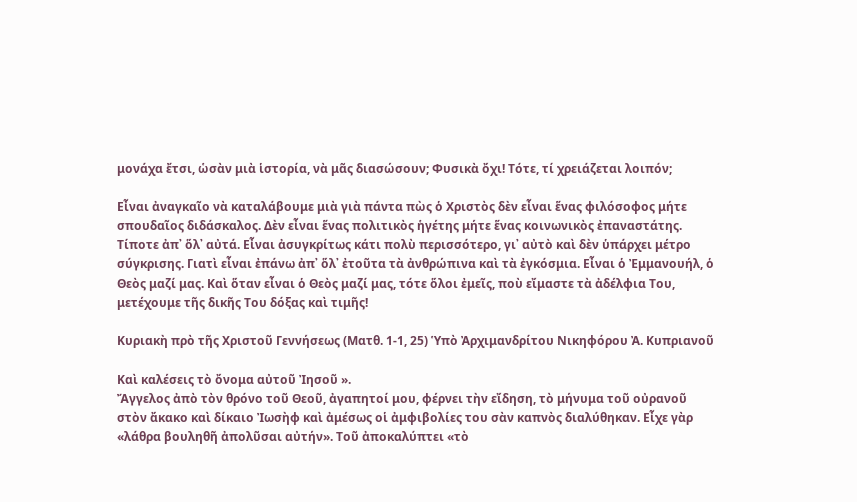μονάχα ἔτσι, ὡσὰν μιὰ ἱστορία, νὰ μᾶς διασώσουν; Φυσικὰ ὄχι! Τότε, τί χρειάζεται λοιπόν;

Εἶναι ἀναγκαῖο νὰ καταλάβουμε μιὰ γιὰ πάντα πὼς ὁ Χριστὸς δὲν εἶναι ἕνας φιλόσοφος μήτε σπουδαῖος διδάσκαλος. Δὲν εἶναι ἕνας πολιτικὸς ἡγέτης μήτε ἕνας κοινωνικὸς ἐπαναστάτης. Τίποτε ἀπ᾿ ὅλ᾿ αὐτά. Εἶναι ἀσυγκρίτως κάτι πολὺ περισσότερο, γι᾿ αὐτὸ καὶ δὲν ὑπάρχει μέτρο σύγκρισης. Γιατὶ εἶναι ἐπάνω ἀπ᾿ ὅλ᾿ ἐτοῦτα τὰ ἀνθρώπινα καὶ τὰ ἐγκόσμια. Εἶναι ὁ Ἐμμανουήλ, ὁ Θεὸς μαζί μας. Καὶ ὅταν εἶναι ὁ Θεὸς μαζί μας, τότε ὅλοι ἐμεῖς, ποὺ εἴμαστε τὰ ἀδέλφια Του, μετέχουμε τῆς δικῆς Του δόξας καὶ τιμῆς!

Κυριακὴ πρὸ τῆς Χριστοῦ Γεννήσεως (Ματθ. 1-1, 25) Ὑπὸ Ἀρχιμανδρίτου Νικηφόρου Ἀ. Κυπριανοῦ

Καὶ καλέσεις τὸ ὄνομα αὐτοῦ Ἰησοῦ ».
Ἄγγελος ἀπὸ τὸν θρόνο τοῦ Θεοῦ, ἀγαπητοί μου, φέρνει τὴν εἴδηση, τὸ μήνυμα τοῦ οὐρανοῦ στὸν ἄκακο καὶ δίκαιο Ἰωσὴφ καὶ ἀμέσως οἱ ἀμφιβολίες του σὰν καπνὸς διαλύθηκαν. Εἶχε γὰρ «λάθρα βουληθῆ ἀπολῦσαι αὐτήν». Τοῦ ἀποκαλύπτει «τὸ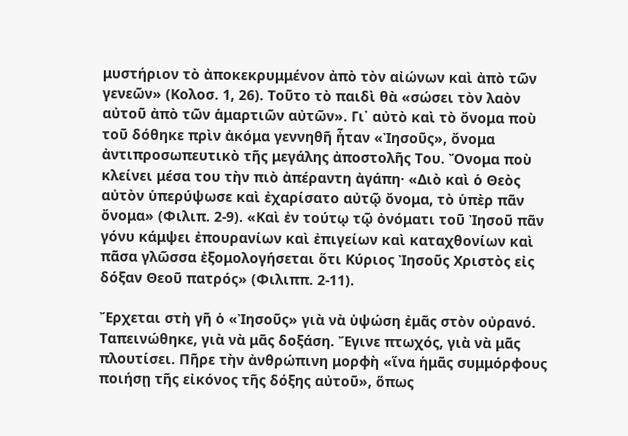μυστήριον τὸ ἀποκεκρυμμένον ἀπὸ τὸν αἰώνων καὶ ἀπὸ τῶν γενεῶν» (Κολοσ. 1, 26). Τοῦτο τὸ παιδὶ θὰ «σώσει τὸν λαὸν αὐτοῦ ἀπὸ τῶν ἁμαρτιῶν αὐτῶν». Γι᾿ αὐτὸ καὶ τὸ ὄνομα ποὺ τοῦ δόθηκε πρὶν ἀκόμα γεννηθῆ ἦταν «Ἰησοῦς», ὄνομα ἀντιπροσωπευτικὸ τῆς μεγάλης ἀποστολῆς Του. Ὄνομα ποὺ κλείνει μέσα του τὴν πιὸ ἀπέραντη ἀγάπη· «Διὸ καὶ ὁ Θεὸς αὐτὸν ὑπερύψωσε καὶ ἐχαρίσατο αὐτῷ ὄνομα, τὸ ὑπὲρ πᾶν ὄνομα» (Φιλιπ. 2-9). «Καὶ ἐν τούτῳ τῷ ὀνόματι τοῦ Ἰησοῦ πᾶν γόνυ κάμψει ἐπουρανίων καὶ ἐπιγείων καὶ καταχθονίων καὶ πᾶσα γλῶσσα ἐξομολογήσεται ὅτι Κύριος Ἰησοῦς Χριστὸς εἰς δόξαν Θεοῦ πατρός» (Φιλιππ. 2-11).

Ἔρχεται στὴ γῆ ὁ «Ἰησοῦς» γιὰ νὰ ὑψώση ἐμᾶς στὸν οὐρανό. Ταπεινώθηκε, γιὰ νὰ μᾶς δοξάση. Ἔγινε πτωχός, γιὰ νὰ μᾶς πλουτίσει. Πῆρε τὴν ἀνθρώπινη μορφὴ «ἵνα ἡμᾶς συμμόρφους ποιήσῃ τῆς εἰκόνος τῆς δόξης αὐτοῦ», ὅπως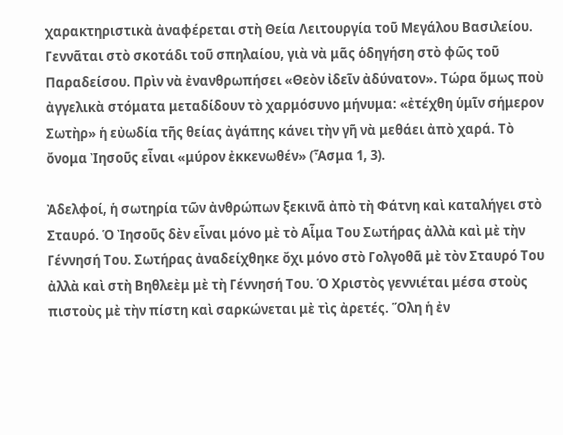χαρακτηριστικὰ ἀναφέρεται στὴ Θεία Λειτουργία τοῦ Μεγάλου Βασιλείου. Γεννᾶται στὸ σκοτάδι τοῦ σπηλαίου, γιὰ νὰ μᾶς ὁδηγήση στὸ φῶς τοῦ Παραδείσου. Πρὶν νὰ ἐνανθρωπήσει «Θεὸν ἰδεῖν ἀδύνατον». Τώρα ὅμως ποὺ ἀγγελικὰ στόματα μεταδίδουν τὸ χαρμόσυνο μήνυμα: «ἐτέχθη ὑμῖν σήμερον Σωτὴρ» ἡ εὐωδία τῆς θείας ἀγάπης κάνει τὴν γῆ νὰ μεθάει ἀπὸ χαρά. Τὸ ὄνομα Ἰησοῦς εἶναι «μύρον ἐκκενωθέν» (Ἆσμα 1, 3).

Ἀδελφοί, ἡ σωτηρία τῶν ἀνθρώπων ξεκινᾶ ἀπὸ τὴ Φάτνη καὶ καταλήγει στὸ Σταυρό. Ὁ Ἰησοῦς δὲν εἶναι μόνο μὲ τὸ Αἷμα Του Σωτήρας ἀλλὰ καὶ μὲ τὴν Γέννησή Του. Σωτήρας ἀναδείχθηκε ὄχι μόνο στὸ Γολγοθᾶ μὲ τὸν Σταυρό Του ἀλλὰ καὶ στὴ Βηθλεὲμ μὲ τὴ Γέννησή Του. Ὁ Χριστὸς γεννιέται μέσα στοὺς πιστοὺς μὲ τὴν πίστη καὶ σαρκώνεται μὲ τὶς ἀρετές. Ὅλη ἡ ἐν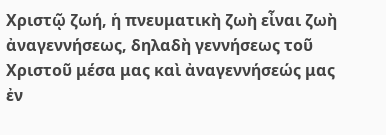Χριστῷ ζωή, ἡ πνευματικὴ ζωὴ εἶναι ζωὴ ἀναγεννήσεως, δηλαδὴ γεννήσεως τοῦ Χριστοῦ μέσα μας καὶ ἀναγεννήσεώς μας ἐν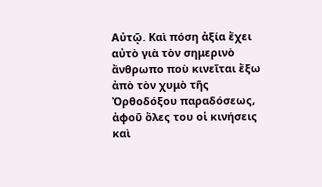Αὐτῷ. Καὶ πόση ἀξία ἔχει αὐτὸ γιὰ τὸν σημερινὸ ἄνθρωπο ποὺ κινεῖται ἔξω ἀπὸ τὸν χυμὸ τῆς Ὀρθοδόξου παραδόσεως, ἀφοῦ ὅλες του οἱ κινήσεις καὶ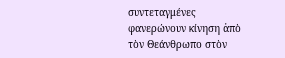συντεταγμένες φανερώνουν κίνηση ἀπὸ τὸν Θεάνθρωπο στὸν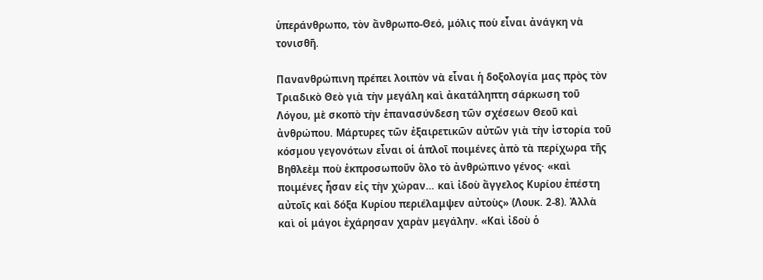ὑπεράνθρωπο, τὸν ἄνθρωπο-Θεό, μόλις ποὺ εἶναι ἀνάγκη νὰ τονισθῆ.

Πανανθρώπινη πρέπει λοιπὸν νὰ εἶναι ἡ δοξολογία μας πρὸς τὸν Τριαδικὸ Θεὸ γιὰ τὴν μεγάλη καὶ ἀκατάληπτη σάρκωση τοῦ Λόγου, μὲ σκοπὸ τὴν ἐπανασύνδεση τῶν σχέσεων Θεοῦ καὶ ἀνθρώπου. Μάρτυρες τῶν ἐξαιρετικῶν αὐτῶν γιὰ τὴν ἱστορία τοῦ κόσμου γεγονότων εἶναι οἱ ἁπλοῖ ποιμένες ἀπὸ τὰ περίχωρα τῆς Βηθλεὲμ ποὺ ἐκπροσωποῦν ὅλο τὸ ἀνθρώπινο γένος· «καὶ ποιμένες ἦσαν εἰς τὴν χώραν… καὶ ἰδοὺ ἄγγελος Κυρίου ἐπέστη αὐτοῖς καὶ δόξα Κυρίου περιέλαμψεν αὐτοὺς» (Λουκ. 2-8). Ἀλλὰ καὶ οἱ μάγοι ἐχάρησαν χαρὰν μεγάλην. «Καὶ ἰδοὺ ὁ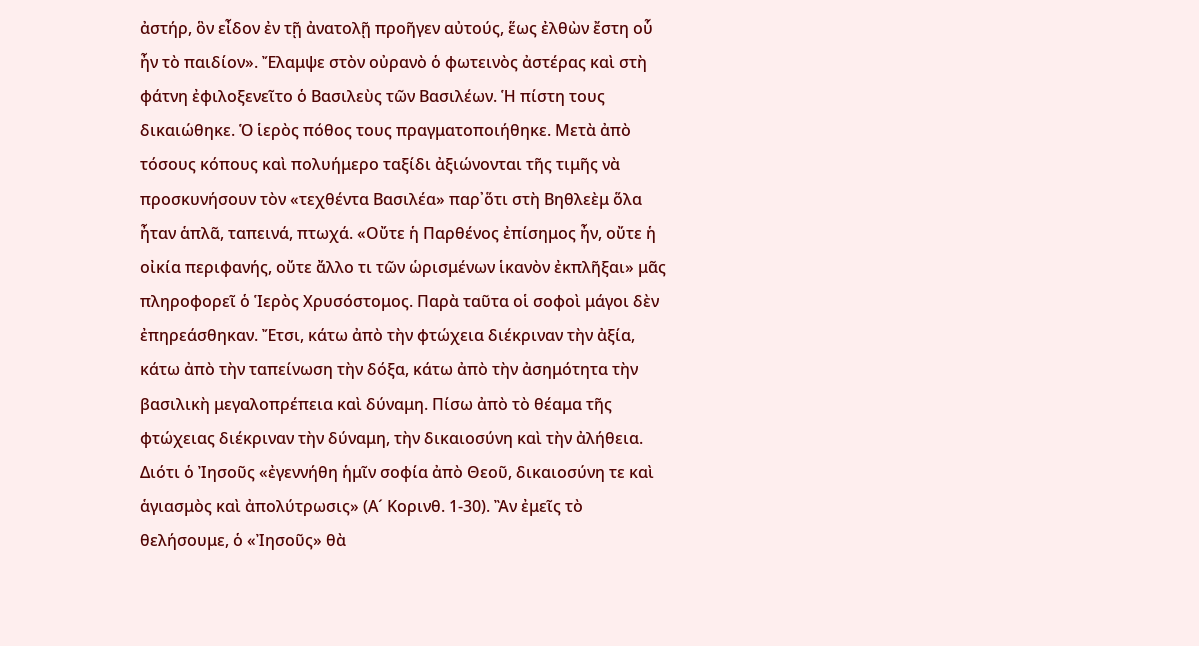ἀστήρ, ὃν εἶδον ἐν τῇ ἀνατολῇ προῆγεν αὐτούς, ἕως ἐλθὼν ἔστη οὗ ἦν τὸ παιδίον». Ἔλαμψε στὸν οὐρανὸ ὁ φωτεινὸς ἀστέρας καὶ στὴ φάτνη ἐφιλοξενεῖτο ὁ Βασιλεὺς τῶν Βασιλέων. Ἡ πίστη τους δικαιώθηκε. Ὁ ἱερὸς πόθος τους πραγματοποιήθηκε. Μετὰ ἀπὸ τόσους κόπους καὶ πολυήμερο ταξίδι ἀξιώνονται τῆς τιμῆς νὰ προσκυνήσουν τὸν «τεχθέντα Βασιλέα» παρ᾿ὅτι στὴ Βηθλεὲμ ὅλα ἦταν ἁπλᾶ, ταπεινά, πτωχά. «Οὔτε ἡ Παρθένος ἐπίσημος ἦν, οὔτε ἡ οἰκία περιφανής, οὔτε ἄλλο τι τῶν ὡρισμένων ἱκανὸν ἐκπλῆξαι» μᾶς πληροφορεῖ ὁ Ἱερὸς Χρυσόστομος. Παρὰ ταῦτα οἱ σοφοὶ μάγοι δὲν ἐπηρεάσθηκαν. Ἔτσι, κάτω ἀπὸ τὴν φτώχεια διέκριναν τὴν ἀξία, κάτω ἀπὸ τὴν ταπείνωση τὴν δόξα, κάτω ἀπὸ τὴν ἀσημότητα τὴν βασιλικὴ μεγαλοπρέπεια καὶ δύναμη. Πίσω ἀπὸ τὸ θέαμα τῆς φτώχειας διέκριναν τὴν δύναμη, τὴν δικαιοσύνη καὶ τὴν ἀλήθεια. Διότι ὁ Ἰησοῦς «ἐγεννήθη ἡμῖν σοφία ἀπὸ Θεοῦ, δικαιοσύνη τε καὶ ἁγιασμὸς καὶ ἀπολύτρωσις» (Α´ Κορινθ. 1-30). Ἂν ἐμεῖς τὸ θελήσουμε, ὁ «Ἰησοῦς» θὰ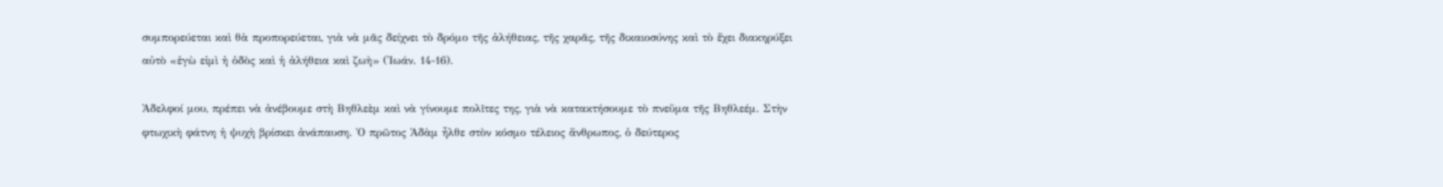συμπορεύεται καὶ θὰ προπορεύεται, γιὰ νὰ μᾶς δείχνει τὸ δρόμο τῆς ἀλήθειας, τῆς χαρᾶς, τῆς δικαιοσύνης καὶ τὸ ἔχει διακηρύξει αὐτὸ «ἐγὼ εἰμὶ ἡ ὁδὸς καὶ ἡ ἀλήθεια καὶ ζωὴ» (Ἰωάν. 14-16).

Ἀδελφοί μου, πρέπει νὰ ἀνέβουμε στὴ Βηθλεὲμ καὶ νὰ γίνουμε πολῖτες της, γιὰ νὰ κατακτήσουμε τὸ πνεῦμα τῆς Βηθλεέμ. Στὴν φτωχικὴ φάτνη ἡ ψυχὴ βρίσκει ἀνάπαυση. Ὁ πρῶτος Ἀδὰμ ἦλθε στὸν κόσμο τέλειος ἄνθρωπος, ὁ δεύτερος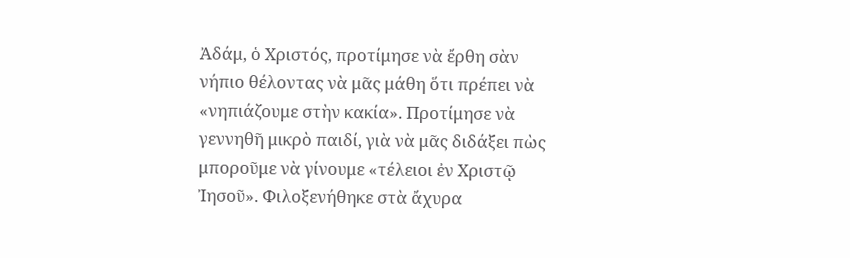Ἀδάμ, ὁ Χριστός, προτίμησε νὰ ἔρθη σὰν νήπιο θέλοντας νὰ μᾶς μάθη ὅτι πρέπει νὰ «νηπιάζουμε στὴν κακία». Προτίμησε νὰ γεννηθῆ μικρὸ παιδί, γιὰ νὰ μᾶς διδάξει πὼς μποροῦμε νὰ γίνουμε «τέλειοι ἐν Χριστῷ Ἰησοῦ». Φιλοξενήθηκε στὰ ἄχυρα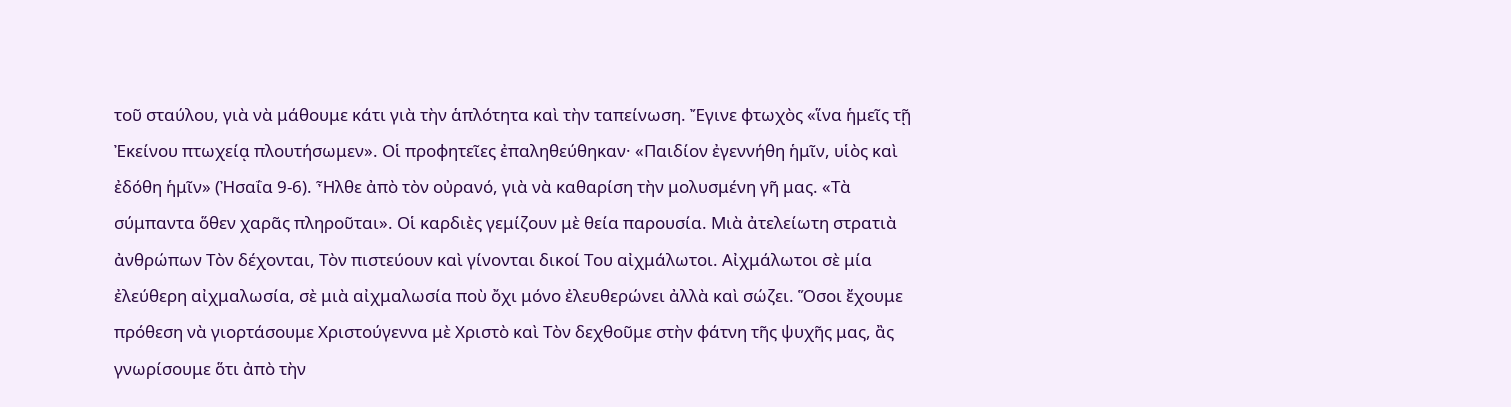τοῦ σταύλου, γιὰ νὰ μάθουμε κάτι γιὰ τὴν ἁπλότητα καὶ τὴν ταπείνωση. Ἔγινε φτωχὸς «ἵνα ἡμεῖς τῇ Ἐκείνου πτωχείᾳ πλουτήσωμεν». Οἱ προφητεῖες ἐπαληθεύθηκαν· «Παιδίον ἐγεννήθη ἡμῖν, υἱὸς καὶ ἐδόθη ἡμῖν» (Ἠσαΐα 9-6). Ἦλθε ἀπὸ τὸν οὐρανό, γιὰ νὰ καθαρίση τὴν μολυσμένη γῆ μας. «Τὰ σύμπαντα ὅθεν χαρᾶς πληροῦται». Οἱ καρδιὲς γεμίζουν μὲ θεία παρουσία. Μιὰ ἀτελείωτη στρατιὰ ἀνθρώπων Τὸν δέχονται, Τὸν πιστεύουν καὶ γίνονται δικοί Του αἰχμάλωτοι. Αἰχμάλωτοι σὲ μία ἐλεύθερη αἰχμαλωσία, σὲ μιὰ αἰχμαλωσία ποὺ ὄχι μόνο ἐλευθερώνει ἀλλὰ καὶ σώζει. Ὅσοι ἔχουμε πρόθεση νὰ γιορτάσουμε Χριστούγεννα μὲ Χριστὸ καὶ Τὸν δεχθοῦμε στὴν φάτνη τῆς ψυχῆς μας, ἂς γνωρίσουμε ὅτι ἀπὸ τὴν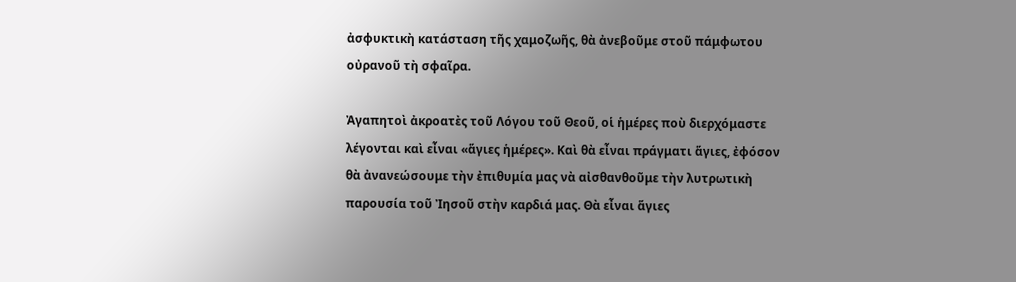ἀσφυκτικὴ κατάσταση τῆς χαμοζωῆς, θὰ ἀνεβοῦμε στοῦ πάμφωτου οὐρανοῦ τὴ σφαῖρα.

Ἀγαπητοὶ ἀκροατὲς τοῦ Λόγου τοῦ Θεοῦ, οἱ ἡμέρες ποὺ διερχόμαστε λέγονται καὶ εἶναι «ἅγιες ἡμέρες». Καὶ θὰ εἶναι πράγματι ἅγιες, ἐφόσον θὰ ἀνανεώσουμε τὴν ἐπιθυμία μας νὰ αἰσθανθοῦμε τὴν λυτρωτικὴ παρουσία τοῦ Ἰησοῦ στὴν καρδιά μας. Θὰ εἶναι ἅγιες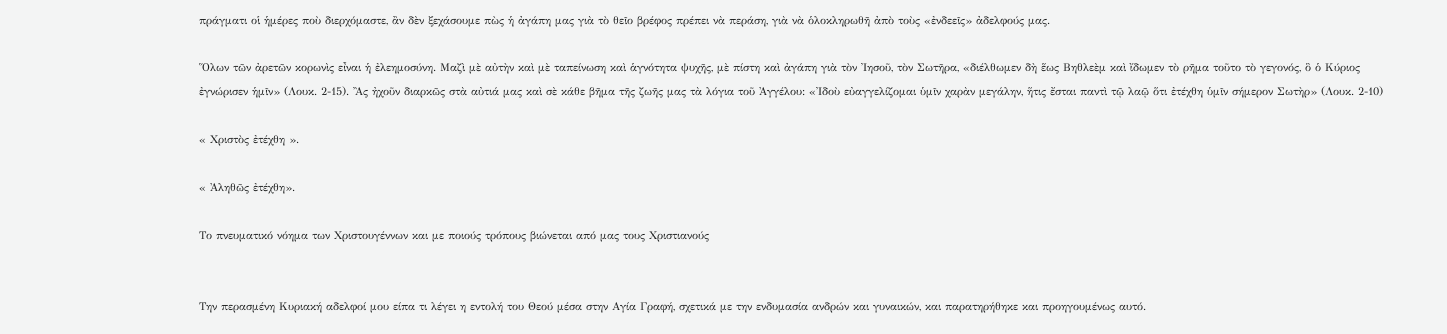πράγματι οἱ ἡμέρες ποὺ διερχόμαστε, ἂν δὲν ξεχάσουμε πὼς ἡ ἀγάπη μας γιὰ τὸ θεῖο βρέφος πρέπει νὰ περάση, γιὰ νὰ ὁλοκληρωθῆ ἀπὸ τοὺς «ἐνδεεῖς» ἀδελφούς μας.

Ὅλων τῶν ἀρετῶν κορωνὶς εἶναι ἡ ἐλεημοσύνη. Μαζὶ μὲ αὐτὴν καὶ μὲ ταπείνωση καὶ ἁγνότητα ψυχῆς, μὲ πίστη καὶ ἀγάπη γιὰ τὸν Ἰησοῦ, τὸν Σωτῆρα, «διέλθωμεν δὴ ἕως Βηθλεὲμ καὶ ἴδωμεν τὸ ρῆμα τοῦτο τὸ γεγονός, ὃ ὁ Κύριος ἐγνώρισεν ἡμῖν» (Λουκ. 2-15). Ἂς ἠχοῦν διαρκῶς στὰ αὐτιά μας καὶ σὲ κάθε βῆμα τῆς ζωῆς μας τὰ λόγια τοῦ Ἀγγέλου: «Ἰδοὺ εὐαγγελίζομαι ὑμῖν χαρὰν μεγάλην, ἥτις ἔσται παντὶ τῷ λαῷ ὅτι ἐτέχθη ὑμῖν σήμερον Σωτὴρ» (Λουκ. 2-10)

« Χριστὸς ἐτέχθη ».

« Ἀληθῶς ἐτέχθη».

Το πνευματικό νόημα των Χριστουγέννων και με ποιούς τρόπους βιώνεται από μας τους Χριστιανούς


Την περασμένη Κυριακή αδελφοί μου είπα τι λέγει η εντολή του Θεού μέσα στην Αγία Γραφή, σχετικά με την ενδυμασία ανδρών και γυναικών, και παρατηρήθηκε και προηγουμένως αυτό.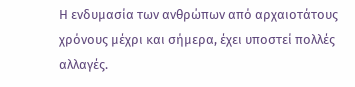Η ενδυμασία των ανθρώπων από αρχαιοτάτους χρόνους μέχρι και σήμερα, έχει υποστεί πολλές αλλαγές.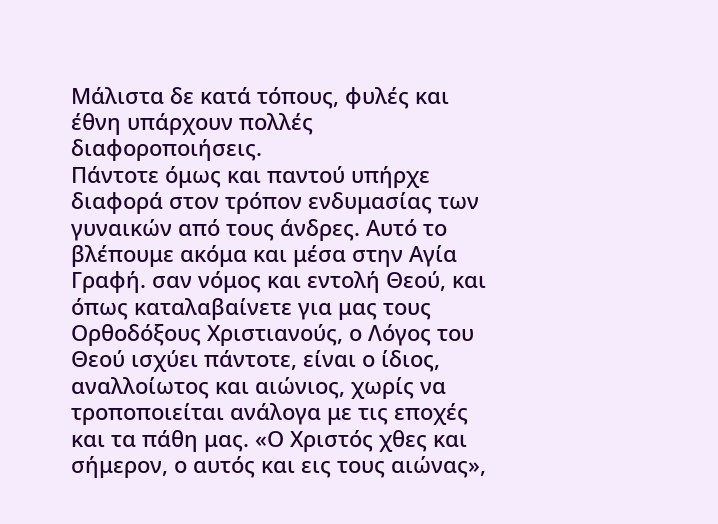Μάλιστα δε κατά τόπους, φυλές και έθνη υπάρχουν πολλές διαφοροποιήσεις.
Πάντοτε όμως και παντού υπήρχε διαφορά στον τρόπον ενδυμασίας των γυναικών από τους άνδρες. Αυτό το βλέπουμε ακόμα και μέσα στην Αγία Γραφή. σαν νόμος και εντολή Θεού, και όπως καταλαβαίνετε για μας τους Ορθοδόξους Χριστιανούς, ο Λόγος του Θεού ισχύει πάντοτε, είναι ο ίδιος, αναλλοίωτος και αιώνιος, χωρίς να τροποποιείται ανάλογα με τις εποχές και τα πάθη μας. «Ο Χριστός χθες και σήμερον, ο αυτός και εις τους αιώνας»,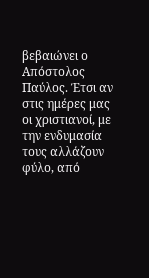βεβαιώνει ο Απόστολος Παύλος. Έτσι αν στις ημέρες μας οι χριστιανοί, με την ενδυμασία τους αλλάζουν φύλο, από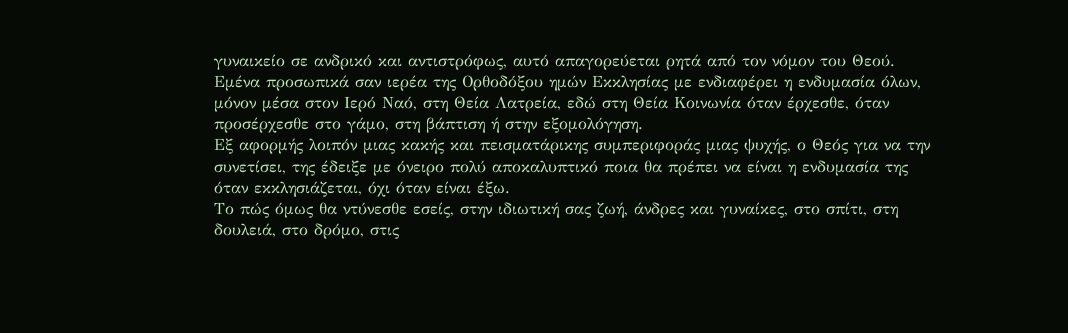γυναικείο σε ανδρικό και αντιστρόφως, αυτό απαγορεύεται ρητά από τον νόμον του Θεού.
Εμένα προσωπικά σαν ιερέα της Ορθοδόξου ημών Εκκλησίας με ενδιαφέρει η ενδυμασία όλων, μόνον μέσα στον Ιερό Ναό, στη Θεία Λατρεία, εδώ στη Θεία Κοινωνία όταν έρχεσθε, όταν προσέρχεσθε στο γάμο, στη βάπτιση ή στην εξομολόγηση.
Εξ αφορμής λοιπόν μιας κακής και πεισματάρικης συμπεριφοράς μιας ψυχής, ο Θεός για να την συνετίσει, της έδειξε με όνειρο πολύ αποκαλυπτικό ποια θα πρέπει να είναι η ενδυμασία της όταν εκκλησιάζεται, όχι όταν είναι έξω.
Το πώς όμως θα ντύνεσθε εσείς, στην ιδιωτική σας ζωή, άνδρες και γυναίκες, στο σπίτι, στη δουλειά, στο δρόμο, στις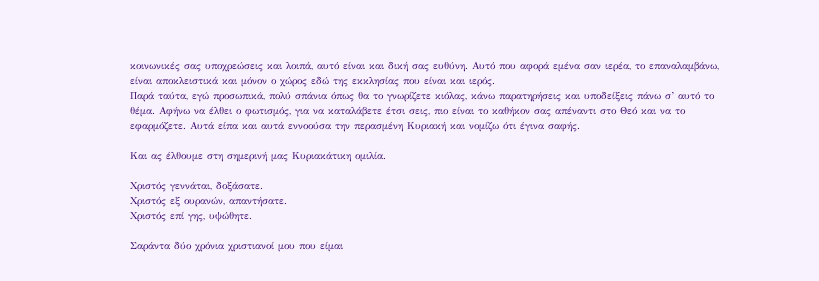κοινωνικές σας υποχρεώσεις και λοιπά, αυτό είναι και δική σας ευθύνη. Αυτό που αφορά εμένα σαν ιερέα, το επαναλαμβάνω, είναι αποκλειστικά και μόνον ο χώρος εδώ της εκκλησίας που είναι και ιερός.
Παρά ταύτα, εγώ προσωπικά, πολύ σπάνια όπως θα το γνωρίζετε κιόλας, κάνω παρατηρήσεις και υποδείξεις πάνω σ’ αυτό το θέμα. Αφήνω να έλθει ο φωτισμός, για να καταλάβετε έτσι σεις, πιο είναι το καθήκον σας απέναντι στο Θεό και να το εφαρμόζετε. Αυτά είπα και αυτά εννοούσα την περασμένη Κυριακή και νομίζω ότι έγινα σαφής.

Και ας έλθουμε στη σημερινή μας Κυριακάτικη ομιλία.

Χριστός γεννάται, δοξάσατε.
Χριστός εξ ουρανών, απαντήσατε.
Χριστός επί γης, υψώθητε.

Σαράντα δύο χρόνια χριστιανοί μου που είμαι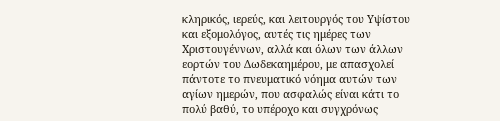κληρικός, ιερεύς, και λειτουργός του Υψίστου και εξομολόγος, αυτές τις ημέρες των Χριστουγέννων, αλλά και όλων των άλλων εορτών του Δωδεκαημέρου, με απασχολεί πάντοτε το πνευματικό νόημα αυτών των αγίων ημερών, που ασφαλώς είναι κάτι το πολύ βαθύ, το υπέροχο και συγχρόνως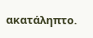ακατάληπτο.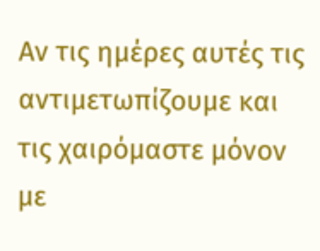Αν τις ημέρες αυτές τις αντιμετωπίζουμε και τις χαιρόμαστε μόνον με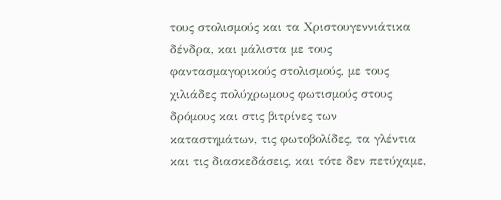τους στολισμούς και τα Χριστουγεννιάτικα δένδρα, και μάλιστα με τους φαντασμαγορικούς στολισμούς, με τους χιλιάδες πολύχρωμους φωτισμούς στους δρόμους και στις βιτρίνες των καταστημάτων, τις φωτοβολίδες, τα γλέντια και τις διασκεδάσεις, και τότε δεν πετύχαμε,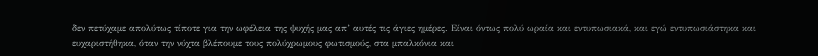δεν πετύχαμε απολύτως τίποτε για την ωφέλεια της ψυχής μας απ’ αυτές τις άγιες ημέρες. Είναι όντως πολύ ωραία και εντυπωσιακά, και εγώ εντυπωσιάστηκα και ευχαριστήθηκα, όταν την νύχτα βλέπουμε τους πολύχρωμους φωτισμούς, στα μπαλκόνια και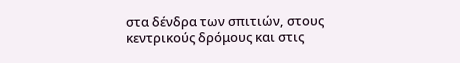στα δένδρα των σπιτιών, στους κεντρικούς δρόμους και στις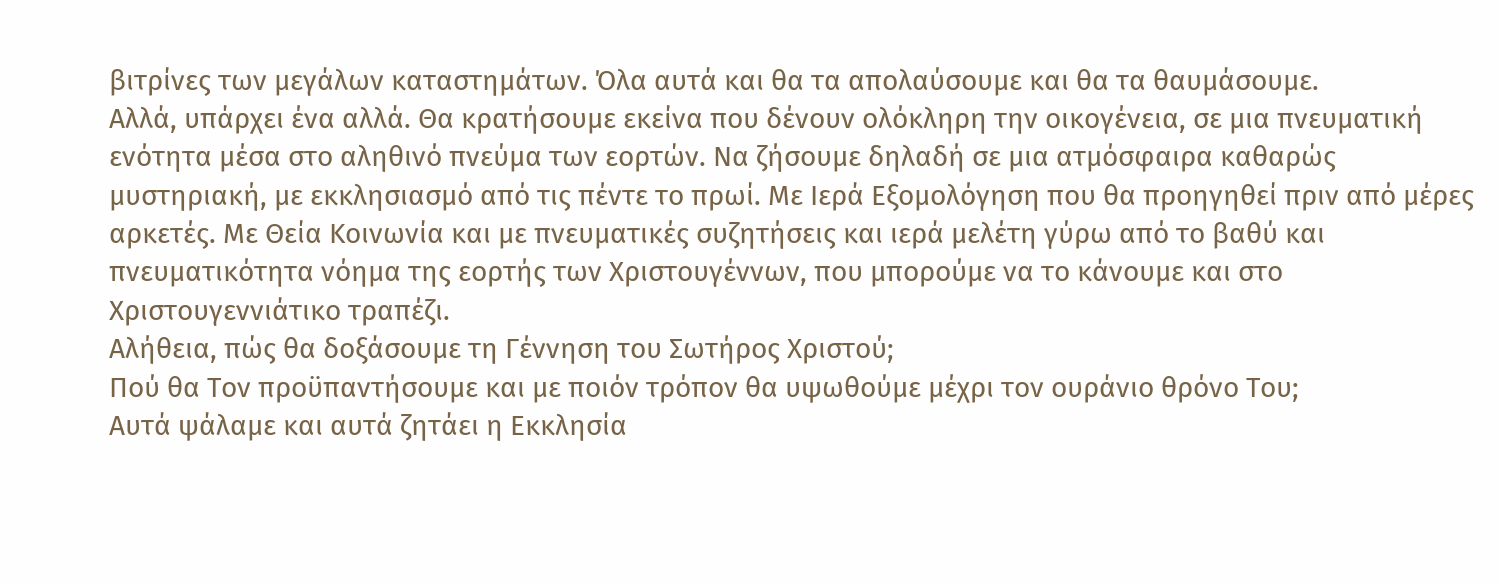βιτρίνες των μεγάλων καταστημάτων. Όλα αυτά και θα τα απολαύσουμε και θα τα θαυμάσουμε.
Αλλά, υπάρχει ένα αλλά. Θα κρατήσουμε εκείνα που δένουν ολόκληρη την οικογένεια, σε μια πνευματική ενότητα μέσα στο αληθινό πνεύμα των εορτών. Να ζήσουμε δηλαδή σε μια ατμόσφαιρα καθαρώς μυστηριακή, με εκκλησιασμό από τις πέντε το πρωί. Με Ιερά Εξομολόγηση που θα προηγηθεί πριν από μέρες αρκετές. Με Θεία Κοινωνία και με πνευματικές συζητήσεις και ιερά μελέτη γύρω από το βαθύ και πνευματικότητα νόημα της εορτής των Χριστουγέννων, που μπορούμε να το κάνουμε και στο Χριστουγεννιάτικο τραπέζι.
Αλήθεια, πώς θα δοξάσουμε τη Γέννηση του Σωτήρος Χριστού;
Πού θα Τον προϋπαντήσουμε και με ποιόν τρόπον θα υψωθούμε μέχρι τον ουράνιο θρόνο Του;
Αυτά ψάλαμε και αυτά ζητάει η Εκκλησία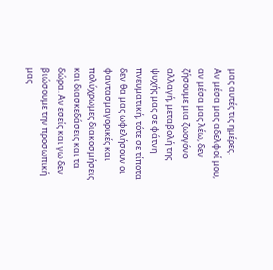μας αυτές τις ημέρες.
Αν μέσα μας αδελφοί μου, αν μέσα μας λέω, δεν ζήσουμε μια ζωογόνο αλλαγή, μεταβολή της ψυχής μας σε φάτνη πνευματική, τότε σε τίποτα δεν θα μας ωφελήσουν οι φαντασμαγορικές και πολύχρωμες διακοσμήσεις και διασκεδάσεις και τα δώρα. Αν εσείς και γω δεν βιώσουμε την προσωπική μας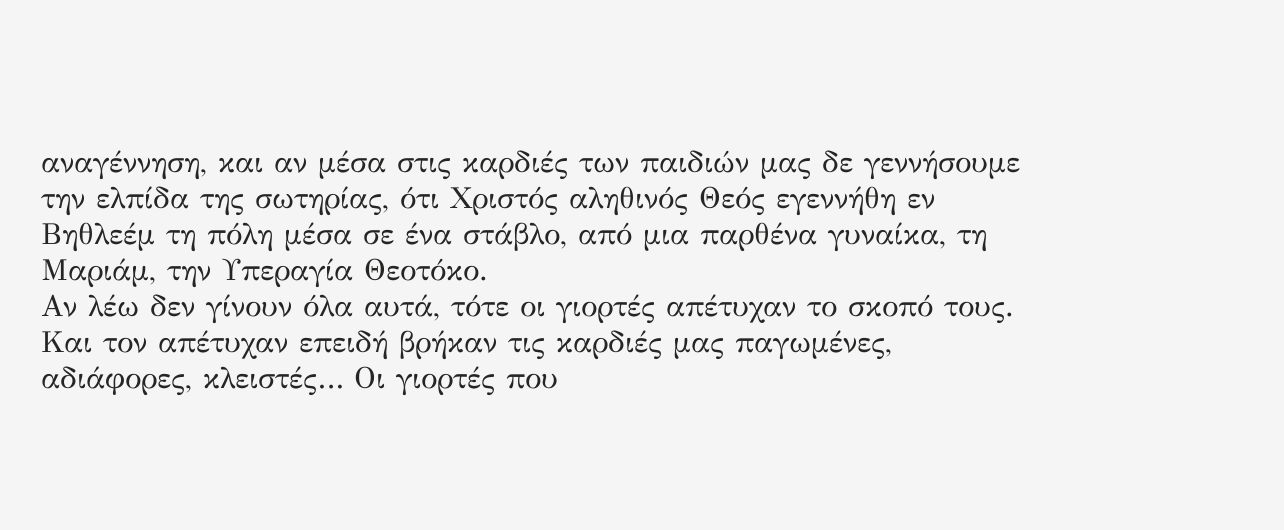αναγέννηση, και αν μέσα στις καρδιές των παιδιών μας δε γεννήσουμε την ελπίδα της σωτηρίας, ότι Χριστός αληθινός Θεός εγεννήθη εν Βηθλεέμ τη πόλη μέσα σε ένα στάβλο, από μια παρθένα γυναίκα, τη Μαριάμ, την Υπεραγία Θεοτόκο.
Αν λέω δεν γίνουν όλα αυτά, τότε οι γιορτές απέτυχαν το σκοπό τους. Και τον απέτυχαν επειδή βρήκαν τις καρδιές μας παγωμένες, αδιάφορες, κλειστές… Οι γιορτές που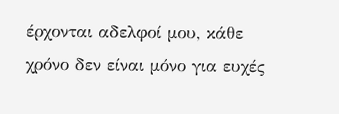έρχονται αδελφοί μου, κάθε χρόνο δεν είναι μόνο για ευχές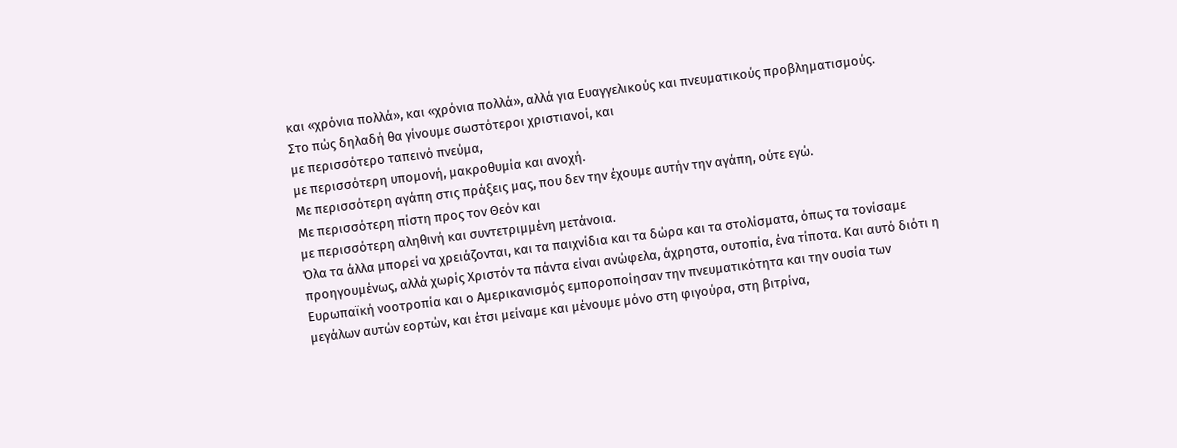και «χρόνια πολλά», και «χρόνια πολλά», αλλά για Ευαγγελικούς και πνευματικούς προβληματισμούς.
Στο πώς δηλαδή θα γίνουμε σωστότεροι χριστιανοί, και
με περισσότερο ταπεινό πνεύμα,
με περισσότερη υπομονή, μακροθυμία και ανοχή.
Με περισσότερη αγάπη στις πράξεις μας, που δεν την έχουμε αυτήν την αγάπη, ούτε εγώ.
Με περισσότερη πίστη προς τον Θεόν και
με περισσότερη αληθινή και συντετριμμένη μετάνοια.
Όλα τα άλλα μπορεί να χρειάζονται, και τα παιχνίδια και τα δώρα και τα στολίσματα, όπως τα τονίσαμε προηγουμένως, αλλά χωρίς Χριστόν τα πάντα είναι ανώφελα, άχρηστα, ουτοπία, ένα τίποτα. Και αυτό διότι η Ευρωπαϊκή νοοτροπία και ο Αμερικανισμός εμποροποίησαν την πνευματικότητα και την ουσία των μεγάλων αυτών εορτών, και έτσι μείναμε και μένουμε μόνο στη φιγούρα, στη βιτρίνα,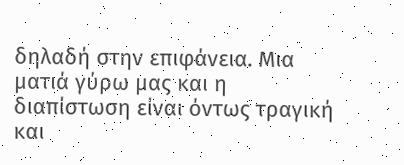δηλαδή στην επιφάνεια. Μια ματιά γύρω μας και η διαπίστωση είναι όντως τραγική και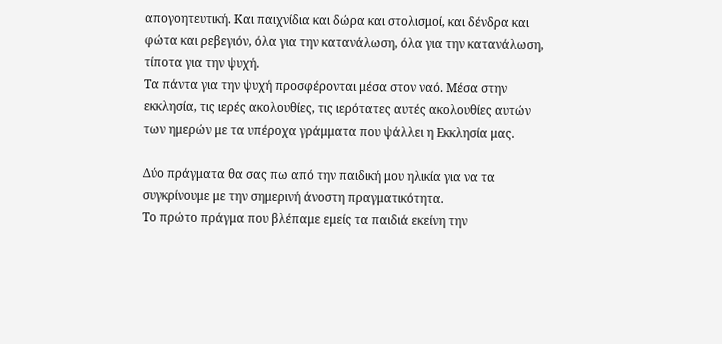απογοητευτική. Και παιχνίδια και δώρα και στολισμοί, και δένδρα και φώτα και ρεβεγιόν, όλα για την κατανάλωση, όλα για την κατανάλωση, τίποτα για την ψυχή.
Τα πάντα για την ψυχή προσφέρονται μέσα στον ναό. Μέσα στην εκκλησία, τις ιερές ακολουθίες, τις ιερότατες αυτές ακολουθίες αυτών των ημερών με τα υπέροχα γράμματα που ψάλλει η Εκκλησία μας.

Δύο πράγματα θα σας πω από την παιδική μου ηλικία για να τα συγκρίνουμε με την σημερινή άνοστη πραγματικότητα.
Το πρώτο πράγμα που βλέπαμε εμείς τα παιδιά εκείνη την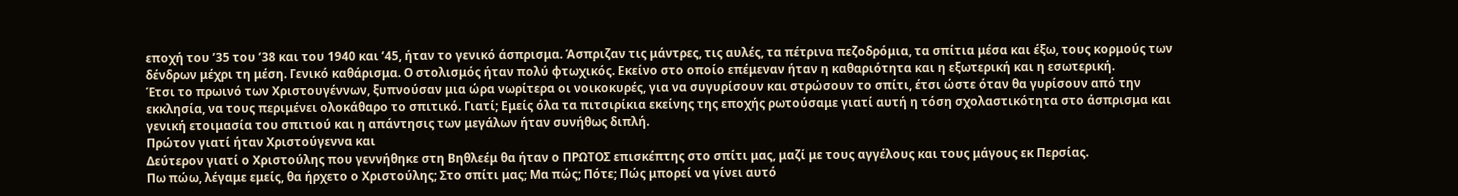εποχή του ’35 του ’38 και του 1940 και ’45, ήταν το γενικό άσπρισμα. Άσπριζαν τις μάντρες, τις αυλές, τα πέτρινα πεζοδρόμια, τα σπίτια μέσα και έξω, τους κορμούς των δένδρων μέχρι τη μέση. Γενικό καθάρισμα. Ο στολισμός ήταν πολύ φτωχικός. Εκείνο στο οποίο επέμεναν ήταν η καθαριότητα και η εξωτερική και η εσωτερική.
Έτσι το πρωινό των Χριστουγέννων, ξυπνούσαν μια ώρα νωρίτερα οι νοικοκυρές, για να συγυρίσουν και στρώσουν το σπίτι, έτσι ώστε όταν θα γυρίσουν από την εκκλησία, να τους περιμένει ολοκάθαρο το σπιτικό. Γιατί; Εμείς όλα τα πιτσιρίκια εκείνης της εποχής ρωτούσαμε γιατί αυτή η τόση σχολαστικότητα στο άσπρισμα και γενική ετοιμασία του σπιτιού και η απάντησις των μεγάλων ήταν συνήθως διπλή.
Πρώτον γιατί ήταν Χριστούγεννα και
Δεύτερον γιατί ο Χριστούλης που γεννήθηκε στη Βηθλεέμ θα ήταν ο ΠΡΩΤΟΣ επισκέπτης στο σπίτι μας, μαζί με τους αγγέλους και τους μάγους εκ Περσίας.
Πω πώω, λέγαμε εμείς, θα ήρχετο ο Χριστούλης; Στο σπίτι μας; Μα πώς; Πότε; Πώς μπορεί να γίνει αυτό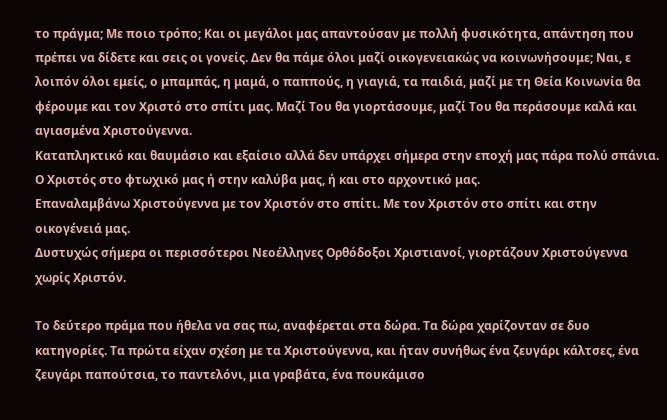το πράγμα; Με ποιο τρόπο; Και οι μεγάλοι μας απαντούσαν με πολλή φυσικότητα, απάντηση που πρέπει να δίδετε και σεις οι γονείς. Δεν θα πάμε όλοι μαζί οικογενειακώς να κοινωνήσουμε; Ναι, ε λοιπόν όλοι εμείς, ο μπαμπάς, η μαμά, ο παππούς, η γιαγιά, τα παιδιά, μαζί με τη Θεία Κοινωνία θα φέρουμε και τον Χριστό στο σπίτι μας. Μαζί Του θα γιορτάσουμε, μαζί Του θα περάσουμε καλά και αγιασμένα Χριστούγεννα.
Καταπληκτικό και θαυμάσιο και εξαίσιο αλλά δεν υπάρχει σήμερα στην εποχή μας πάρα πολύ σπάνια. Ο Χριστός στο φτωχικό μας ή στην καλύβα μας, ή και στο αρχοντικό μας.
Επαναλαμβάνω Χριστούγεννα με τον Χριστόν στο σπίτι. Με τον Χριστόν στο σπίτι και στην οικογένειά μας.
Δυστυχώς σήμερα οι περισσότεροι Νεοέλληνες Ορθόδοξοι Χριστιανοί, γιορτάζουν Χριστούγεννα χωρίς Χριστόν.

Το δεύτερο πράμα που ήθελα να σας πω, αναφέρεται στα δώρα. Τα δώρα χαρίζονταν σε δυο κατηγορίες. Τα πρώτα είχαν σχέση με τα Χριστούγεννα, και ήταν συνήθως ένα ζευγάρι κάλτσες, ένα ζευγάρι παπούτσια, το παντελόνι, μια γραβάτα, ένα πουκάμισο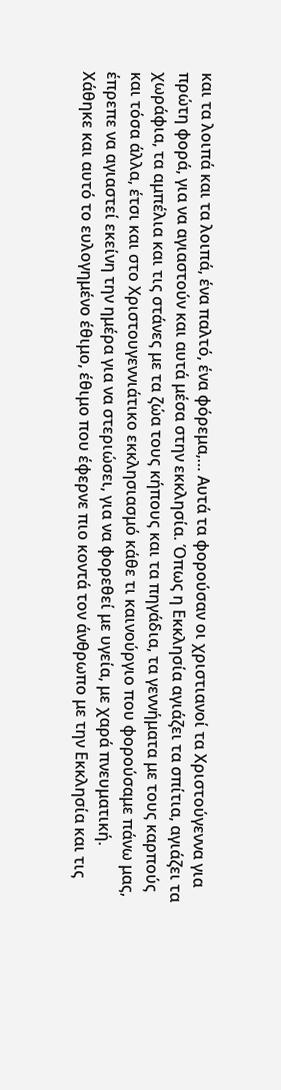και τα λοιπά και τα λοιπά, ένα παλτό, ένα φόρεμα,… Αυτά τα φορούσαν οι χριστιανοί τα Χριστούγεννα για πρώτη φορά, για να αγιαστούν και αυτά μέσα στην εκκλησία. Όπως η Εκκλησία αγιάζει τα σπίτια, αγιάζει τα χωράφια, τα αμπέλια και τις στάνες με τα ζώα τους κήπους και τα πηγάδια, τα γεννήματα με τους καρπούς και τόσα άλλα, έτσι και στο Χριστουγεννιάτικο εκκλησιασμό κάθε τι καινούργιο που φορούσαμε πάνω μας, έπρεπε να αγιαστεί εκείνη την ημέρα για να στεριώσει, για να φορεθεί με υγεία, με χαρά πνευματική.
Χάθηκε και αυτό το ευλογημένο έθιμο, έθιμο που έφερνε πιο κοντά τον άνθρωπο με την Εκκλησία και τις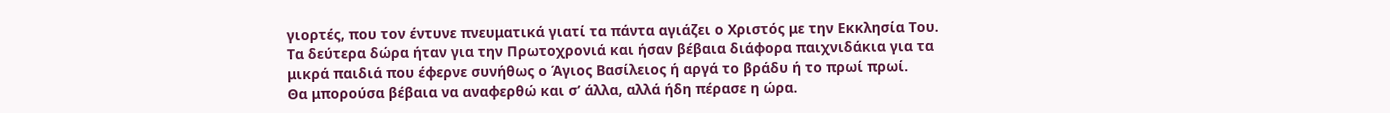γιορτές, που τον έντυνε πνευματικά γιατί τα πάντα αγιάζει ο Χριστός με την Εκκλησία Του.
Τα δεύτερα δώρα ήταν για την Πρωτοχρονιά και ήσαν βέβαια διάφορα παιχνιδάκια για τα μικρά παιδιά που έφερνε συνήθως ο Άγιος Βασίλειος ή αργά το βράδυ ή το πρωί πρωί.
Θα μπορούσα βέβαια να αναφερθώ και σ’ άλλα, αλλά ήδη πέρασε η ώρα.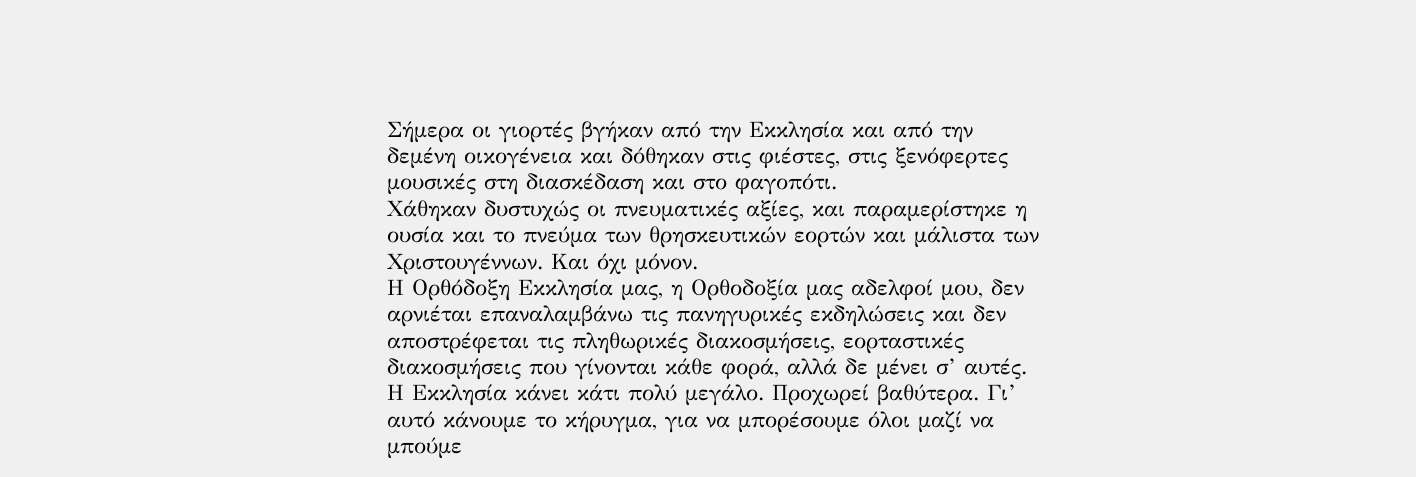Σήμερα οι γιορτές βγήκαν από την Εκκλησία και από την δεμένη οικογένεια και δόθηκαν στις φιέστες, στις ξενόφερτες μουσικές στη διασκέδαση και στο φαγοπότι.
Χάθηκαν δυστυχώς οι πνευματικές αξίες, και παραμερίστηκε η ουσία και το πνεύμα των θρησκευτικών εορτών και μάλιστα των Χριστουγέννων. Και όχι μόνον.
Η Ορθόδοξη Εκκλησία μας, η Ορθοδοξία μας αδελφοί μου, δεν αρνιέται επαναλαμβάνω τις πανηγυρικές εκδηλώσεις και δεν αποστρέφεται τις πληθωρικές διακοσμήσεις, εορταστικές διακοσμήσεις που γίνονται κάθε φορά, αλλά δε μένει σ’ αυτές. Η Εκκλησία κάνει κάτι πολύ μεγάλο. Προχωρεί βαθύτερα. Γι’ αυτό κάνουμε το κήρυγμα, για να μπορέσουμε όλοι μαζί να μπούμε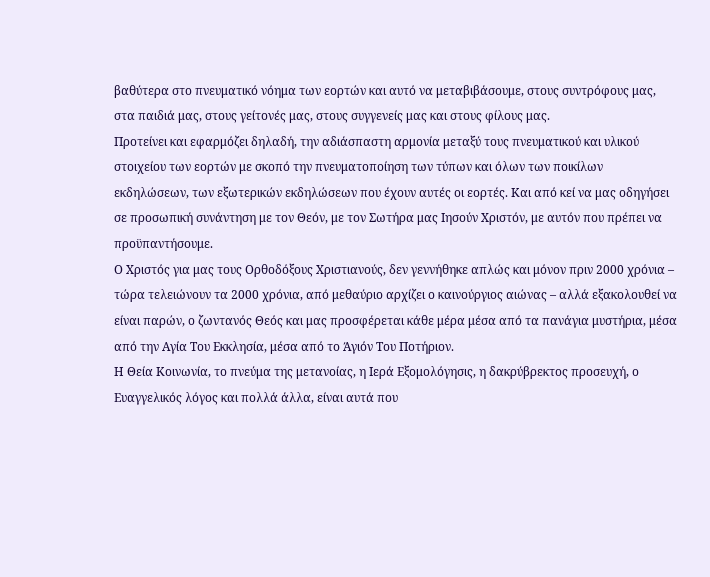βαθύτερα στο πνευματικό νόημα των εορτών και αυτό να μεταβιβάσουμε, στους συντρόφους μας, στα παιδιά μας, στους γείτονές μας, στους συγγενείς μας και στους φίλους μας.
Προτείνει και εφαρμόζει δηλαδή, την αδιάσπαστη αρμονία μεταξύ τους πνευματικού και υλικού στοιχείου των εορτών με σκοπό την πνευματοποίηση των τύπων και όλων των ποικίλων εκδηλώσεων, των εξωτερικών εκδηλώσεων που έχουν αυτές οι εορτές. Και από κεί να μας οδηγήσει σε προσωπική συνάντηση με τον Θεόν, με τον Σωτήρα μας Ιησούν Χριστόν, με αυτόν που πρέπει να προϋπαντήσουμε.
Ο Χριστός για μας τους Ορθοδόξους Χριστιανούς, δεν γεννήθηκε απλώς και μόνον πριν 2000 χρόνια – τώρα τελειώνουν τα 2000 χρόνια, από μεθαύριο αρχίζει ο καινούργιος αιώνας – αλλά εξακολουθεί να είναι παρών, ο ζωντανός Θεός και μας προσφέρεται κάθε μέρα μέσα από τα πανάγια μυστήρια, μέσα από την Αγία Του Εκκλησία, μέσα από το Άγιόν Του Ποτήριον.
Η Θεία Κοινωνία, το πνεύμα της μετανοίας, η Ιερά Εξομολόγησις, η δακρύβρεκτος προσευχή, ο Ευαγγελικός λόγος και πολλά άλλα, είναι αυτά που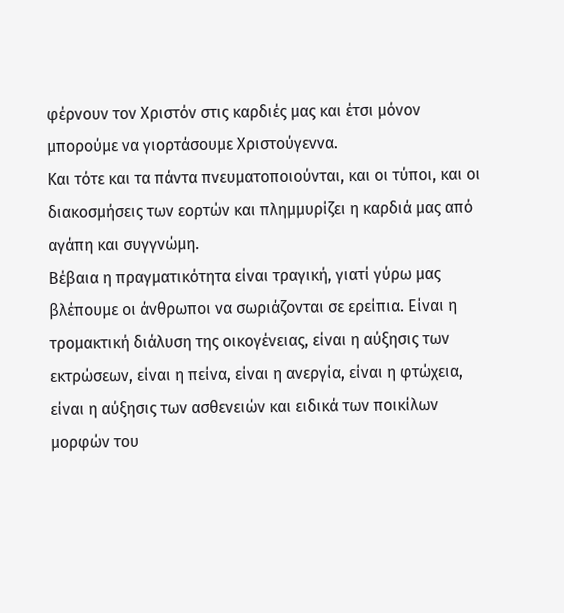φέρνουν τον Χριστόν στις καρδιές μας και έτσι μόνον μπορούμε να γιορτάσουμε Χριστούγεννα.
Και τότε και τα πάντα πνευματοποιούνται, και οι τύποι, και οι διακοσμήσεις των εορτών και πλημμυρίζει η καρδιά μας από αγάπη και συγγνώμη.
Βέβαια η πραγματικότητα είναι τραγική, γιατί γύρω μας βλέπουμε οι άνθρωποι να σωριάζονται σε ερείπια. Είναι η τρομακτική διάλυση της οικογένειας, είναι η αύξησις των εκτρώσεων, είναι η πείνα, είναι η ανεργία, είναι η φτώχεια, είναι η αύξησις των ασθενειών και ειδικά των ποικίλων μορφών του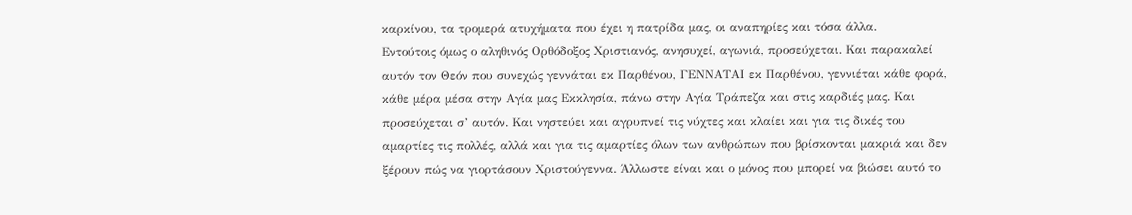καρκίνου, τα τρομερά ατυχήματα που έχει η πατρίδα μας, οι αναπηρίες και τόσα άλλα.
Εντούτοις όμως ο αληθινός Ορθόδοξος Χριστιανός, ανησυχεί, αγωνιά, προσεύχεται. Και παρακαλεί αυτόν τον Θεόν που συνεχώς γεννάται εκ Παρθένου, ΓΕΝΝΑΤΑΙ εκ Παρθένου, γεννιέται κάθε φορά, κάθε μέρα μέσα στην Αγία μας Εκκλησία, πάνω στην Αγία Τράπεζα και στις καρδιές μας. Και προσεύχεται σ’ αυτόν. Και νηστεύει και αγρυπνεί τις νύχτες και κλαίει και για τις δικές του αμαρτίες τις πολλές, αλλά και για τις αμαρτίες όλων των ανθρώπων που βρίσκονται μακριά και δεν ξέρουν πώς να γιορτάσουν Χριστούγεννα. Άλλωστε είναι και ο μόνος που μπορεί να βιώσει αυτό το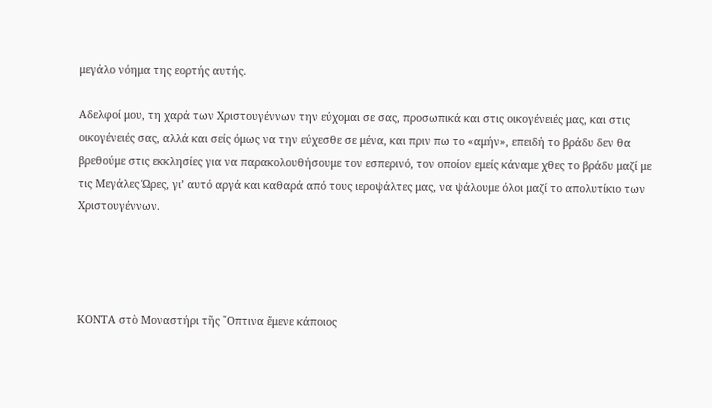μεγάλο νόημα της εορτής αυτής.

Αδελφοί μου, τη χαρά των Χριστουγέννων την εύχομαι σε σας, προσωπικά και στις οικογένειές μας, και στις οικογένειές σας, αλλά και σείς όμως να την εύχεσθε σε μένα, και πριν πω το «αμήν», επειδή το βράδυ δεν θα βρεθούμε στις εκκλησίες για να παρακολουθήσουμε τον εσπερινό, τον οποίον εμείς κάναμε χθες το βράδυ μαζί με τις Μεγάλες Ώρες, γι’ αυτό αργά και καθαρά από τους ιεροψάλτες μας, να ψάλουμε όλοι μαζί το απολυτίκιο των Χριστουγέννων.




KΟΝΤΑ στὸ Μοναστήρι τῆς ῎Οπτινα ἔμενε κάποιος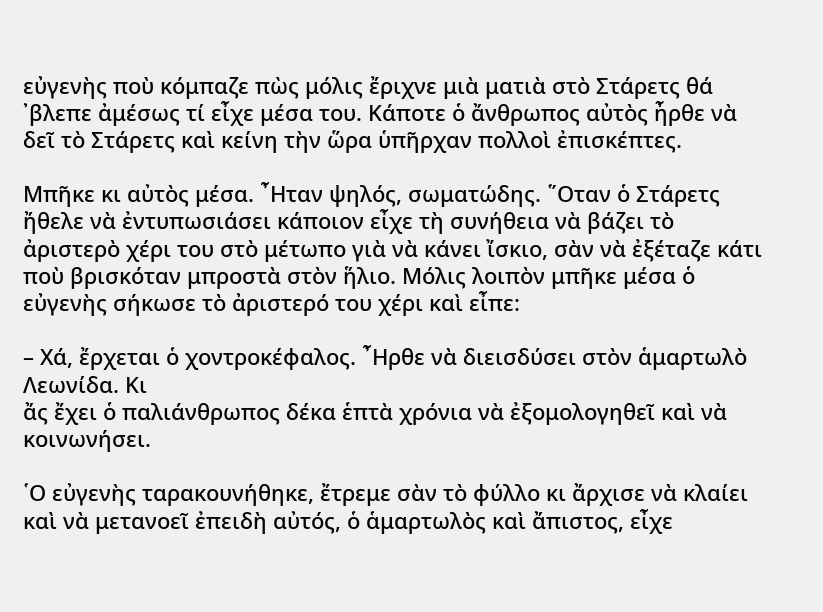εὐγενὴς ποὺ κόμπαζε πὼς μόλις ἔριχνε μιὰ ματιὰ στὸ Στάρετς θά ᾿βλεπε ἀμέσως τί εἶχε μέσα του. Κάποτε ὁ ἄνθρωπος αὐτὸς ἦρθε νὰ δεῖ τὸ Στάρετς καὶ κείνη τὴν ὥρα ὑπῆρχαν πολλοὶ ἐπισκέπτες.

Μπῆκε κι αὐτὸς μέσα. ῏Ηταν ψηλός, σωματώδης. ῞Οταν ὁ Στάρετς ἤθελε νὰ ἐντυπωσιάσει κάποιον εἶχε τὴ συνήθεια νὰ βάζει τὸ ἀριστερὸ χέρι του στὸ μέτωπο γιὰ νὰ κάνει ἴσκιο, σὰν νὰ ἐξέταζε κάτι ποὺ βρισκόταν μπροστὰ στὸν ἥλιο. Μόλις λοιπὸν μπῆκε μέσα ὁ εὐγενὴς σήκωσε τὸ ἀριστερό του χέρι καὶ εἶπε:

– Χά, ἔρχεται ὁ χοντροκέφαλος. ῏Ηρθε νὰ διεισδύσει στὸν ἁμαρτωλὸ Λεωνίδα. Κι
ἄς ἔχει ὁ παλιάνθρωπος δέκα ἑπτὰ χρόνια νὰ ἐξομολογηθεῖ καὶ νὰ κοινωνήσει.

῾Ο εὐγενὴς ταρακουνήθηκε, ἔτρεμε σὰν τὸ φύλλο κι ἄρχισε νὰ κλαίει καὶ νὰ μετανοεῖ ἐπειδὴ αὐτός, ὁ ἁμαρτωλὸς καὶ ἄπιστος, εἶχε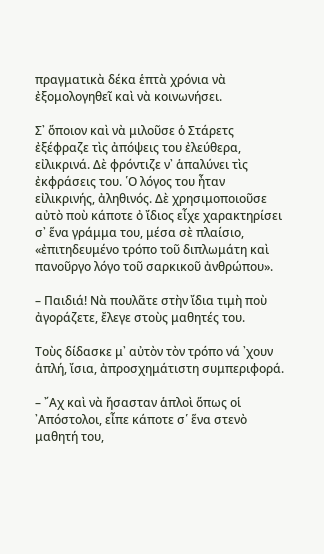πραγματικὰ δέκα ἑπτὰ χρόνια νὰ ἐξομολογηθεῖ καὶ νὰ κοινωνήσει.

Σ᾿ ὅποιον καὶ νὰ μιλοῦσε ὁ Στάρετς ἐξέφραζε τὶς ἀπόψεις του ἐλεύθερα, εἰλικρινά. Δὲ φρόντιζε ν᾿ ἁπαλύνει τὶς ἐκφράσεις του. ῾Ο λόγος του ἦταν εἰλικρινής, ἀληθινός. Δὲ χρησιμοποιοῦσε αὐτὸ ποὺ κάποτε ὀ ἴδιος εἶχε χαρακτηρίσει σ᾿ ἕνα γράμμα του, μέσα σὲ πλαίσιο, «ἐπιτηδευμένο τρόπο τοῦ διπλωμάτη καὶ πανοῦργο λόγο τοῦ σαρκικοῦ ἀνθρώπου».

– Παιδιά! Νὰ πουλᾶτε στὴν ἴδια τιμὴ ποὺ ἀγοράζετε, ἔλεγε στοὺς μαθητές του.

Τοὺς δίδασκε μ᾿ αὐτὸν τὸν τρόπο νά ᾿χουν ἁπλή, ἴσια, ἀπροσχημάτιστη συμπεριφορά.

– ῎Αχ καὶ νὰ ἤσασταν ἁπλοὶ ὅπως οἱ ᾿Απόστολοι, εἶπε κάποτε σ῾ ἕνα στενὸ μαθητή του,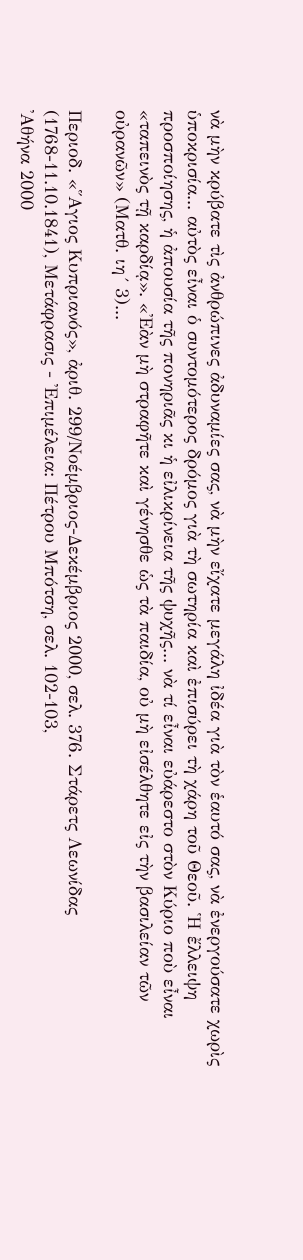νὰ μὴν κρύβατε τὶς ἀνθρώπινες ἀδυναμίες σας, νὰ μὴν εἴχατε μεγάλη ἰδέα γιὰ τὸν ἑαυτό σας, νὰ ἐνεργούσατε χωρὶς ὑποκρισία... αὐτὸς εἶναι ὁ συντομότερος δρόμος γιὰ τὴ σωτηρία καὶ ἐπισύρει τὴ χάρη τοῦ Θεοῦ. ῾Η ἔλλειψη προσποίησης, ἡ ἀπουσία τῆς πονηριᾶς κι ἡ εἰλικρίνεια τῆς ψυχῆς... νὰ τί εἶναι εὐάρεστο στὸν Κύριο ποὺ εἶναι «ταπεινὸς τῇ καρδίᾳ». «᾿Εὰν μὴ στραφῆτε καὶ γένησθε ὡς τὰ παιδία, οὐ μὴ εἰσέλθητε εἰς τὴν βασιλείαν τῶν οὐρανῶν» (Ματθ. ιη´ 3)...

Περιοδ. «῞Αγιος Κυπριανός», ἀριθ. 299/Νοέμβριος-Δεκέμβριος 2000, σελ. 376. Στάρετς Λεωνίδας (1768-11.10.1841), Μετάφρασις - ᾿Επιμέλεια: Πέτρου Μπότση, σελ. 102-103,
᾿Αθήνα 2000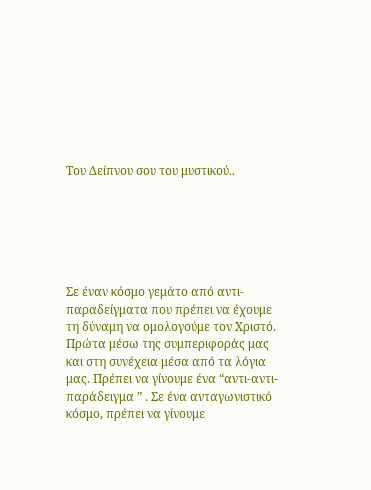Του Δείπνου σου του μυστικού..






Σε έναν κόσμο γεμάτο από αντι-παραδείγματα που πρέπει να έχουμε τη δύναμη να ομολογούμε τον Χριστό. Πρώτα μέσω της συμπεριφοράς μας και στη συνέχεια μέσα από τα λόγια μας. Πρέπει να γίνουμε ένα “αντι-αντι-παράδειγμα ” . Σε ένα ανταγωνιστικό κόσμο, πρέπει να γίνουμε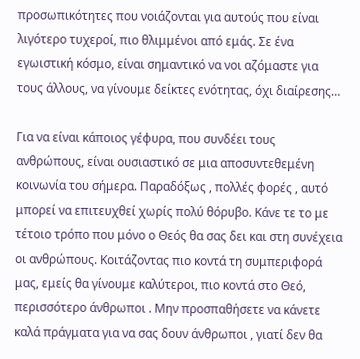προσωπικότητες που νοιάζονται για αυτούς που είναι λιγότερο τυχεροί, πιο θλιμμένοι από εμάς. Σε ένα εγωιστική κόσμο, είναι σημαντικό να νοι αζόμαστε για τους άλλους, να γίνουμε δείκτες ενότητας, όχι διαίρεσης…

Για να είναι κάποιος γέφυρα, που συνδέει τους ανθρώπους, είναι ουσιαστικό σε μια αποσυντεθεμένη κοινωνία του σήμερα. Παραδόξως , πολλές φορές , αυτό μπορεί να επιτευχθεί χωρίς πολύ θόρυβο. Κάνε τε το με τέτοιο τρόπο που μόνο ο Θεός θα σας δει και στη συνέχεια οι ανθρώπους. Κοιτάζοντας πιο κοντά τη συμπεριφορά μας, εμείς θα γίνουμε καλύτεροι, πιο κοντά στο Θεό, περισσότερο άνθρωποι . Μην προσπαθήσετε να κάνετε καλά πράγματα για να σας δουν άνθρωποι , γιατί δεν θα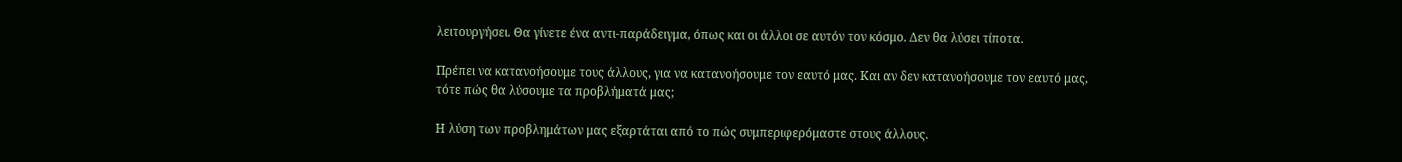λειτουργήσει. Θα γίνετε ένα αντι-παράδειγμα, όπως και οι άλλοι σε αυτόν τον κόσμο. Δεν θα λύσει τίποτα.

Πρέπει να κατανοήσουμε τους άλλους, για να κατανοήσουμε τον εαυτό μας. Και αν δεν κατανοήσουμε τον εαυτό μας, τότε πώς θα λύσουμε τα προβλήματά μας;

Η λύση των προβλημάτων μας εξαρτάται από το πώς συμπεριφερόμαστε στους άλλους.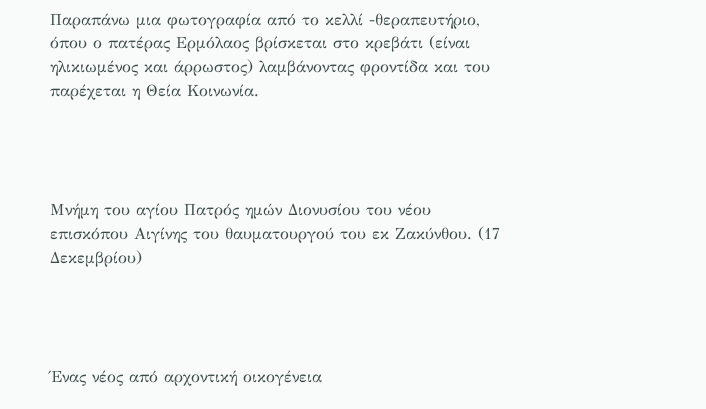Παραπάνω μια φωτογραφία από το κελλί -θεραπευτήριο, όπου ο πατέρας Ερμόλαος βρίσκεται στο κρεβάτι (είναι ηλικιωμένος και άρρωστος) λαμβάνοντας φροντίδα και του παρέχεται η Θεία Κοινωνία.




Μνήμη του αγίου Πατρός ημών Διονυσίου του νέου επισκόπου Αιγίνης του θαυματουργού του εκ Ζακύνθου. (17 Δεκεμβρίου)




Ένας νέος από αρχοντική οικογένεια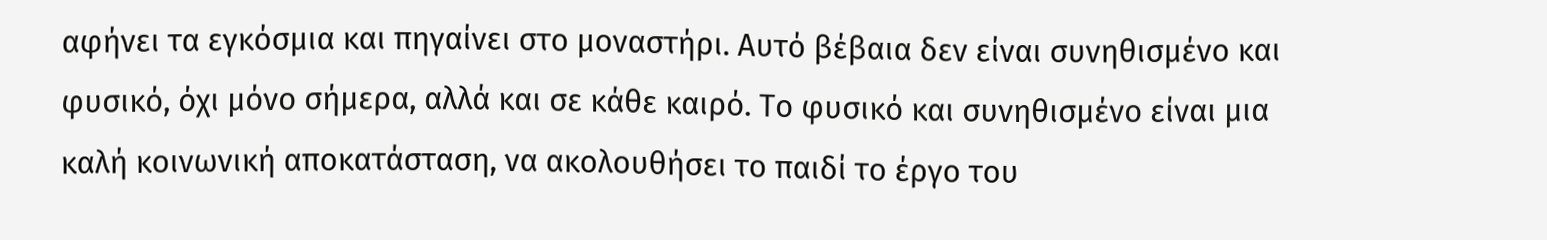αφήνει τα εγκόσμια και πηγαίνει στο μοναστήρι. Αυτό βέβαια δεν είναι συνηθισμένο και φυσικό, όχι μόνο σήμερα, αλλά και σε κάθε καιρό. Το φυσικό και συνηθισμένο είναι μια καλή κοινωνική αποκατάσταση, να ακολουθήσει το παιδί το έργο του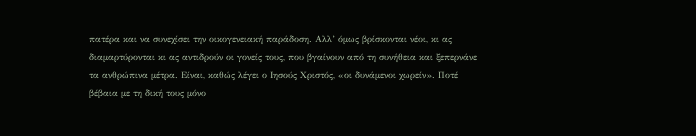πατέρα και να συνεχίσει την οικογενειακή παράδοση. Αλλ’ όμως βρίσκονται νέοι, κι ας διαμαρτύρονται κι ας αντιδρούν οι γονείς τους, που βγαίνουν από τη συνήθεια και ξεπερνάνε τα ανθρώπινα μέτρα. Είναι, καθώς λέγει ο Ιησούς Χριστός, «οι δυνάμενοι χωρείν». Ποτέ βέβαια με τη δική τους μόνο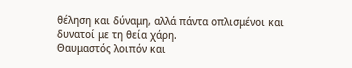θέληση και δύναμη, αλλά πάντα οπλισμένοι και δυνατοί με τη θεία χάρη.
Θαυμαστός λοιπόν και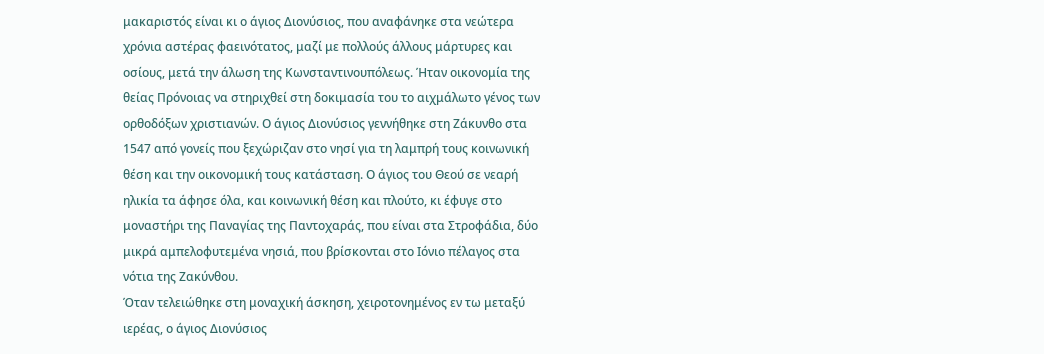μακαριστός είναι κι ο άγιος Διονύσιος, που αναφάνηκε στα νεώτερα χρόνια αστέρας φαεινότατος, μαζί με πολλούς άλλους μάρτυρες και οσίους, μετά την άλωση της Κωνσταντινουπόλεως. Ήταν οικονομία της θείας Πρόνοιας να στηριχθεί στη δοκιμασία του το αιχμάλωτο γένος των ορθοδόξων χριστιανών. Ο άγιος Διονύσιος γεννήθηκε στη Ζάκυνθο στα 1547 από γονείς που ξεχώριζαν στο νησί για τη λαμπρή τους κοινωνική θέση και την οικονομική τους κατάσταση. Ο άγιος του Θεού σε νεαρή ηλικία τα άφησε όλα, και κοινωνική θέση και πλούτο, κι έφυγε στο μοναστήρι της Παναγίας της Παντοχαράς, που είναι στα Στροφάδια, δύο μικρά αμπελοφυτεμένα νησιά, που βρίσκονται στο Ιόνιο πέλαγος στα νότια της Ζακύνθου.
Όταν τελειώθηκε στη μοναχική άσκηση, χειροτονημένος εν τω μεταξύ ιερέας, ο άγιος Διονύσιος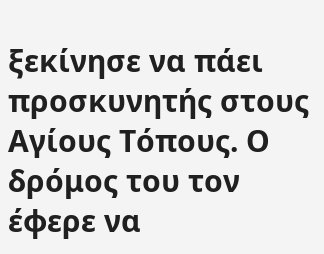ξεκίνησε να πάει προσκυνητής στους Αγίους Τόπους. Ο δρόμος του τον έφερε να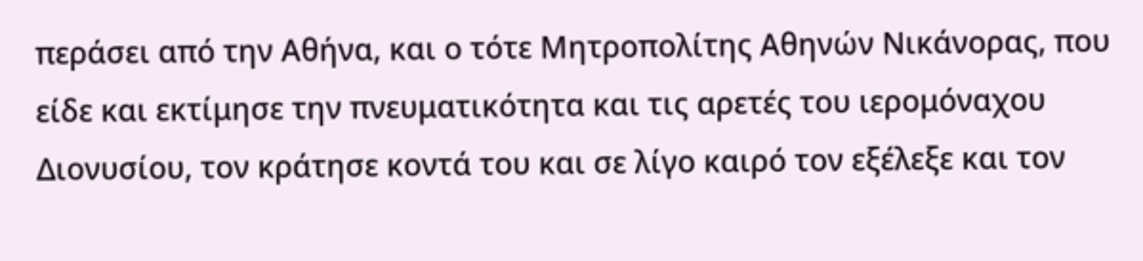περάσει από την Αθήνα, και ο τότε Μητροπολίτης Αθηνών Νικάνορας, που είδε και εκτίμησε την πνευματικότητα και τις αρετές του ιερομόναχου Διονυσίου, τον κράτησε κοντά του και σε λίγο καιρό τον εξέλεξε και τον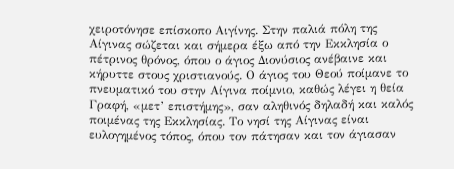χειροτόνησε επίσκοπο Αιγίνης. Στην παλιά πόλη της Αίγινας σώζεται και σήμερα έξω από την Εκκλησία ο πέτρινος θρόνος, όπου ο άγιος Διονύσιος ανέβαινε και κήρυττε στους χριστιανούς. Ο άγιος του Θεού ποίμανε το πνευματικό του στην Αίγινα ποίμνιο, καθώς λέγει η θεία Γραφή, «μετ’ επιστήμης», σαν αληθινός δηλαδή και καλός ποιμένας της Εκκλησίας. Το νησί της Αίγινας είναι ευλογημένος τόπος, όπου τον πάτησαν και τον άγιασαν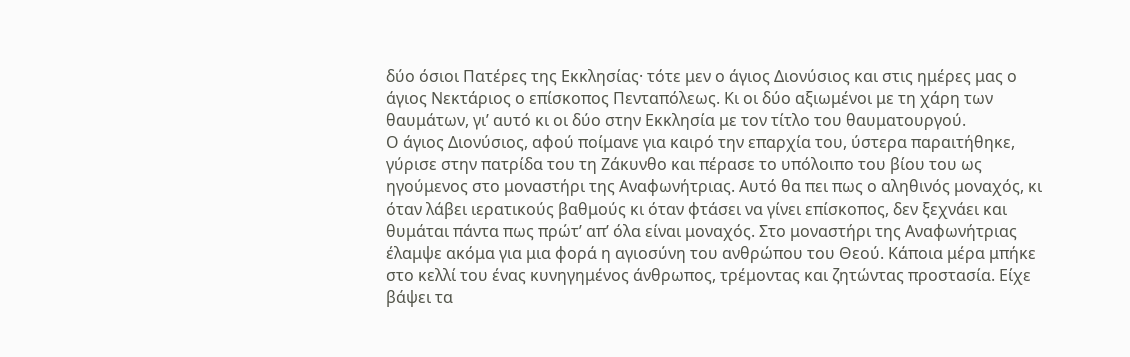δύο όσιοι Πατέρες της Εκκλησίας· τότε μεν ο άγιος Διονύσιος και στις ημέρες μας ο άγιος Νεκτάριος ο επίσκοπος Πενταπόλεως. Κι οι δύο αξιωμένοι με τη χάρη των θαυμάτων, γι’ αυτό κι οι δύο στην Εκκλησία με τον τίτλο του θαυματουργού.
Ο άγιος Διονύσιος, αφού ποίμανε για καιρό την επαρχία του, ύστερα παραιτήθηκε, γύρισε στην πατρίδα του τη Ζάκυνθο και πέρασε το υπόλοιπο του βίου του ως ηγούμενος στο μοναστήρι της Αναφωνήτριας. Αυτό θα πει πως ο αληθινός μοναχός, κι όταν λάβει ιερατικούς βαθμούς κι όταν φτάσει να γίνει επίσκοπος, δεν ξεχνάει και θυμάται πάντα πως πρώτ’ απ’ όλα είναι μοναχός. Στο μοναστήρι της Αναφωνήτριας έλαμψε ακόμα για μια φορά η αγιοσύνη του ανθρώπου του Θεού. Κάποια μέρα μπήκε στο κελλί του ένας κυνηγημένος άνθρωπος, τρέμοντας και ζητώντας προστασία. Είχε βάψει τα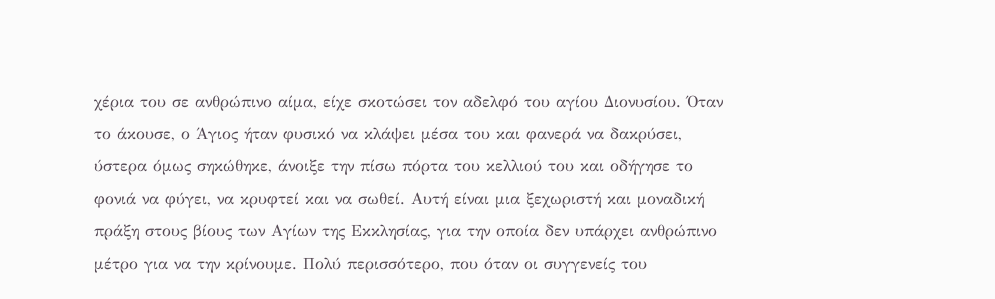χέρια του σε ανθρώπινο αίμα, είχε σκοτώσει τον αδελφό του αγίου Διονυσίου. Όταν το άκουσε, ο Άγιος ήταν φυσικό να κλάψει μέσα του και φανερά να δακρύσει, ύστερα όμως σηκώθηκε, άνοιξε την πίσω πόρτα του κελλιού του και οδήγησε το φονιά να φύγει, να κρυφτεί και να σωθεί. Αυτή είναι μια ξεχωριστή και μοναδική πράξη στους βίους των Αγίων της Εκκλησίας, για την οποία δεν υπάρχει ανθρώπινο μέτρο για να την κρίνουμε. Πολύ περισσότερο, που όταν οι συγγενείς του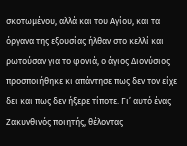σκοτωμένου, αλλά και του Αγίου, και τα όργανα της εξουσίας ήλθαν στο κελλί και ρωτούσαν για το φονιά, ο άγιος Διονύσιος προσποιήθηκε κι απάντησε πως δεν τον είχε δει και πως δεν ήξερε τίποτε. Γι’ αυτό ένας Ζακυνθινός ποιητής, θέλοντας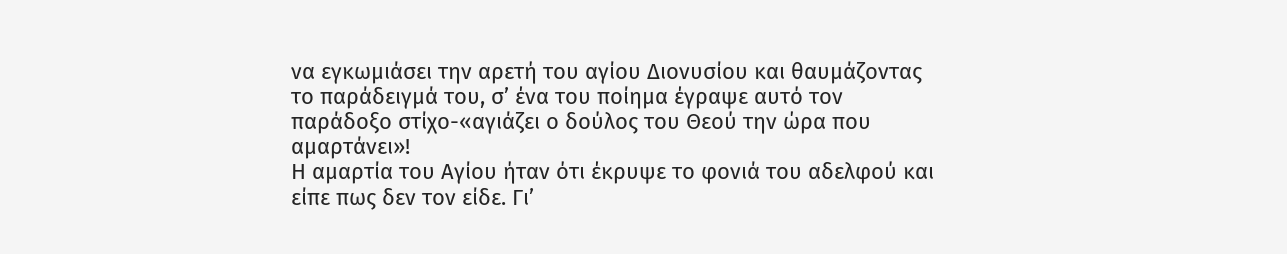να εγκωμιάσει την αρετή του αγίου Διονυσίου και θαυμάζοντας το παράδειγμά του, σ’ ένα του ποίημα έγραψε αυτό τον παράδοξο στίχο-«αγιάζει ο δούλος του Θεού την ώρα που αμαρτάνει»!
Η αμαρτία του Αγίου ήταν ότι έκρυψε το φονιά του αδελφού και είπε πως δεν τον είδε. Γι’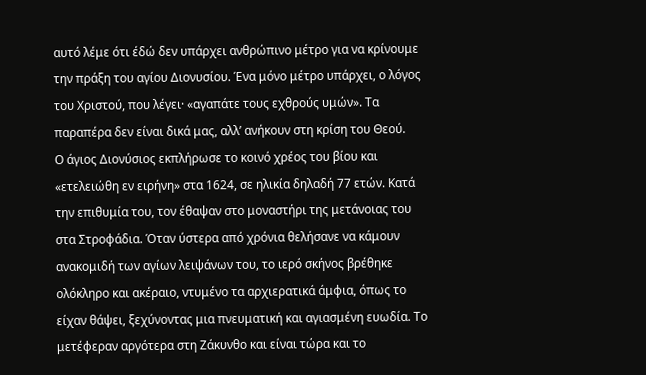αυτό λέμε ότι έδώ δεν υπάρχει ανθρώπινο μέτρο για να κρίνουμε την πράξη του αγίου Διονυσίου. Ένα μόνο μέτρο υπάρχει, ο λόγος του Χριστού, που λέγει· «αγαπάτε τους εχθρούς υμών». Τα παραπέρα δεν είναι δικά μας, αλλ’ ανήκουν στη κρίση του Θεού.
Ο άγιος Διονύσιος εκπλήρωσε το κοινό χρέος του βίου και «ετελειώθη εν ειρήνη» στα 1624, σε ηλικία δηλαδή 77 ετών. Κατά την επιθυμία του, τον έθαψαν στο μοναστήρι της μετάνοιας του στα Στροφάδια. Όταν ύστερα από χρόνια θελήσανε να κάμουν ανακομιδή των αγίων λειψάνων του, το ιερό σκήνος βρέθηκε ολόκληρο και ακέραιο, ντυμένο τα αρχιερατικά άμφια, όπως το είχαν θάψει, ξεχύνοντας μια πνευματική και αγιασμένη ευωδία. Το μετέφεραν αργότερα στη Ζάκυνθο και είναι τώρα και το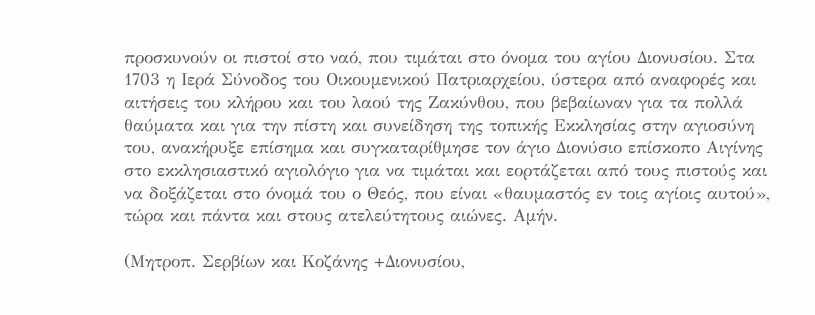προσκυνούν οι πιστοί στο ναό, που τιμάται στο όνομα του αγίου Διονυσίου. Στα 1703 η Ιερά Σύνοδος του Οικουμενικού Πατριαρχείου, ύστερα από αναφορές και αιτήσεις του κλήρου και του λαού της Ζακύνθου, που βεβαίωναν για τα πολλά θαύματα και για την πίστη και συνείδηση της τοπικής Εκκλησίας στην αγιοσύνη του, ανακήρυξε επίσημα και συγκαταρίθμησε τον άγιο Διονύσιο επίσκοπο Αιγίνης στο εκκλησιαστικό αγιολόγιο για να τιμάται και εορτάζεται από τους πιστούς και να δοξάζεται στο όνομά του ο Θεός, που είναι «θαυμαστός εν τοις αγίοις αυτού», τώρα και πάντα και στους ατελεύτητους αιώνες. Αμήν.

(Μητροπ. Σερβίων και Κοζάνης +Διονυσίου,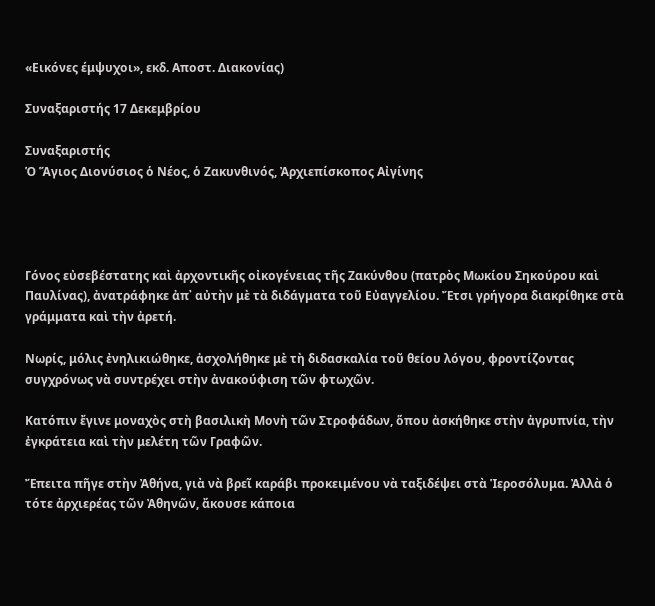«Εικόνες έμψυχοι», εκδ. Αποστ. Διακονίας)

Συναξαριστής 17 Δεκεμβρίου

Συναξαριστής
Ὁ Ἅγιος Διονύσιος ὁ Νέος, ὁ Ζακυνθινός, Ἀρχιεπίσκοπος Αἰγίνης




Γόνος εὐσεβέστατης καὶ ἀρχοντικῆς οἰκογένειας τῆς Ζακύνθου (πατρὸς Μωκίου Σηκούρου καὶ Παυλίνας), ἀνατράφηκε ἀπ᾿ αὐτὴν μὲ τὰ διδάγματα τοῦ Εὐαγγελίου. Ἔτσι γρήγορα διακρίθηκε στὰ γράμματα καὶ τὴν ἀρετή.

Νωρίς, μόλις ἐνηλικιώθηκε, ἀσχολήθηκε μὲ τὴ διδασκαλία τοῦ θείου λόγου, φροντίζοντας συγχρόνως νὰ συντρέχει στὴν ἀνακούφιση τῶν φτωχῶν.

Κατόπιν ἔγινε μοναχὸς στὴ βασιλικὴ Μονὴ τῶν Στροφάδων, ὅπου ἀσκήθηκε στὴν ἀγρυπνία, τὴν ἐγκράτεια καὶ τὴν μελέτη τῶν Γραφῶν.

Ἔπειτα πῆγε στὴν Ἀθήνα, γιὰ νὰ βρεῖ καράβι προκειμένου νὰ ταξιδέψει στὰ Ἱεροσόλυμα. Ἀλλὰ ὁ τότε ἀρχιερέας τῶν Ἀθηνῶν, ἄκουσε κάποια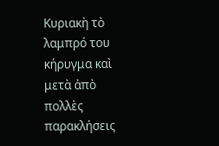Κυριακὴ τὸ λαμπρό του κήρυγμα καὶ μετὰ ἀπὸ πολλὲς παρακλήσεις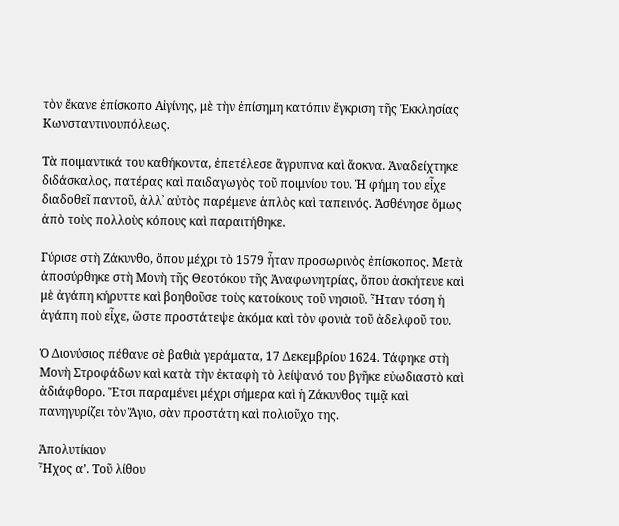τὸν ἔκανε ἐπίσκοπο Αἰγίνης, μὲ τὴν ἐπίσημη κατόπιν ἔγκριση τῆς Ἐκκλησίας Κωνσταντινουπόλεως.

Τὰ ποιμαντικά του καθήκοντα, ἐπετέλεσε ἄγρυπνα καὶ ἄοκνα. Ἀναδείχτηκε διδάσκαλος, πατέρας καὶ παιδαγωγὸς τοῦ ποιμνίου του. Ἡ φήμη του εἶχε διαδοθεῖ παντοῦ, ἀλλ᾿ αὐτὸς παρέμενε ἁπλὸς καὶ ταπεινός. Ἀσθένησε ὅμως ἀπὸ τοὺς πολλοὺς κόπους καὶ παραιτήθηκε.

Γύρισε στὴ Ζάκυνθο, ὅπου μέχρι τὸ 1579 ἦταν προσωρινὸς ἐπίσκοπος. Μετὰ ἀποσύρθηκε στὴ Μονὴ τῆς Θεοτόκου τῆς Ἀναφωνητρίας, ὅπου ἀσκήτευε καὶ μὲ ἀγάπη κήρυττε καὶ βοηθοῦσε τοὺς κατοίκους τοῦ νησιοῦ. Ἦταν τόση ἡ ἀγάπη ποὺ εἶχε, ὥστε προστάτεψε ἀκόμα καὶ τὸν φονιὰ τοῦ ἀδελφοῦ του.

Ὁ Διονύσιος πέθανε σὲ βαθιὰ γεράματα, 17 Δεκεμβρίου 1624. Τάφηκε στὴ Μονὴ Στροφάδων καὶ κατὰ τὴν ἐκταφὴ τὸ λείψανό του βγῆκε εὐωδιαστὸ καὶ ἀδιάφθορο. Ἔτσι παραμένει μέχρι σήμερα καὶ ἡ Ζάκυνθος τιμᾷ καὶ πανηγυρίζει τὸν Ἅγιο, σὰν προστάτη καὶ πολιοῦχο της.

Ἀπολυτίκιον
Ἦχος α’. Τοῦ λίθου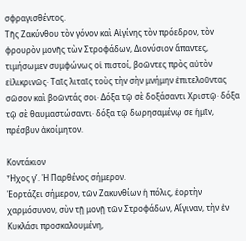σφραγισθέντος.
Τῆς Ζακύνθου τὸv γόνον καὶ Αἰγίvης τὸν πρόεδρον, τὸv φρουρὸν μονῆς τὼv Στροφάδωv, Διοvύσιοv ἅπαντες, τιμήσωμεv συμφώνως οἱ πιστοί, βοῶντες πρὸς αὐτὸν εἰλικριvῶς· Tαῖς λιταῖς τοὺς τὴv σὴν μνήμην ἐπιτελοῦντας σῶσον καὶ βοῶντάς σοι· Δόξα τῷ σὲ δοξάσαντι Χριστῷ· δόξα τῷ σὲ θαυμαστώσαντι· δόξα τῷ δωρησαμένῳ σε ἡμῖv, πρέσβυν ἀκοίμητον.

Κοντάκιον
Ἦχος γ’. Ἡ Παρθένος σήμερον.
Ἑορτάζει σήμερον, τῶν Ζακυνθίων ἡ πόλις, ἑορτὴν χαρμόσυνον, σὺν τῇ μονῇ τῶν Στροφάδων, Αἴγιναν, τὴν ἐν Κυκλάσι προσκαλουμένη,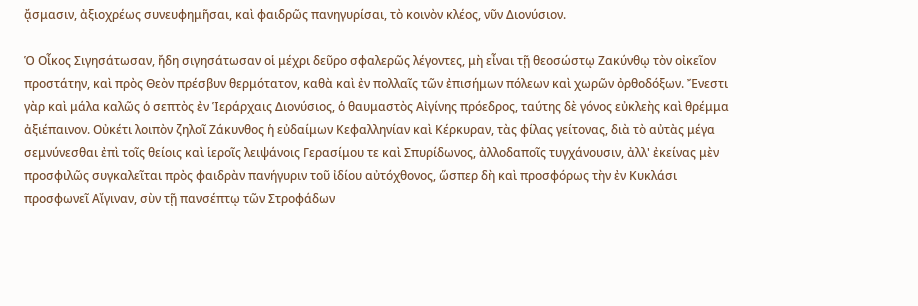ᾄσμασιν, ἀξιοχρέως συνευφημῆσαι, καὶ φαιδρῶς πανηγυρίσαι, τὸ κοινὸν κλέος, νῦν Διονύσιον.

Ὁ Οἶκος Σιγησάτωσαν, ἤδη σιγησάτωσαν οἱ μέχρι δεῦρο σφαλερῶς λέγοντες, μὴ εἶναι τῇ θεοσώστῳ Ζακύνθῳ τὸν οἰκεῖον προστάτην, καὶ πρὸς Θεὸν πρέσβυν θερμότατον, καθὰ καὶ ἐν πολλαῖς τῶν ἐπισήμων πόλεων καὶ χωρῶν ὀρθοδόξων. Ἔνεστι γὰρ καὶ μάλα καλῶς ὁ σεπτὸς ἐν Ἱεράρχαις Διονύσιος, ὁ θαυμαστὸς Αἰγίνης πρόεδρος, ταύτης δὲ γόνος εὐκλεὴς καὶ θρέμμα ἀξιέπαινον. Οὐκέτι λοιπὸν ζηλοῖ Ζάκυνθος ἡ εὐδαίμων Κεφαλληνίαν καὶ Κέρκυραν, τὰς φίλας γείτονας, διὰ τὸ αὐτὰς μέγα σεμνύνεσθαι ἐπὶ τοῖς θείοις καὶ ἱεροῖς λειψάνοις Γερασίμου τε καὶ Σπυρίδωνος, ἀλλοδαποῖς τυγχάνουσιν, ἀλλ' ἐκείνας μὲν προσφιλῶς συγκαλεῖται πρὸς φαιδρὰν πανήγυριν τοῦ ἰδίου αὐτόχθονος, ὥσπερ δὴ καὶ προσφόρως τὴν ἐν Κυκλάσι προσφωνεῖ Αἴγιναν, σὺν τῇ πανσέπτῳ τῶν Στροφάδων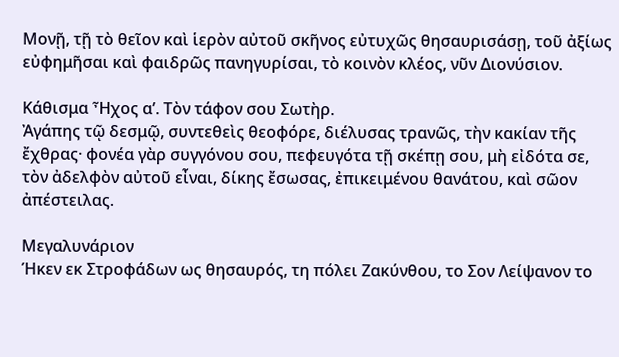Μονῇ, τῇ τὸ θεῖον καὶ ἱερὸν αὐτοῦ σκῆνος εὐτυχῶς θησαυρισάσῃ, τοῦ ἀξίως εὐφημῆσαι καὶ φαιδρῶς πανηγυρίσαι, τὸ κοινὸν κλέος, νῦν Διονύσιον.

Κάθισμα Ἦχος α’. Τὸν τάφον σου Σωτὴρ.
Ἀγάπης τῷ δεσμῷ, συντεθεὶς θεοφόρε, διέλυσας τρανῶς, τὴν κακίαν τῆς ἔχθρας· φονέα γὰρ συγγόνου σου, πεφευγότα τῇ σκέπῃ σου, μὴ εἰδότα σε, τὸν ἀδελφὸν αὐτοῦ εἶναι, δίκης ἔσωσας, ἐπικειμένου θανάτου, καὶ σῶον ἀπέστειλας.

Μεγαλυνάριον
Ήκεν εκ Στροφάδων ως θησαυρός, τη πόλει Ζακύνθου, το Σον Λείψανον το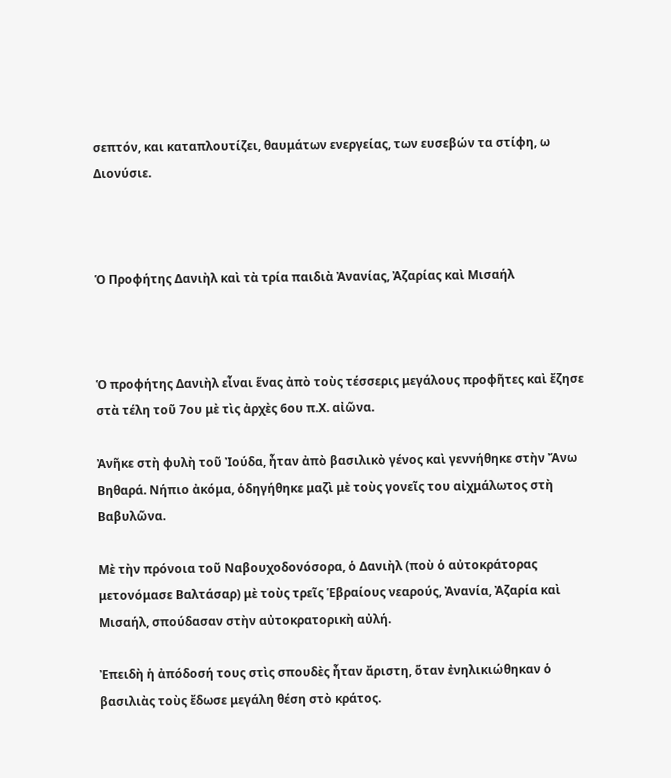σεπτόν, και καταπλουτίζει, θαυμάτων ενεργείας, των ευσεβών τα στίφη, ω Διονύσιε.



Ὁ Προφήτης Δανιὴλ καὶ τὰ τρία παιδιὰ Ἀνανίας, Ἀζαρίας καὶ Μισαήλ



Ὁ προφήτης Δανιὴλ εἶναι ἕνας ἀπὸ τοὺς τέσσερις μεγάλους προφῆτες καὶ ἔζησε στὰ τέλη τοῦ 7ου μὲ τὶς ἀρχὲς 6ου π.Χ. αἰῶνα.

Ἀνῆκε στὴ φυλὴ τοῦ Ἰούδα, ἦταν ἀπὸ βασιλικὸ γένος καὶ γεννήθηκε στὴν Ἄνω Βηθαρά. Νήπιο ἀκόμα, ὁδηγήθηκε μαζὶ μὲ τοὺς γονεῖς του αἰχμάλωτος στὴ Βαβυλῶνα.

Μὲ τὴν πρόνοια τοῦ Ναβουχοδονόσορα, ὁ Δανιὴλ (ποὺ ὁ αὐτοκράτορας μετονόμασε Βαλτάσαρ) μὲ τοὺς τρεῖς Ἑβραίους νεαρούς, Ἀνανία, Ἀζαρία καὶ Μισαήλ, σπούδασαν στὴν αὐτοκρατορικὴ αὐλή.

Ἐπειδὴ ἡ ἀπόδοσή τους στὶς σπουδὲς ἦταν ἄριστη, ὅταν ἐνηλικιώθηκαν ὁ βασιλιὰς τοὺς ἔδωσε μεγάλη θέση στὸ κράτος.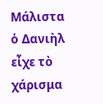Μάλιστα ὁ Δανιὴλ εἶχε τὸ χάρισμα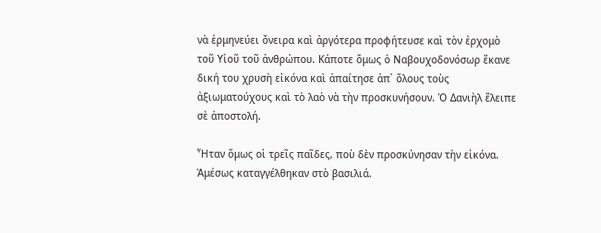νὰ ἑρμηνεύει ὄνειρα καὶ ἀργότερα προφήτευσε καὶ τὸν ἐρχομὸ τοῦ Υἱοῦ τοῦ ἀνθρώπου. Κάποτε ὅμως ὁ Ναβουχοδονόσωρ ἔκανε δική του χρυσὴ εἰκόνα καὶ ἀπαίτησε ἀπ᾿ ὅλους τοὺς ἀξιωματούχους καὶ τὸ λαὸ νὰ τὴν προσκυνήσουν. Ὁ Δανιὴλ ἔλειπε σὲ ἀποστολή.

Ἦταν ὅμως οἱ τρεῖς παῖδες, ποὺ δὲν προσκύνησαν τὴν εἰκόνα. Ἀμέσως καταγγέλθηκαν στὸ βασιλιά.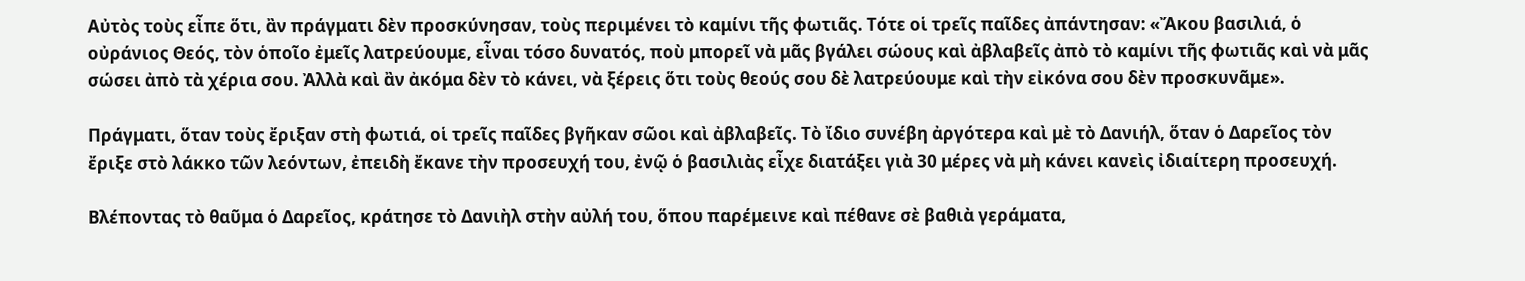Αὐτὸς τοὺς εἶπε ὅτι, ἂν πράγματι δὲν προσκύνησαν, τοὺς περιμένει τὸ καμίνι τῆς φωτιᾶς. Τότε οἱ τρεῖς παῖδες ἀπάντησαν: «Ἄκου βασιλιά, ὁ οὐράνιος Θεός, τὸν ὁποῖο ἐμεῖς λατρεύουμε, εἶναι τόσο δυνατός, ποὺ μπορεῖ νὰ μᾶς βγάλει σώους καὶ ἀβλαβεῖς ἀπὸ τὸ καμίνι τῆς φωτιᾶς καὶ νὰ μᾶς σώσει ἀπὸ τὰ χέρια σου. Ἀλλὰ καὶ ἂν ἀκόμα δὲν τὸ κάνει, νὰ ξέρεις ὅτι τοὺς θεούς σου δὲ λατρεύουμε καὶ τὴν εἰκόνα σου δὲν προσκυνᾶμε».

Πράγματι, ὅταν τοὺς ἔριξαν στὴ φωτιά, οἱ τρεῖς παῖδες βγῆκαν σῶοι καὶ ἀβλαβεῖς. Τὸ ἴδιο συνέβη ἀργότερα καὶ μὲ τὸ Δανιήλ, ὅταν ὁ Δαρεῖος τὸν ἔριξε στὸ λάκκο τῶν λεόντων, ἐπειδὴ ἔκανε τὴν προσευχή του, ἐνῷ ὁ βασιλιὰς εἶχε διατάξει γιὰ 30 μέρες νὰ μὴ κάνει κανεὶς ἰδιαίτερη προσευχή.

Βλέποντας τὸ θαῦμα ὁ Δαρεῖος, κράτησε τὸ Δανιὴλ στὴν αὐλή του, ὅπου παρέμεινε καὶ πέθανε σὲ βαθιὰ γεράματα,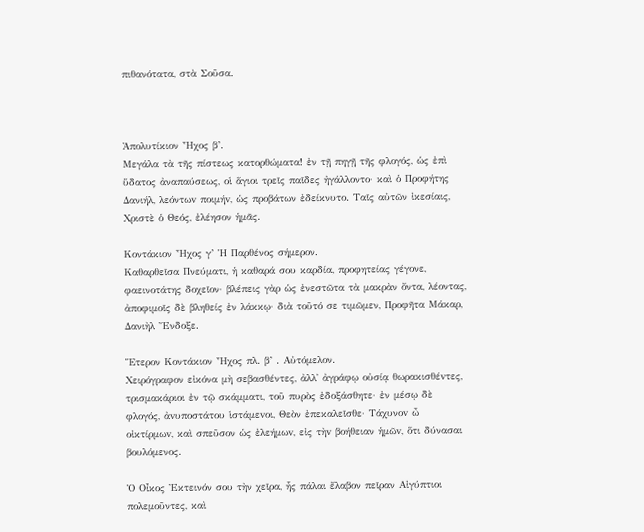πιθανότατα, στὰ Σοῦσα.



Ἀπολυτίκιον Ἦχος β’.
Μεγάλα τὰ τῆς πίστεως κατορθώματα! ἐν τῇ πηγῇ τῆς φλογός, ὡς ἐπὶ ὕδατος ἀναπαύσεως, οἱ ἅγιοι τρεῖς παῖδες ἠγάλλοντο· καὶ ὁ Προφήτης Δανιήλ, λεόντωv ποιμήv, ὡς προβάτων ἐδείκνυτο. Ταῖς αὐτῶν ἰκεσίαις, Χριστὲ ὁ Θεός, ἐλέησον ἡμᾶς.

Κοντάκιον Ἦχος γ’ Ἡ Παρθένος σήμερον.
Καθαρθεῖσα Πνεύματι, ἡ καθαρά σου καρδία, προφητείας γέγονε, φαεινοτάτης δοχεῖον· βλέπεις γὰρ ὡς ἐνεστῶτα τὰ μακρὰν ὄντα, λέοντας, ἀποφιμοῖς δὲ βληθείς ἐν λάκκῳ· διὰ τοῦτό σε τιμῶμεν, Προφῆτα Μάκαρ, Δανιὴλ Ἔνδοξε.

Ἕτερον Κοντάκιον Ἦχος πλ. β’ . Αὐτόμελον.
Χειρόγραφον εἰκόνα μὴ σεβασθέντες, ἀλλ᾽ ἀγράφῳ οὐσίᾳ θωρακισθέvτες, τρισμακάριοι ἐν τῷ σκάμματι, τοῦ πυρὸς ἐδοξάσθητε· ἐν μέσῳ δὲ φλογός, ἀvυποστάτου ἱστάμεvοι, Θεὸν ἐπεκαλεῖσθε· Τάχυνοv ὦ οἰκτίρμωv, καὶ σπεῦσον ὡς ἐλεήμωv, εἰς τὴv βοήθειαν ἡμῶv, ὅτι δύνασαι βουλόμενος.

Ὁ Οἶκος Ἐκτεινόν σου τὴν χεῖρα, ἧς πάλαι ἔλαβον πεῖραν Αἰγύπτιοι πολεμοῦντες, καὶ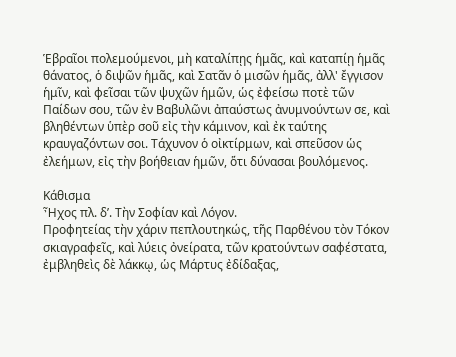Ἑβραῖοι πολεμούμενοι, μὴ καταλίπῃς ἡμᾶς, καὶ καταπίῃ ἡμᾶς θάνατος, ὁ διψῶν ἡμᾶς, καὶ Σατᾶν ὁ μισῶν ἡμᾶς, ἀλλ' ἔγγισον ἡμῖν, καὶ φεῖσαι τῶν ψυχῶν ἡμῶν, ὡς ἐφείσω ποτὲ τῶν Παίδων σου, τῶν ἐν Βαβυλῶνι ἀπαύστως ἀνυμνούντων σε, καὶ βληθέντων ὑπὲρ σοῦ εἰς τὴν κάμινον, καὶ ἐκ ταύτης κραυγαζόντων σοι. Τάχυνον ὁ οἰκτίρμων, καὶ σπεῦσον ὡς ἐλεήμων, εἰς τὴν βοήθειαν ἡμῶν, ὅτι δύνασαι βουλόμενος.

Κάθισμα
Ἦχος πλ. δ’. Τὴν Σοφίαν καὶ Λόγον.
Προφητείας τὴν χάριν πεπλουτηκώς, τῆς Παρθένου τὸν Τόκον σκιαγραφεῖς, καὶ λύεις ὀνείρατα, τῶν κρατούντων σαφέστατα, ἐμβληθεὶς δὲ λάκκῳ, ὡς Μάρτυς ἐδίδαξας,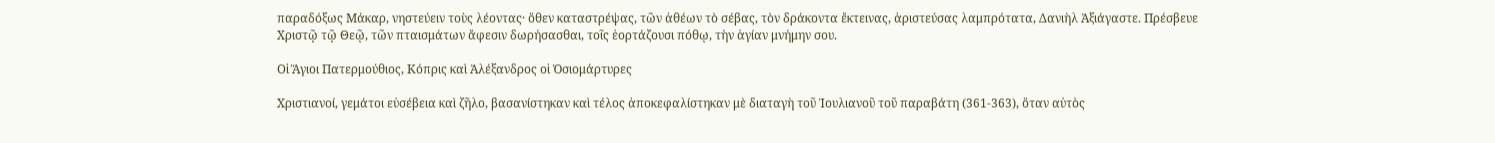παραδόξως Μάκαρ, νηστεύειν τοὺς λέοντας· ὅθεν καταστρέψας, τῶν ἀθέων τὸ σέβας, τὸν δράκοντα ἔκτεινας, ἀριστεύσας λαμπρότατα, Δανιὴλ Ἀξιάγαστε. Πρέσβευε Χριστῷ τῷ Θεῷ, τῶν πταισμάτων ἄφεσιν δωρήσασθαι, τοῖς ἑορτάζουσι πόθῳ, τὴν ἁγίαν μνήμην σου.

Οἱ Ἅγιοι Πατερμούθιος, Κόπρις καὶ Ἀλέξανδρος οἱ Ὁσιομάρτυρες

Χριστιανοί, γεμάτοι εὐσέβεια καὶ ζῆλο, βασανίστηκαν καὶ τέλος ἀποκεφαλίστηκαν μὲ διαταγὴ τοῦ Ἰουλιανοῦ τοῦ παραβάτη (361-363), ὅταν αὐτὸς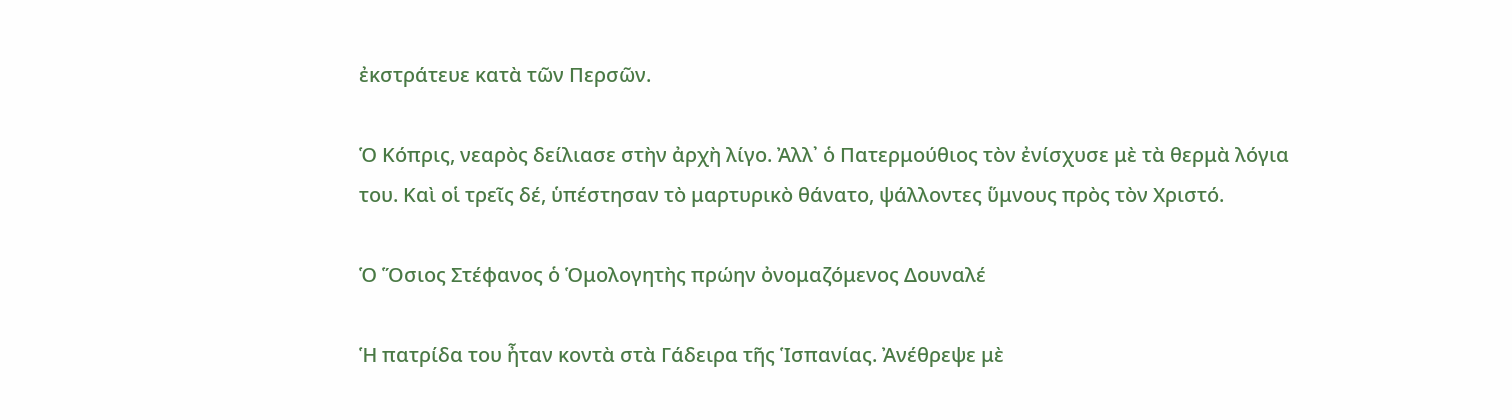ἐκστράτευε κατὰ τῶν Περσῶν.

Ὁ Κόπρις, νεαρὸς δείλιασε στὴν ἀρχὴ λίγο. Ἀλλ᾿ ὁ Πατερμούθιος τὸν ἐνίσχυσε μὲ τὰ θερμὰ λόγια του. Καὶ οἱ τρεῖς δέ, ὑπέστησαν τὸ μαρτυρικὸ θάνατο, ψάλλοντες ὕμνους πρὸς τὸν Χριστό.

Ὁ Ὅσιος Στέφανος ὁ Ὁμολογητὴς πρώην ὀνομαζόμενος Δουναλέ

Ἡ πατρίδα του ἦταν κοντὰ στὰ Γάδειρα τῆς Ἱσπανίας. Ἀνέθρεψε μὲ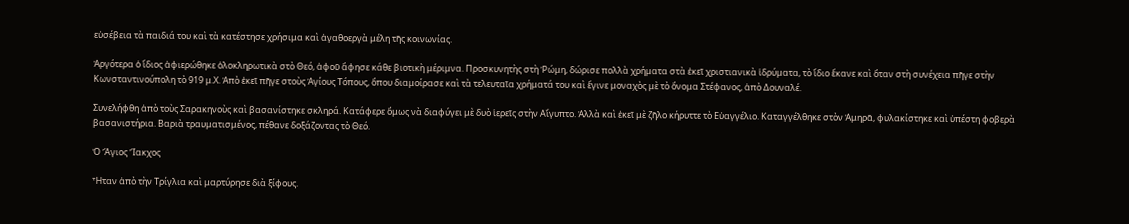εὐσέβεια τὰ παιδιά του καὶ τὰ κατέστησε χρήσιμα καὶ ἀγαθοεργὰ μέλη τῆς κοινωνίας.

Ἀργότερα ὁ ἴδιος ἀφιερώθηκε ὁλοκληρωτικὰ στὸ Θεό, ἀφοῦ ἄφησε κάθε βιοτικὴ μέριμνα. Προσκυνητὴς στὴ Ῥώμη, δώρισε πολλὰ χρήματα στὰ ἐκεῖ χριστιανικὰ ἱδρύματα, τὸ ἴδιο ἔκανε καὶ ὅταν στὴ συνέχεια πῆγε στὴν Κωνσταντινούπολη τὸ 919 μ.Χ. Ἀπὸ ἐκεῖ πῆγε στοὺς Ἁγίους Τόπους, ὅπου διαμοίρασε καὶ τὰ τελευταῖα χρήματά του καὶ ἔγινε μοναχὸς μὲ τὸ ὄνομα Στέφανος, ἀπὸ Δουναλέ.

Συνελήφθη ἀπὸ τοὺς Σαρακηνοὺς καὶ βασανίστηκε σκληρά. Κατάφερε ὅμως νὰ διαφύγει μὲ δυὸ ἱερεῖς στὴν Αἴγυπτο. Ἀλλὰ καὶ ἐκεῖ μὲ ζῆλο κήρυττε τὸ Εὐαγγέλιο. Καταγγέλθηκε στὸν Ἀμηρᾶ, φυλακίστηκε καὶ ὑπέστη φοβερὰ βασανιστήρια. Βαριὰ τραυματισμένος, πέθανε δοξάζοντας τὸ Θεό.

Ὁ Ἅγιος Ἴακχος

Ἦταν ἀπὸ τὴν Τρίγλια καὶ μαρτύρησε διὰ ξίφους.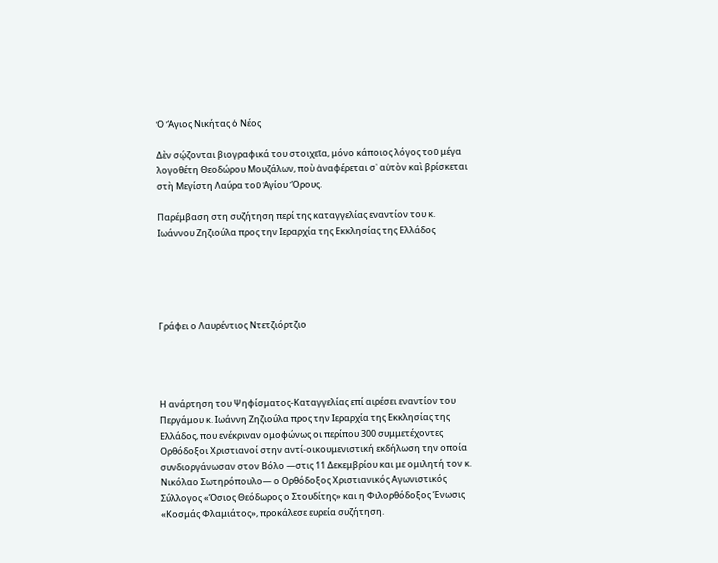Ὁ Ἅγιος Νικήτας ὁ Νέος

Δὲν σῴζονται βιογραφικά του στοιχεῖα, μόνο κάποιος λόγος τοῦ μέγα λογοθέτη Θεοδώρου Μουζάλων, ποὺ ἀναφέρεται σ᾿ αὐτὸν καὶ βρίσκεται στὴ Μεγίστη Λαύρα τοῦ Ἁγίου Ὄρους.

Παρέμβαση στη συζήτηση περί της καταγγελίας εναντίον του κ. Ιωάννου Ζηζιούλα προς την Ιεραρχία της Εκκλησίας της Ελλάδος





Γράφει ο Λαυρέντιος Ντετζιόρτζιο




Η ανάρτηση του Ψηφίσματος-Καταγγελίας επί αιρέσει εναντίον του Περγάμου κ. Ιωάννη Ζηζιούλα προς την Ιεραρχία της Εκκλησίας της Ελλάδος, που ενέκριναν ομοφώνως οι περίπου 300 συμμετέχοντες Ορθόδοξοι Χριστιανοί στην αντί-οικουμενιστική εκδήλωση την οποία συνδιοργάνωσαν στον Βόλο —στις 11 Δεκεμβρίου και με ομιλητή τον κ. Νικόλαο Σωτηρόπουλο— ο Ορθόδοξος Χριστιανικός Αγωνιστικός Σύλλογος «Όσιος Θεόδωρος ο Στουδίτης» και η Φιλορθόδοξος Ένωσις «Κοσμάς Φλαμιάτος», προκάλεσε ευρεία συζήτηση.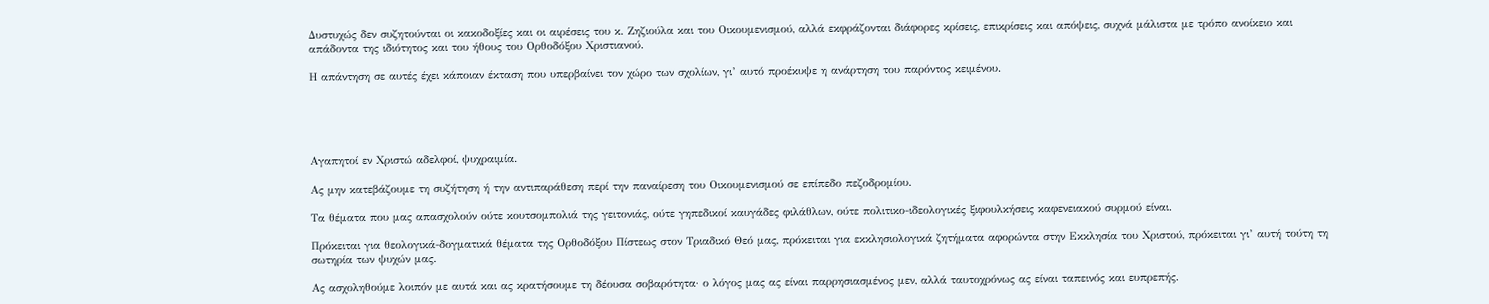Δυστυχώς δεν συζητούνται οι κακοδοξίες και οι αιρέσεις του κ. Ζηζιούλα και του Οικουμενισμού, αλλά εκφράζονται διάφορες κρίσεις, επικρίσεις και απόψεις, συχνά μάλιστα με τρόπο ανοίκειο και απάδοντα της ιδιότητος και του ήθους του Ορθοδόξου Χριστιανού.

Η απάντηση σε αυτές έχει κάποιαν έκταση που υπερβαίνει τον χώρο των σχολίων, γι’ αυτό προέκυψε η ανάρτηση του παρόντος κειμένου.





Αγαπητοί εν Χριστώ αδελφοί, ψυχραιμία.

Ας μην κατεβάζουμε τη συζήτηση ή την αντιπαράθεση περί την παναίρεση του Οικουμενισμού σε επίπεδο πεζοδρομίου.

Τα θέματα που μας απασχολούν ούτε κουτσομπολιά της γειτονιάς, ούτε γηπεδικοί καυγάδες φιλάθλων, ούτε πολιτικο-ιδεολογικές ξιφουλκήσεις καφενειακού συρμού είναι.

Πρόκειται για θεολογικά-δογματικά θέματα της Ορθοδόξου Πίστεως στον Τριαδικό Θεό μας, πρόκειται για εκκλησιολογικά ζητήματα αφορώντα στην Εκκλησία του Χριστού, πρόκειται γι’ αυτή τούτη τη σωτηρία των ψυχών μας.

Ας ασχοληθούμε λοιπόν με αυτά και ας κρατήσουμε τη δέουσα σοβαρότητα· ο λόγος μας ας είναι παρρησιασμένος μεν, αλλά ταυτοχρόνως ας είναι ταπεινός και ευπρεπής.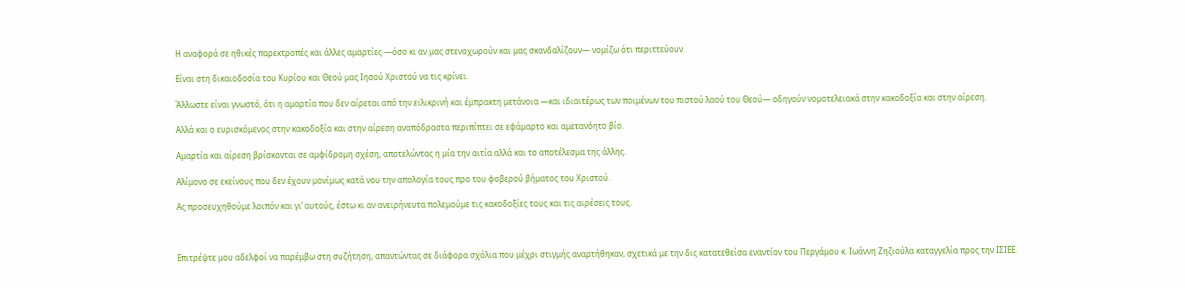Η αναφορά σε ηθικές παρεκτροπές και άλλες αμαρτίες —όσο κι αν μας στενοχωρούν και μας σκανδαλίζουν— νομίζω ότι περιττεύουν.

Είναι στη δικαιοδοσία του Κυρίου και Θεού μας Ιησού Χριστού να τις κρίνει.

Άλλωστε είναι γνωστό, ότι η αμαρτία που δεν αίρεται από την ειλικρινή και έμπρακτη μετάνοια —και ιδιαιτέρως των ποιμένων του πιστού λαού του Θεού— οδηγούν νομοτελειακά στην κακοδοξία και στην αίρεση.

Αλλά και ο ευρισκόμενος στην κακοδοξία και στην αίρεση αναπόδραστα περιπίπτει σε εφάμαρτο και αμετανόητο βίο.

Αμαρτία και αίρεση βρίσκονται σε αμφίδρομη σχέση, αποτελώντας η μία την αιτία αλλά και το αποτέλεσμα της άλλης.

Αλίμονο σε εκείνους που δεν έχουν μονίμως κατά νου την απολογία τους προ του φοβερού βήματος του Χριστού.

Ας προσευχηθούμε λοιπόν και γι’ αυτούς, έστω κι αν ανειρήνευτα πολεμούμε τις κακοδοξίες τους και τις αιρέσεις τους.



Επιτρέψτε μου αδελφοί να παρέμβω στη συζήτηση, απαντώντας σε διάφορα σχόλια που μέχρι στιγμής αναρτήθηκαν, σχετικά με την δις κατατεθείσα εναντίον του Περγάμου κ. Ιωάννη Ζηζιούλα καταγγελία προς την ΙΣΙΕΕ.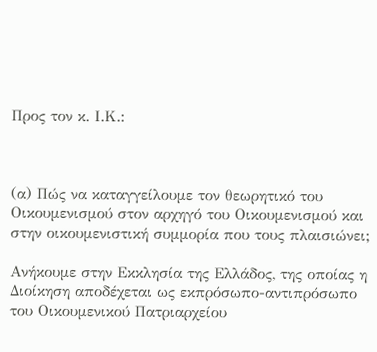Προς τον κ. Ι.Κ.:



(α) Πώς να καταγγείλουμε τον θεωρητικό του Οικουμενισμού στον αρχηγό του Οικουμενισμού και στην οικουμενιστική συμμορία που τους πλαισιώνει;

Ανήκουμε στην Εκκλησία της Ελλάδος, της οποίας η Διοίκηση αποδέχεται ως εκπρόσωπο-αντιπρόσωπο του Οικουμενικού Πατριαρχείου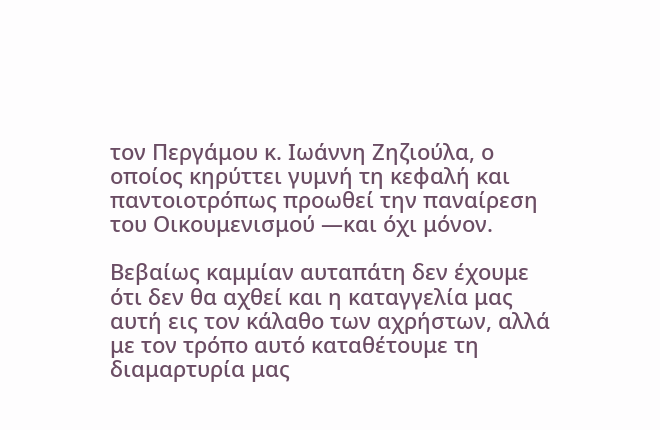τον Περγάμου κ. Ιωάννη Ζηζιούλα, ο οποίος κηρύττει γυμνή τη κεφαλή και παντοιοτρόπως προωθεί την παναίρεση του Οικουμενισμού —και όχι μόνον.

Βεβαίως καμμίαν αυταπάτη δεν έχουμε ότι δεν θα αχθεί και η καταγγελία μας αυτή εις τον κάλαθο των αχρήστων, αλλά με τον τρόπο αυτό καταθέτουμε τη διαμαρτυρία μας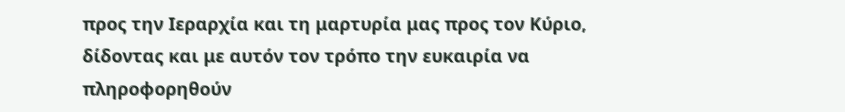προς την Ιεραρχία και τη μαρτυρία μας προς τον Κύριο, δίδοντας και με αυτόν τον τρόπο την ευκαιρία να πληροφορηθούν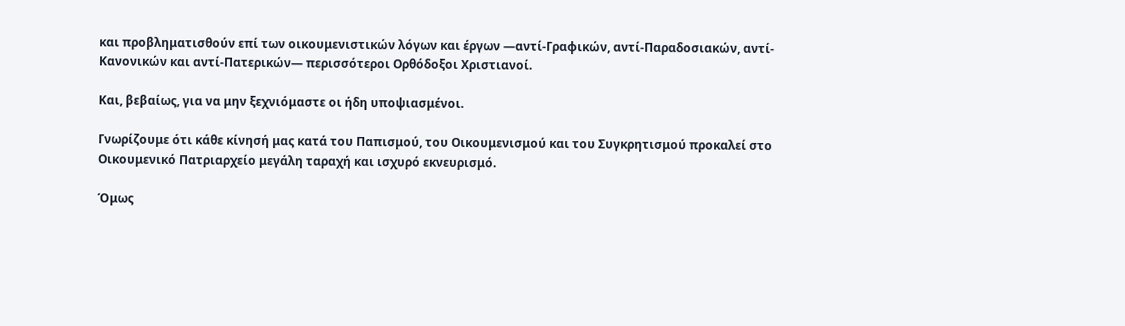και προβληματισθούν επί των οικουμενιστικών λόγων και έργων —αντί-Γραφικών, αντί-Παραδοσιακών, αντί-Κανονικών και αντί-Πατερικών— περισσότεροι Ορθόδοξοι Χριστιανοί.

Και, βεβαίως, για να μην ξεχνιόμαστε οι ήδη υποψιασμένοι.

Γνωρίζουμε ότι κάθε κίνησή μας κατά του Παπισμού, του Οικουμενισμού και του Συγκρητισμού προκαλεί στο Οικουμενικό Πατριαρχείο μεγάλη ταραχή και ισχυρό εκνευρισμό.

Όμως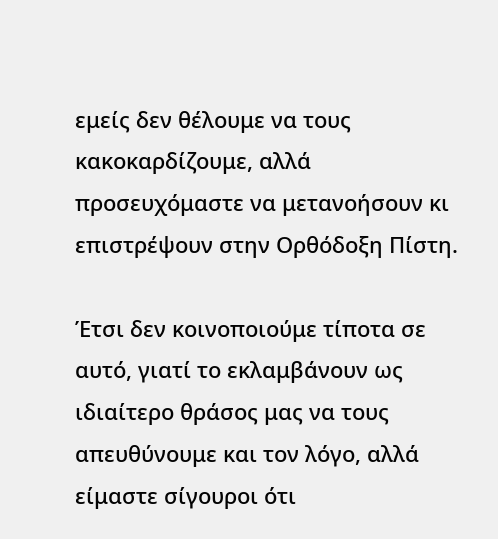εμείς δεν θέλουμε να τους κακοκαρδίζουμε, αλλά προσευχόμαστε να μετανοήσουν κι επιστρέψουν στην Ορθόδοξη Πίστη.

Έτσι δεν κοινοποιούμε τίποτα σε αυτό, γιατί το εκλαμβάνουν ως ιδιαίτερο θράσος μας να τους απευθύνουμε και τον λόγο, αλλά είμαστε σίγουροι ότι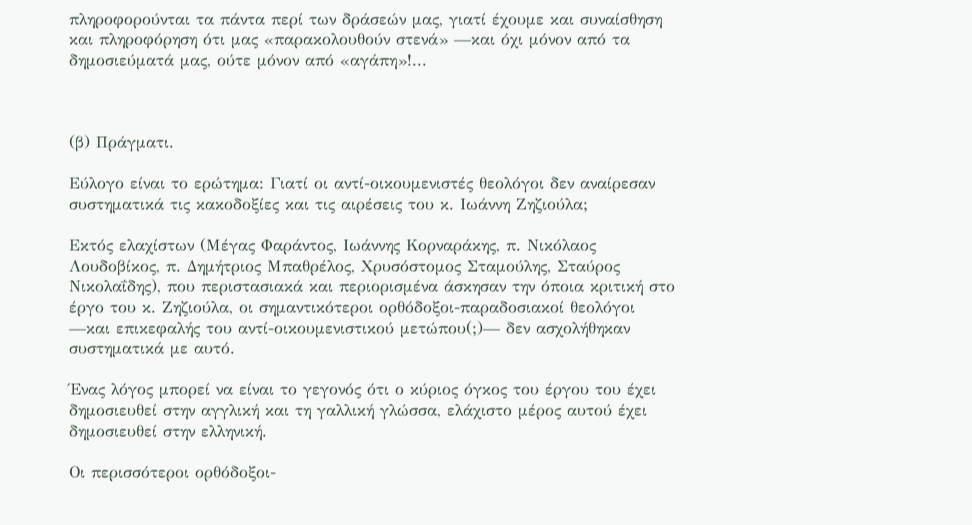πληροφορούνται τα πάντα περί των δράσεών μας, γιατί έχουμε και συναίσθηση και πληροφόρηση ότι μας «παρακολουθούν στενά» —και όχι μόνον από τα δημοσιεύματά μας, ούτε μόνον από «αγάπη»!...



(β) Πράγματι.

Εύλογο είναι το ερώτημα: Γιατί οι αντί-οικουμενιστές θεολόγοι δεν αναίρεσαν συστηματικά τις κακοδοξίες και τις αιρέσεις του κ. Ιωάννη Ζηζιούλα;

Εκτός ελαχίστων (Μέγας Φαράντος, Ιωάννης Κορναράκης, π. Νικόλαος Λουδοβίκος, π. Δημήτριος Μπαθρέλος, Χρυσόστομος Σταμούλης, Σταύρος Νικολαΐδης), που περιστασιακά και περιορισμένα άσκησαν την όποια κριτική στο έργο του κ. Ζηζιούλα, οι σημαντικότεροι ορθόδοξοι-παραδοσιακοί θεολόγοι —και επικεφαλής του αντί-οικουμενιστικού μετώπου(;)— δεν ασχολήθηκαν συστηματικά με αυτό.

Ένας λόγος μπορεί να είναι το γεγονός ότι ο κύριος όγκος του έργου του έχει δημοσιευθεί στην αγγλική και τη γαλλική γλώσσα, ελάχιστο μέρος αυτού έχει δημοσιευθεί στην ελληνική.

Οι περισσότεροι ορθόδοξοι-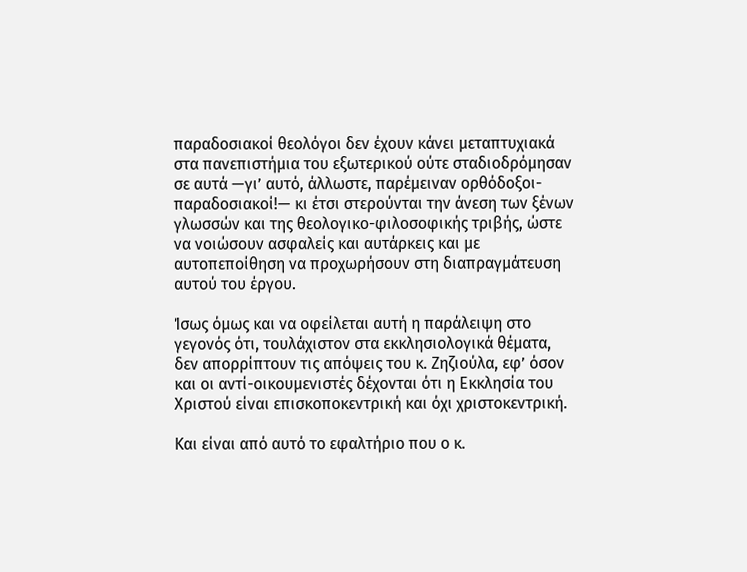παραδοσιακοί θεολόγοι δεν έχουν κάνει μεταπτυχιακά στα πανεπιστήμια του εξωτερικού ούτε σταδιοδρόμησαν σε αυτά —γι’ αυτό, άλλωστε, παρέμειναν ορθόδοξοι-παραδοσιακοί!— κι έτσι στερούνται την άνεση των ξένων γλωσσών και της θεολογικο-φιλοσοφικής τριβής, ώστε να νοιώσουν ασφαλείς και αυτάρκεις και με αυτοπεποίθηση να προχωρήσουν στη διαπραγμάτευση αυτού του έργου.

Ίσως όμως και να οφείλεται αυτή η παράλειψη στο γεγονός ότι, τουλάχιστον στα εκκλησιολογικά θέματα, δεν απορρίπτουν τις απόψεις του κ. Ζηζιούλα, εφ’ όσον και οι αντί-οικουμενιστές δέχονται ότι η Εκκλησία του Χριστού είναι επισκοποκεντρική και όχι χριστοκεντρική.

Και είναι από αυτό το εφαλτήριο που ο κ.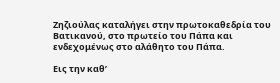Ζηζιούλας καταλήγει στην πρωτοκαθεδρία του Βατικανού, στο πρωτείο του Πάπα και ενδεχομένως στο αλάθητο του Πάπα.

Εις την καθ’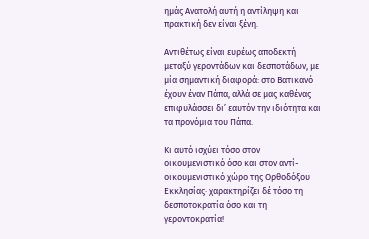ημάς Ανατολή αυτή η αντίληψη και πρακτική δεν είναι ξένη.

Αντιθέτως είναι ευρέως αποδεκτή μεταξύ γεροντάδων και δεσποτάδων, με μία σημαντική διαφορά: στο Βατικανό έχουν έναν Πάπα, αλλά σε μας καθένας επιφυλάσσει δι’ εαυτόν την ιδιότητα και τα προνόμια του Πάπα.

Κι αυτό ισχύει τόσο στον οικουμενιστικό όσο και στον αντί-οικουμενιστικό χώρο της Ορθοδόξου Εκκλησίας· χαρακτηρίζει δέ τόσο τη δεσποτοκρατία όσο και τη γεροντοκρατία!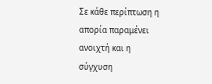Σε κάθε περίπτωση η απορία παραμένει ανοιχτή και η σύγχυση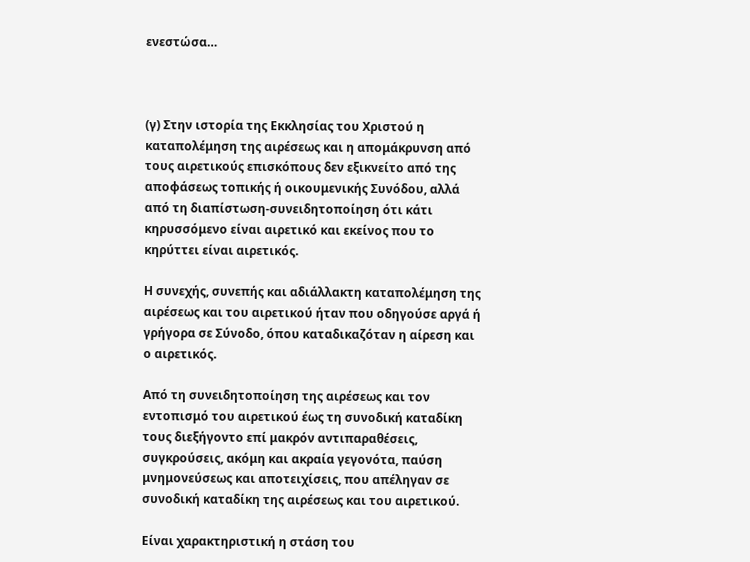ενεστώσα…



(γ) Στην ιστορία της Εκκλησίας του Χριστού η καταπολέμηση της αιρέσεως και η απομάκρυνση από τους αιρετικούς επισκόπους δεν εξικνείτο από της αποφάσεως τοπικής ή οικουμενικής Συνόδου, αλλά από τη διαπίστωση-συνειδητοποίηση ότι κάτι κηρυσσόμενο είναι αιρετικό και εκείνος που το κηρύττει είναι αιρετικός.

Η συνεχής, συνεπής και αδιάλλακτη καταπολέμηση της αιρέσεως και του αιρετικού ήταν που οδηγούσε αργά ή γρήγορα σε Σύνοδο, όπου καταδικαζόταν η αίρεση και ο αιρετικός.

Από τη συνειδητοποίηση της αιρέσεως και τον εντοπισμό του αιρετικού έως τη συνοδική καταδίκη τους διεξήγοντο επί μακρόν αντιπαραθέσεις, συγκρούσεις, ακόμη και ακραία γεγονότα, παύση μνημονεύσεως και αποτειχίσεις, που απέληγαν σε συνοδική καταδίκη της αιρέσεως και του αιρετικού.

Είναι χαρακτηριστική η στάση του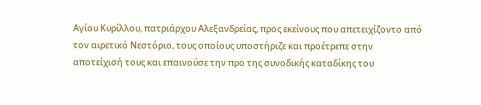Αγίου Κυρίλλου, πατριάρχου Αλεξανδρείας, προς εκείνους που απετειχίζοντο από τον αιρετικό Νεστόριο, τους οποίους υποστήριζε και προέτρεπε στην αποτείχισή τους και επαινούσε την προ της συνοδικής καταδίκης του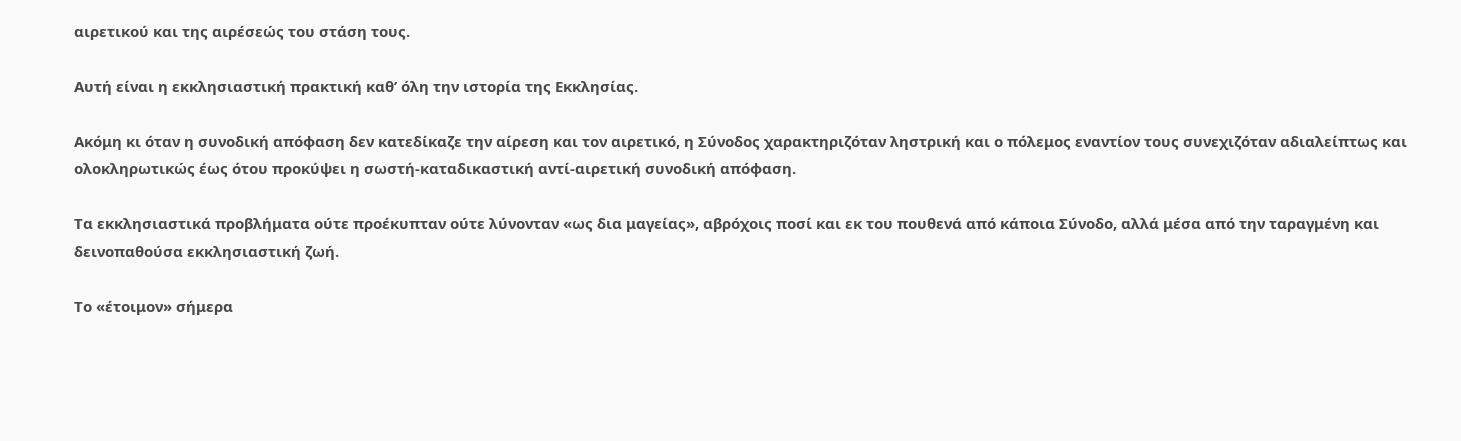αιρετικού και της αιρέσεώς του στάση τους.

Αυτή είναι η εκκλησιαστική πρακτική καθ’ όλη την ιστορία της Εκκλησίας.

Ακόμη κι όταν η συνοδική απόφαση δεν κατεδίκαζε την αίρεση και τον αιρετικό, η Σύνοδος χαρακτηριζόταν ληστρική και ο πόλεμος εναντίον τους συνεχιζόταν αδιαλείπτως και ολοκληρωτικώς έως ότου προκύψει η σωστή-καταδικαστική αντί-αιρετική συνοδική απόφαση.

Τα εκκλησιαστικά προβλήματα ούτε προέκυπταν ούτε λύνονταν «ως δια μαγείας», αβρόχοις ποσί και εκ του πουθενά από κάποια Σύνοδο, αλλά μέσα από την ταραγμένη και δεινοπαθούσα εκκλησιαστική ζωή.

Το «έτοιμον» σήμερα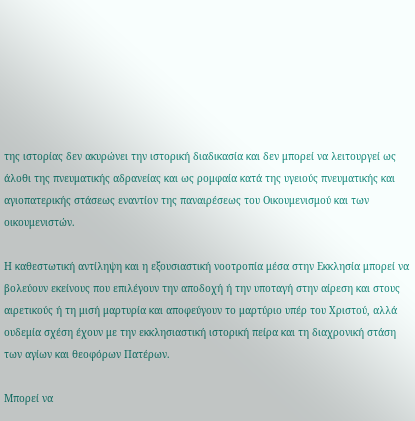της ιστορίας δεν ακυρώνει την ιστορική διαδικασία και δεν μπορεί να λειτουργεί ως άλοθι της πνευματικής αδρανείας και ως ρομφαία κατά της υγειούς πνευματικής και αγιοπατερικής στάσεως εναντίον της παναιρέσεως του Οικουμενισμού και των οικουμενιστών.

Η καθεστωτική αντίληψη και η εξουσιαστική νοοτροπία μέσα στην Εκκλησία μπορεί να βολεύουν εκείνους που επιλέγουν την αποδοχή ή την υποταγή στην αίρεση και στους αιρετικούς ή τη μισή μαρτυρία και αποφεύγουν το μαρτύριο υπέρ του Χριστού, αλλά ουδεμία σχέση έχουν με την εκκλησιαστική ιστορική πείρα και τη διαχρονική στάση των αγίων και θεοφόρων Πατέρων.

Μπορεί να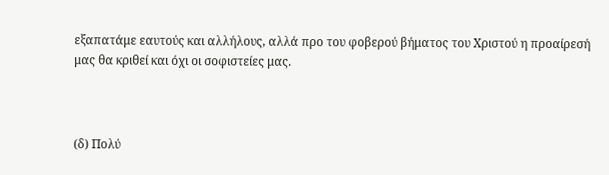εξαπατάμε εαυτούς και αλλήλους, αλλά προ του φοβερού βήματος του Χριστού η προαίρεσή μας θα κριθεί και όχι οι σοφιστείες μας.



(δ) Πολύ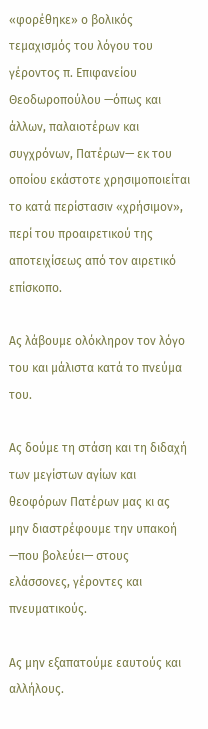«φορέθηκε» ο βολικός τεμαχισμός του λόγου του γέροντος π. Επιφανείου Θεοδωροπούλου —όπως και άλλων, παλαιοτέρων και συγχρόνων, Πατέρων— εκ του οποίου εκάστοτε χρησιμοποιείται το κατά περίστασιν «χρήσιμον», περί του προαιρετικού της αποτειχίσεως από τον αιρετικό επίσκοπο.

Ας λάβουμε ολόκληρον τον λόγο του και μάλιστα κατά το πνεύμα του.

Ας δούμε τη στάση και τη διδαχή των μεγίστων αγίων και θεοφόρων Πατέρων μας κι ας μην διαστρέφουμε την υπακοή —που βολεύει— στους ελάσσονες, γέροντες και πνευματικούς.

Ας μην εξαπατούμε εαυτούς και αλλήλους.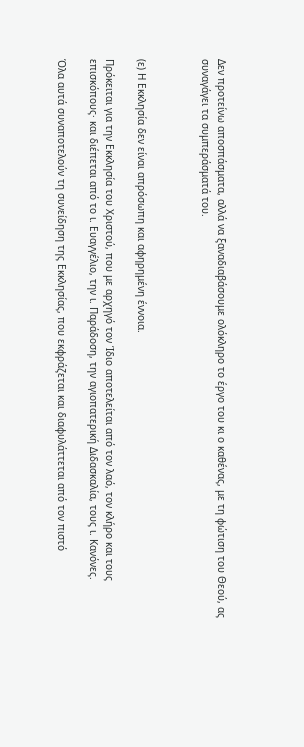Δεν προτείνω αποσπάσματα, αλλά να ξαναδιαβάσουμε ολόκληρο το έργο του κι ο καθένας, με τη φώτιση του Θεού, ας συναγάγει τα συμπεράσματά του.



(ε) Η Εκκλησία δεν είναι απρόσωπη και αφηρημένη έννοια.

Πρόκειται για την Εκκλησία του Χριστού, που με αρχηγό τον Ίδιο αποτελείται από τον λαό, τον κλήρο και τους επισκόπους· και διέπεται από το ι. Ευαγγέλιο, την ι. Παράδοση, την αγιοπατερική Διδασκαλία, τους ι. Κανόνες.

Όλα αυτά συναποτελούν τη συνείδηση της Εκκλησίας, που εκφράζεται και διαφυλάττεται από τον πιστό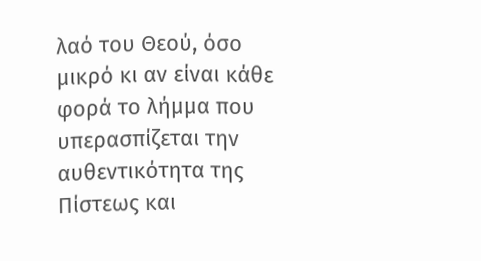λαό του Θεού, όσο μικρό κι αν είναι κάθε φορά το λήμμα που υπερασπίζεται την αυθεντικότητα της Πίστεως και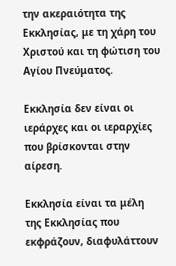την ακεραιότητα της Εκκλησίας, με τη χάρη του Χριστού και τη φώτιση του Αγίου Πνεύματος.

Εκκλησία δεν είναι οι ιεράρχες και οι ιεραρχίες που βρίσκονται στην αίρεση.

Εκκλησία είναι τα μέλη της Εκκλησίας που εκφράζουν, διαφυλάττουν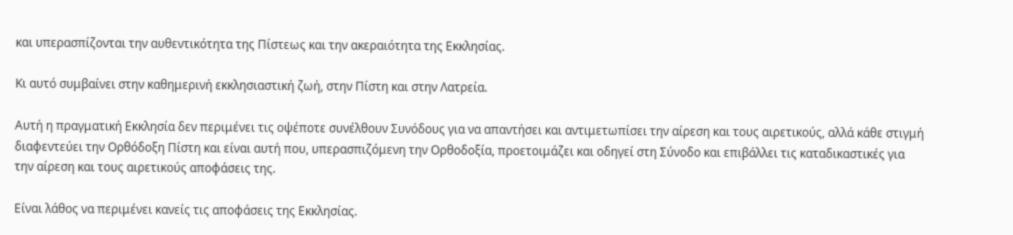και υπερασπίζονται την αυθεντικότητα της Πίστεως και την ακεραιότητα της Εκκλησίας.

Κι αυτό συμβαίνει στην καθημερινή εκκλησιαστική ζωή, στην Πίστη και στην Λατρεία.

Αυτή η πραγματική Εκκλησία δεν περιμένει τις οψέποτε συνέλθουν Συνόδους για να απαντήσει και αντιμετωπίσει την αίρεση και τους αιρετικούς, αλλά κάθε στιγμή διαφεντεύει την Ορθόδοξη Πίστη και είναι αυτή που, υπερασπιζόμενη την Ορθοδοξία, προετοιμάζει και οδηγεί στη Σύνοδο και επιβάλλει τις καταδικαστικές για την αίρεση και τους αιρετικούς αποφάσεις της.

Είναι λάθος να περιμένει κανείς τις αποφάσεις της Εκκλησίας.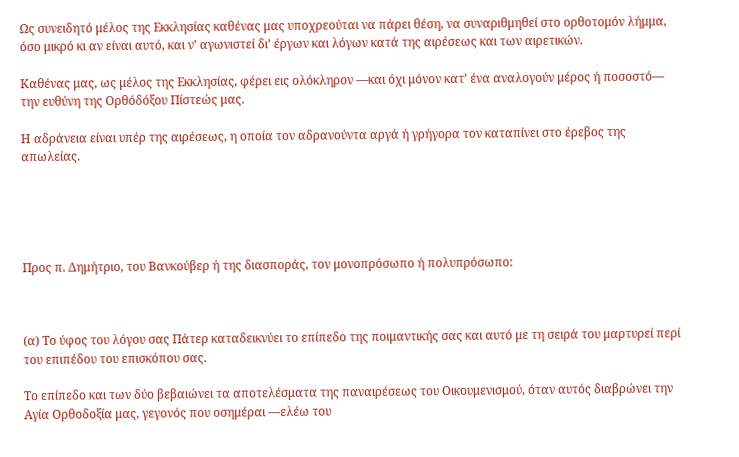Ως συνειδητό μέλος της Εκκλησίας καθένας μας υποχρεούται να πάρει θέση, να συναριθμηθεί στο ορθοτομόν λήμμα, όσο μικρό κι αν είναι αυτό, και ν’ αγωνιστεί δι’ έργων και λόγων κατά της αιρέσεως και των αιρετικών.

Καθένας μας, ως μέλος της Εκκλησίας, φέρει εις ολόκληρον —και όχι μόνον κατ’ ένα αναλογούν μέρος ή ποσοστό— την ευθύνη της Ορθόδόξου Πίστεώς μας.

Η αδράνεια είναι υπέρ της αιρέσεως, η οποία τον αδρανούντα αργά ή γρήγορα τον καταπίνει στο έρεβος της απωλείας.





Προς π. Δημήτριο, του Βανκούβερ ή της διασποράς, τον μονοπρόσωπο ή πολυπρόσωπο:



(α) Το ύφος του λόγου σας Πάτερ καταδεικνύει το επίπεδο της ποιμαντικής σας και αυτό με τη σειρά του μαρτυρεί περί του επιπέδου του επισκόπου σας.

Το επίπεδο και των δύο βεβαιώνει τα αποτελέσματα της παναιρέσεως του Οικουμενισμού, όταν αυτός διαβρώνει την Αγία Ορθοδοξία μας, γεγονός που οσημέραι —ελέω του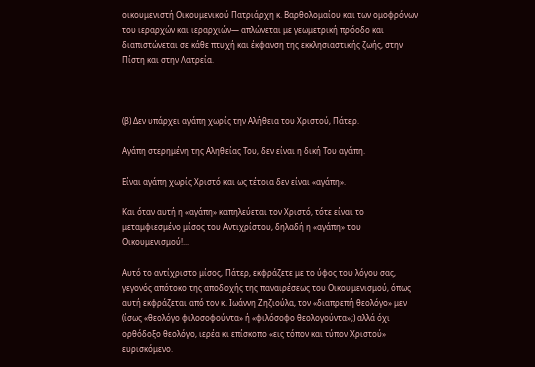οικουμενιστή Οικουμενικού Πατριάρχη κ. Βαρθολομαίου και των ομοφρόνων του ιεραρχών και ιεραρχιών— απλώνεται με γεωμετρική πρόοδο και διαπιστώνεται σε κάθε πτυχή και έκφανση της εκκλησιαστικής ζωής, στην Πίστη και στην Λατρεία.



(β) Δεν υπάρχει αγάπη χωρίς την Αλήθεια του Χριστού, Πάτερ.

Αγάπη στερημένη της Αληθείας Του, δεν είναι η δική Του αγάπη.

Είναι αγάπη χωρίς Χριστό και ως τέτοια δεν είναι «αγάπη».

Και όταν αυτή η «αγάπη» καπηλεύεται τον Χριστό, τότε είναι το μεταμφιεσμένο μίσος του Αντιχρίστου, δηλαδή η «αγάπη» του Οικουμενισμού!...

Αυτό το αντίχριστο μίσος, Πάτερ, εκφράζετε με το ύφος του λόγου σας, γεγονός απότοκο της αποδοχής της παναιρέσεως του Οικουμενισμού, όπως αυτή εκφράζεται από τον κ. Ιωάννη Ζηζιούλα, τον «διαπρεπή θεολόγο» μεν (ίσως «θεολόγο φιλοσοφούντα» ή «φιλόσοφο θεολογούντα»;) αλλά όχι ορθόδοξο θεολόγο, ιερέα κι επίσκοπο «εις τόπον και τύπον Χριστού» ευρισκόμενο.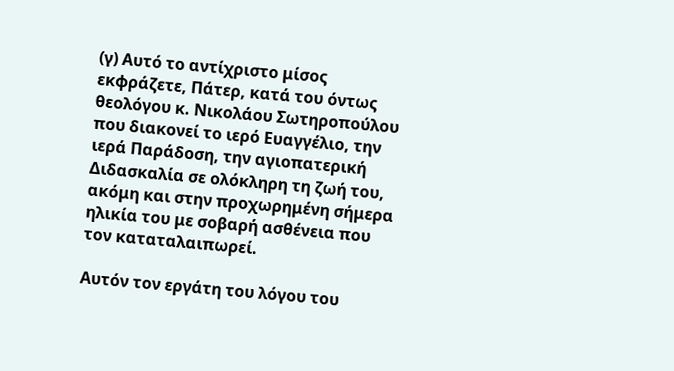(γ) Αυτό το αντίχριστο μίσος εκφράζετε, Πάτερ, κατά του όντως θεολόγου κ. Νικολάου Σωτηροπούλου που διακονεί το ιερό Ευαγγέλιο, την ιερά Παράδοση, την αγιοπατερική Διδασκαλία σε ολόκληρη τη ζωή του, ακόμη και στην προχωρημένη σήμερα ηλικία του με σοβαρή ασθένεια που τον καταταλαιπωρεί.

Αυτόν τον εργάτη του λόγου του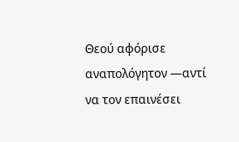Θεού αφόρισε αναπολόγητον —αντί να τον επαινέσει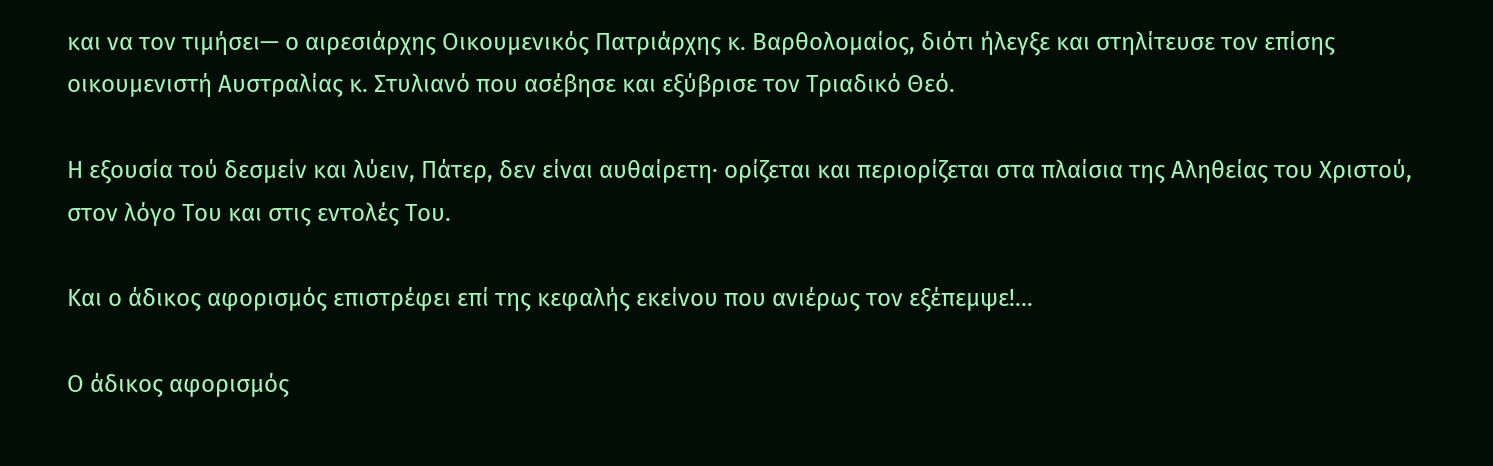και να τον τιμήσει— ο αιρεσιάρχης Οικουμενικός Πατριάρχης κ. Βαρθολομαίος, διότι ήλεγξε και στηλίτευσε τον επίσης οικουμενιστή Αυστραλίας κ. Στυλιανό που ασέβησε και εξύβρισε τον Τριαδικό Θεό.

Η εξουσία τού δεσμείν και λύειν, Πάτερ, δεν είναι αυθαίρετη· ορίζεται και περιορίζεται στα πλαίσια της Αληθείας του Χριστού, στον λόγο Του και στις εντολές Του.

Και ο άδικος αφορισμός επιστρέφει επί της κεφαλής εκείνου που ανιέρως τον εξέπεμψε!...

Ο άδικος αφορισμός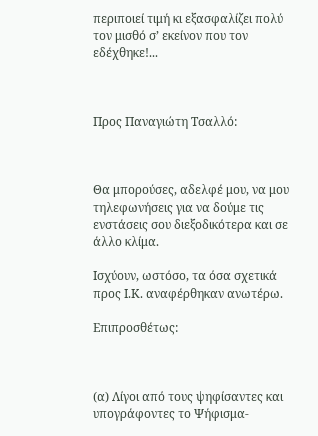περιποιεί τιμή κι εξασφαλίζει πολύ τον μισθό σ’ εκείνον που τον εδέχθηκε!...



Προς Παναγιώτη Τσαλλό:



Θα μπορούσες, αδελφέ μου, να μου τηλεφωνήσεις για να δούμε τις ενστάσεις σου διεξοδικότερα και σε άλλο κλίμα.

Ισχύουν, ωστόσο, τα όσα σχετικά προς Ι.Κ. αναφέρθηκαν ανωτέρω.

Επιπροσθέτως:



(α) Λίγοι από τους ψηφίσαντες και υπογράφοντες το Ψήφισμα-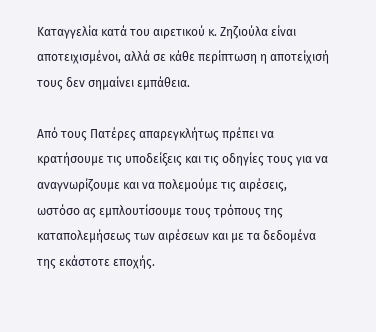Καταγγελία κατά του αιρετικού κ. Ζηζιούλα είναι αποτειχισμένοι, αλλά σε κάθε περίπτωση η αποτείχισή τους δεν σημαίνει εμπάθεια.

Από τους Πατέρες απαρεγκλήτως πρέπει να κρατήσουμε τις υποδείξεις και τις οδηγίες τους για να αναγνωρίζουμε και να πολεμούμε τις αιρέσεις, ωστόσο ας εμπλουτίσουμε τους τρόπους της καταπολεμήσεως των αιρέσεων και με τα δεδομένα της εκάστοτε εποχής.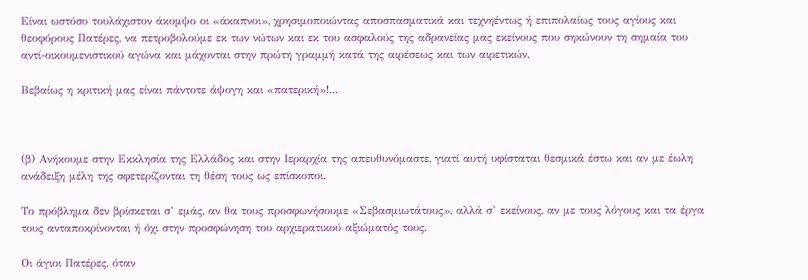Είναι ωστόσο τουλάχιστον άκομψο οι «άκαπνοι», χρησιμοποιώντας αποσπασματικά και τεχνηέντως ή επιπολαίως τους αγίους και θεοφόρους Πατέρες, να πετροβολούμε εκ των νώτων και εκ του ασφαλούς της αδρανείας μας εκείνους που σηκώνουν τη σημαία του αντί-οικουμενιστικού αγώνα και μάχονται στην πρώτη γραμμή κατά της αιρέσεως και των αιρετικών.

Βεβαίως η κριτική μας είναι πάντοτε άψογη και «πατερική»!...



(β) Ανήκουμε στην Εκκλησία της Ελλάδος και στην Ιεραρχία της απευθυνόμαστε, γιατί αυτή υφίσταται θεσμικά έστω και αν με έωλη ανάδειξη μέλη της σφετερίζονται τη θέση τους ως επίσκοποι.

Το πρόβλημα δεν βρίσκεται σ’ εμάς, αν θα τους προσφωνήσουμε «Σεβασμιωτάτους», αλλά σ’ εκείνους, αν με τους λόγους και τα έργα τους ανταποκρίνονται ή όχι στην προσφώνηση του αρχιερατικού αξιώματός τους.

Οι άγιοι Πατέρες, όταν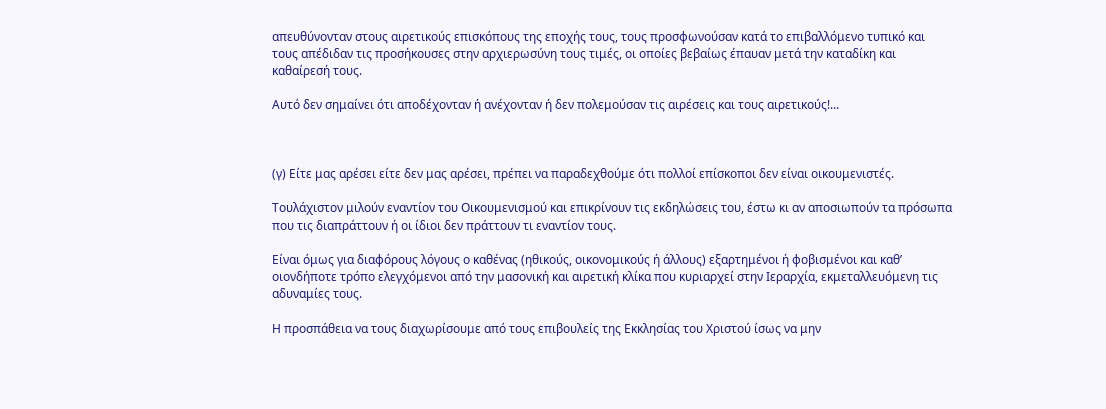απευθύνονταν στους αιρετικούς επισκόπους της εποχής τους, τους προσφωνούσαν κατά το επιβαλλόμενο τυπικό και τους απέδιδαν τις προσήκουσες στην αρχιερωσύνη τους τιμές, οι οποίες βεβαίως έπαυαν μετά την καταδίκη και καθαίρεσή τους.

Αυτό δεν σημαίνει ότι αποδέχονταν ή ανέχονταν ή δεν πολεμούσαν τις αιρέσεις και τους αιρετικούς!...



(γ) Είτε μας αρέσει είτε δεν μας αρέσει, πρέπει να παραδεχθούμε ότι πολλοί επίσκοποι δεν είναι οικουμενιστές.

Τουλάχιστον μιλούν εναντίον του Οικουμενισμού και επικρίνουν τις εκδηλώσεις του, έστω κι αν αποσιωπούν τα πρόσωπα που τις διαπράττουν ή οι ίδιοι δεν πράττουν τι εναντίον τους.

Είναι όμως για διαφόρους λόγους ο καθένας (ηθικούς, οικονομικούς ή άλλους) εξαρτημένοι ή φοβισμένοι και καθ’ οιονδήποτε τρόπο ελεγχόμενοι από την μασονική και αιρετική κλίκα που κυριαρχεί στην Ιεραρχία, εκμεταλλευόμενη τις αδυναμίες τους.

Η προσπάθεια να τους διαχωρίσουμε από τους επιβουλείς της Εκκλησίας του Χριστού ίσως να μην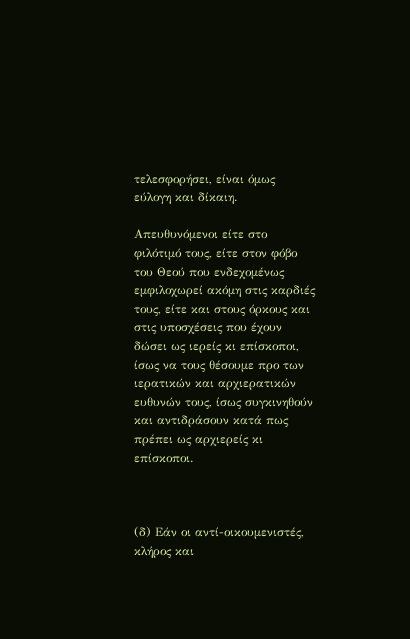τελεσφορήσει, είναι όμως εύλογη και δίκαιη.

Απευθυνόμενοι είτε στο φιλότιμό τους, είτε στον φόβο του Θεού που ενδεχομένως εμφιλοχωρεί ακόμη στις καρδιές τους, είτε και στους όρκους και στις υποσχέσεις που έχουν δώσει ως ιερείς κι επίσκοποι, ίσως να τους θέσουμε προ των ιερατικών και αρχιερατικών ευθυνών τους, ίσως συγκινηθούν και αντιδράσουν κατά πως πρέπει ως αρχιερείς κι επίσκοποι.



(δ) Εάν οι αντί-οικουμενιστές, κλήρος και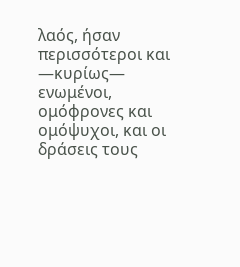λαός, ήσαν περισσότεροι και —κυρίως— ενωμένοι, ομόφρονες και ομόψυχοι, και οι δράσεις τους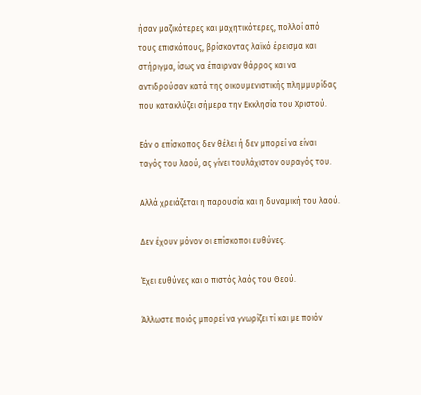ήσαν μαζικότερες και μαχητικότερες, πολλοί από τους επισκόπους, βρίσκοντας λαϊκό έρεισμα και στήριγμα, ίσως να έπαιρναν θάρρος και να αντιδρούσαν κατά της οικουμενιστικής πλημμυρίδας που κατακλύζει σήμερα την Εκκλησία του Χριστού.

Εάν ο επίσκοπος δεν θέλει ή δεν μπορεί να είναι ταγός του λαού, ας γίνει τουλάχιστον ουραγός του.

Αλλά χρειάζεται η παρουσία και η δυναμική του λαού.

Δεν έχουν μόνον οι επίσκοποι ευθύνες.

Έχει ευθύνες και ο πιστός λαός του Θεού.

Άλλωστε ποιός μπορεί να γνωρίζει τί και με ποιόν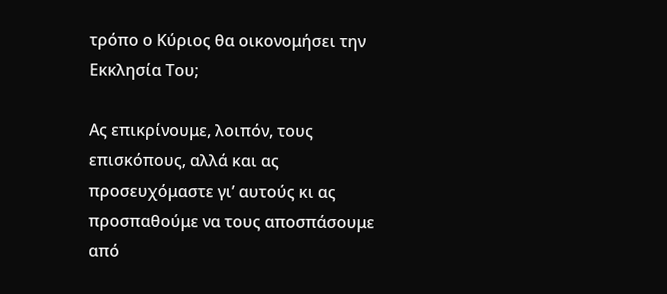τρόπο ο Κύριος θα οικονομήσει την Εκκλησία Του;

Ας επικρίνουμε, λοιπόν, τους επισκόπους, αλλά και ας προσευχόμαστε γι’ αυτούς κι ας προσπαθούμε να τους αποσπάσουμε από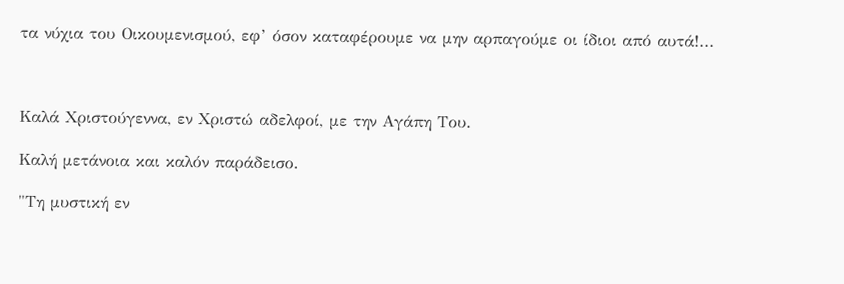τα νύχια του Οικουμενισμού, εφ’ όσον καταφέρουμε να μην αρπαγούμε οι ίδιοι από αυτά!...



Καλά Χριστούγεννα, εν Χριστώ αδελφοί, με την Αγάπη Του.

Καλή μετάνοια και καλόν παράδεισο.

"Τη μυστική εν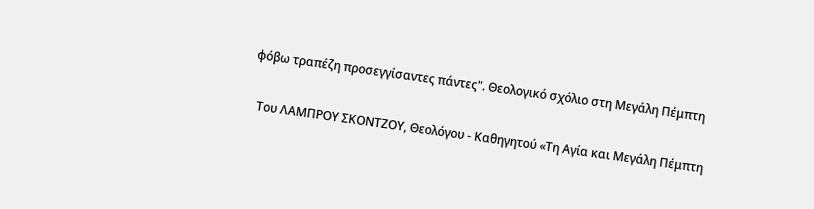φόβω τραπέζη προσεγγίσαντες πάντες". Θεολογικό σχόλιο στη Μεγάλη Πέμπτη

  Του ΛΑΜΠΡΟΥ ΣΚΟΝΤΖΟΥ, Θεολόγου - Καθηγητού «Τη Αγία και Μεγάλη Πέμπτη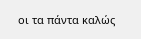οι τα πάντα καλώς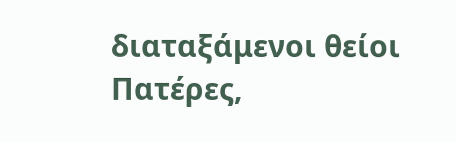διαταξάμενοι θείοι Πατέρες,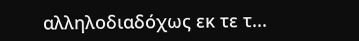αλληλοδιαδόχως εκ τε τ...